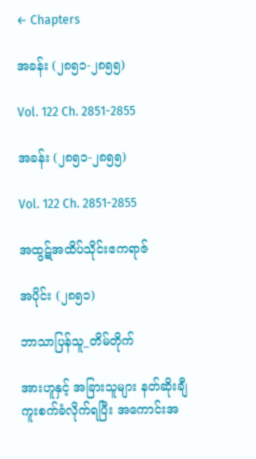← Chapters

အခန်း (၂၈၅၁-၂၈၅၅)

Vol. 122 Ch. 2851-2855

အခန်း (၂၈၅၁-၂၈၅၅)

Vol. 122 Ch. 2851-2855

အထွဋ်အထိပ်သိုင်းဧကရာဇ်

အပိုင်း (၂၈၅၁)

ဘာသာပြန်သူ_တိမ်တိုက်

အားဟူနှင့် အခြားသူများ နတ်ဆိုးချီ ကူးစက်ခံလိုက်ရပြီး အကောင်းအ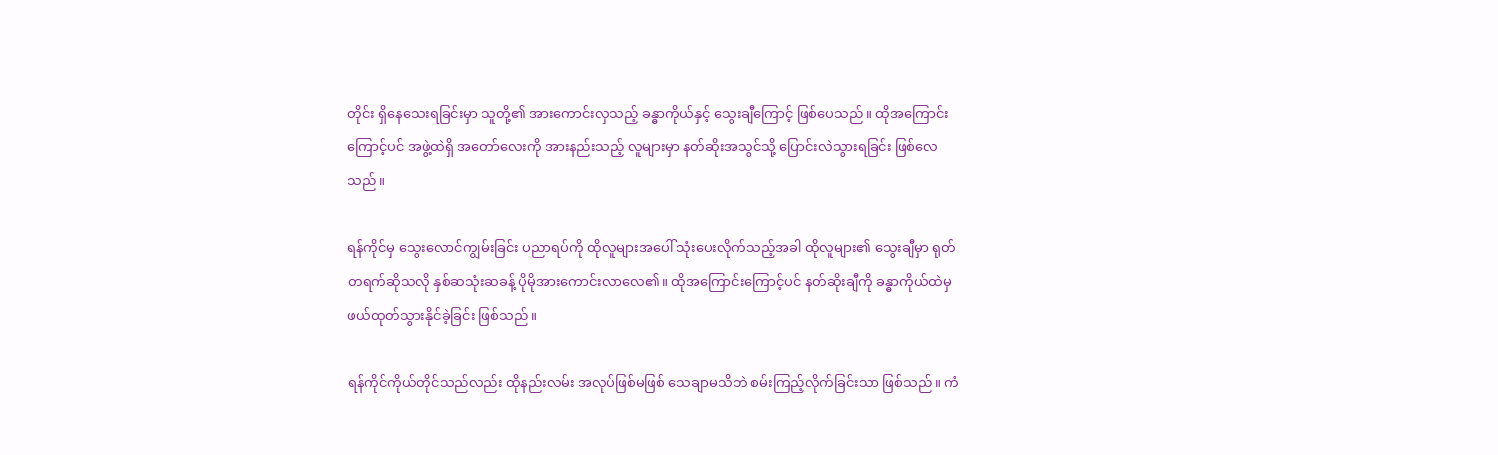တိုင်း ရှိနေသေးရခြင်းမှာ သူတို့၏ အားကောင်းလှသည့် ခန္ဓာကိုယ်နှင့် သွေးချီကြောင့် ဖြစ်ပေသည်။ ထိုအကြောင်းကြောင့်ပင် အဖွဲ့ထဲရှိ အတော်လေးကို အားနည်းသည့် လူများမှာ နတ်ဆိုးအသွင်သို့ ပြောင်းလဲသွားရခြင်း ဖြစ်လေသည်။

ရန်ကိုင်မှ သွေးလောင်ကျွမ်းခြင်း ပညာရပ်ကို ထိုလူများအပေါ် သုံးပေးလိုက်သည့်အခါ ထိုလူများ၏ သွေးချီမှာ ရုတ်တရက်ဆိုသလို နှစ်ဆသုံးဆခန့် ပိုမိုအားကောင်းလာလေ၏။ ထိုအကြောင်းကြောင့်ပင် နတ်ဆိုးချီကို ခန္ဓာကိုယ်ထဲမှ ဖယ်ထုတ်သွားနိုင်ခဲ့ခြင်း ဖြစ်သည်။

ရန်ကိုင်ကိုယ်တိုင်သည်လည်း ထိုနည်းလမ်း အလုပ်ဖြစ်မဖြစ် သေချာမသိဘဲ စမ်းကြည့်လိုက်ခြင်းသာ ဖြစ်သည်။ ကံ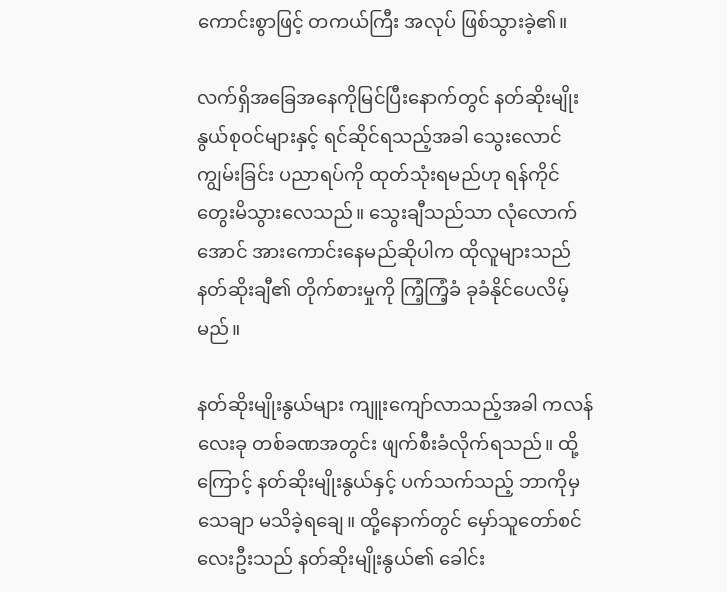ကောင်းစွာဖြင့် တကယ်ကြီး အလုပ် ဖြစ်သွားခဲ့၏။

လက်ရှိအခြေအနေကိုမြင်ပြီးနောက်တွင် နတ်ဆိုးမျိုးနွယ်စုဝင်များနှင့် ရင်ဆိုင်ရသည့်အခါ သွေးလောင်ကျွမ်းခြင်း ပညာရပ်ကို ထုတ်သုံးရမည်ဟု ရန်ကိုင် တွေးမိသွားလေသည်။ သွေးချီသည်သာ လုံလောက်အောင် အားကောင်းနေမည်ဆိုပါက ထိုလူများသည် နတ်ဆိုးချီ၏ တိုက်စားမှုကို ကြံ့ကြံ့ခံ ခုခံနိုင်ပေလိမ့်မည်။

နတ်ဆိုးမျိုးနွယ်များ ကျူးကျော်လာသည့်အခါ ကလန်လေးခု တစ်ခဏအတွင်း ဖျက်စီးခံလိုက်ရသည်။ ထို့ကြောင့် နတ်ဆိုးမျိုးနွယ်နှင့် ပက်သက်သည့် ဘာကိုမှ သေချာ မသိခဲ့ရချေ။ ထို့နောက်တွင် မှော်သူတော်စင်လေးဦးသည် နတ်ဆိုးမျိုးနွယ်၏ ခေါင်း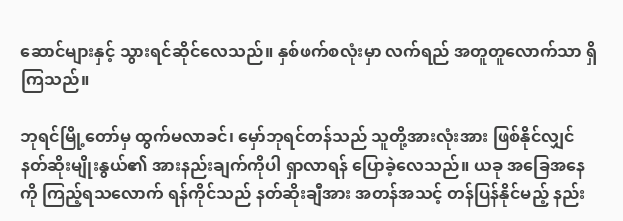ဆောင်များနှင့် သွားရင်ဆိုင်လေသည်။ နှစ်ဖက်စလုံးမှာ လက်ရည် အတူတူလောက်သာ ရှိကြသည်။

ဘုရင်မြို့တော်မှ ထွက်မလာခင်၊ မှော်ဘုရင်တန်သည် သူတို့အားလုံးအား ဖြစ်နိုင်လျှင် နတ်ဆိုးမျိုးနွယ်၏ အားနည်းချက်ကိုပါ ရှာလာရန် ပြောခဲ့လေသည်။ ယခု အခြေအနေကို ကြည့်ရသလောက် ရန်ကိုင်သည် နတ်ဆိုးချီအား အတန်အသင့် တန်ပြန်နိုင်မည့် နည်း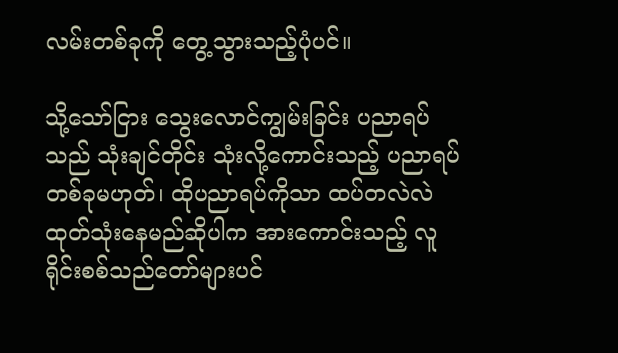လမ်းတစ်ခုကို တွေ့သွားသည့်ပုံပင်။

သို့သော်ငြား သွေးလောင်ကျွမ်းခြင်း ပညာရပ်သည် သုံးချင်တိုင်း သုံးလို့ကောင်းသည့် ပညာရပ်တစ်ခုမဟုတ်၊ ထိုပညာရပ်ကိုသာ ထပ်တလဲလဲ ထုတ်သုံးနေမည်ဆိုပါက အားကောင်းသည့် လူရိုင်းစစ်သည်တော်များပင်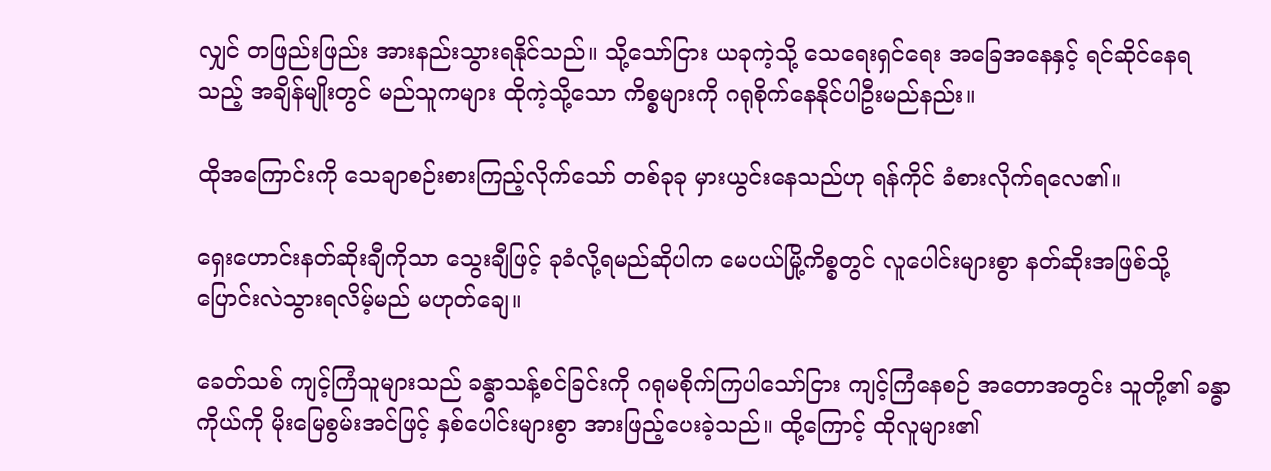လျှင် တဖြည်းဖြည်း အားနည်းသွားရနိုင်သည်။ သို့သော်ငြား ယခုကဲ့သို့ သေရေးရှင်ရေး အခြေအနေနှင့် ရင်ဆိုင်နေရသည့် အချိန်မျိုးတွင် မည်သူကများ ထိုကဲ့သို့သော ကိစ္စများကို ဂရုစိုက်နေနိုင်ပါဦးမည်နည်း။

ထိုအကြောင်းကို သေချာစဉ်းစားကြည့်လိုက်သော် တစ်ခုခု မှားယွင်းနေသည်ဟု ရန်ကိုင် ခံစားလိုက်ရလေ၏။

ရှေးဟောင်းနတ်ဆိုးချီကိုသာ သွေးချီဖြင့် ခုခံလို့ရမည်ဆိုပါက မေပယ်မြို့ကိစ္စတွင် လူပေါင်းများစွာ နတ်ဆိုးအဖြစ်သို့ ပြောင်းလဲသွားရလိမ့်မည် မဟုတ်ချေ။

ခေတ်သစ် ကျင့်ကြံသူများသည် ခန္ဓာသန့်စင်ခြင်းကို ဂရုမစိုက်ကြပါသော်ငြား ကျင့်ကြံနေစဉ် အတောအတွင်း သူတို့၏ ခန္ဓာကိုယ်ကို မိုးမြေစွမ်းအင်ဖြင့် နှစ်ပေါင်းများစွာ အားဖြည့်ပေးခဲ့သည်။ ထို့ကြောင့် ထိုလူများ၏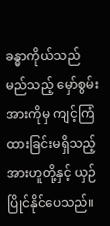ခန္ဓာကိုယ်သည် မည်သည့် မှော်စွမ်းအားကိုမှ ကျင့်ကြံထားခြင်းမရှိသည့် အားဟူတို့နှင့် ယှဉ်ပြိုင်နိုင်ပေသည်။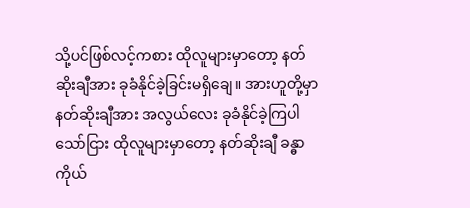သို့ပင်ဖြစ်လင့်ကစား ထိုလူများမှာတော့ နတ်ဆိုးချီအား ခုခံနိုင်ခဲ့ခြင်းမရှိချေ။ အားဟူတို့မှာ နတ်ဆိုးချီအား အလွယ်လေး ခုခံနိုင်ခဲ့ကြပါသော်ငြား ထိုလူများမှာတော့ နတ်ဆိုးချီ ခန္ဓာကိုယ်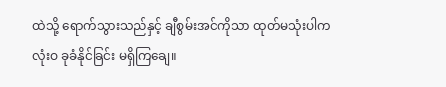ထဲသို့ ရောက်သွားသည်နှင့် ချီစွမ်းအင်ကိုသာ ထုတ်မသုံးပါက လုံးဝ ခုခံနိုင်ခြင်း မရှိကြချေ။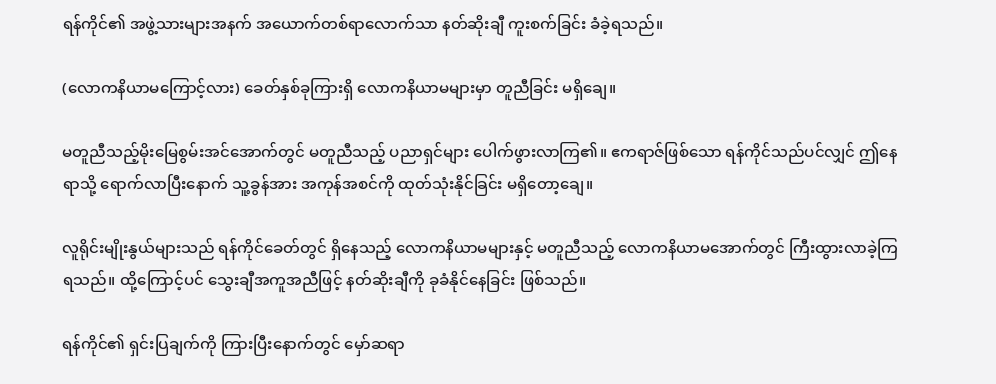ရန်ကိုင်၏ အဖွဲ့သားများအနက် အယောက်တစ်ရာလောက်သာ နတ်ဆိုးချီ ကူးစက်ခြင်း ခံခဲ့ရသည်။

(လောကနိယာမကြောင့်လား) ခေတ်နှစ်ခုကြားရှိ လောကနိယာမများမှာ တူညီခြင်း မရှိချေ။

မတူညီသည့်မိုးမြေစွမ်းအင်အောက်တွင် မတူညီသည့် ပညာရှင်များ ပေါက်ဖွားလာကြ၏။ ဧကရာဇ်ဖြစ်သော ရန်ကိုင်သည်ပင်လျှင် ဤနေရာသို့ ရောက်လာပြီးနောက် သူ့ခွန်အား အကုန်အစင်ကို ထုတ်သုံးနိုင်ခြင်း မရှိတော့ချေ။

လူရိုင်းမျိုးနွယ်များသည် ရန်ကိုင်ခေတ်တွင် ရှိနေသည့် လောကနိယာမများနှင့် မတူညီသည့် လောကနိယာမအောက်တွင် ကြီးထွားလာခဲ့ကြရသည်။ ထို့ကြောင့်ပင် သွေးချီအကူအညီဖြင့် နတ်ဆိုးချီကို ခုခံနိုင်နေခြင်း ဖြစ်သည်။

ရန်ကိုင်၏ ရှင်းပြချက်ကို ကြားပြီးနောက်တွင် မှော်ဆရာ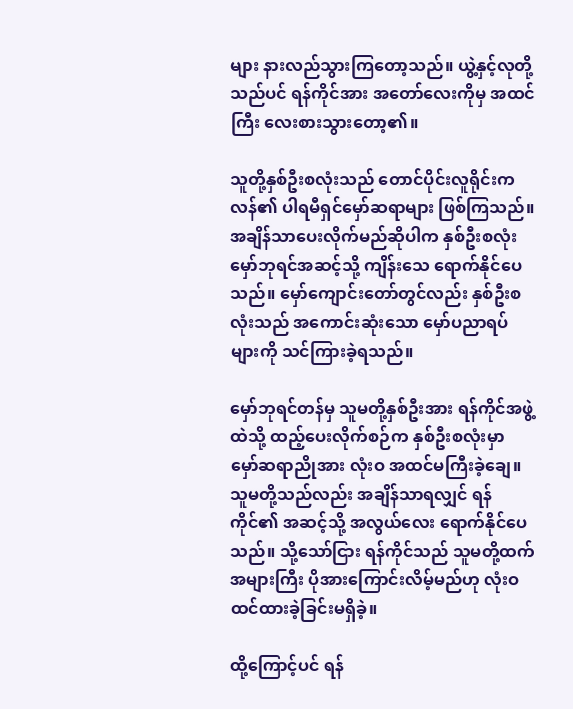များ နားလည်သွားကြတော့သည်။ ယွဲ့နှင့်လုတို့သည်ပင် ရန်ကိုင်အား အတော်လေးကိုမှ အထင်ကြီး လေးစားသွားတော့၏။

သူတို့နှစ်ဦးစလုံးသည် တောင်ပိုင်းလူရိုင်းကလန်၏ ပါရမီရှင်မှော်ဆရာများ ဖြစ်ကြသည်။ အချိန်သာပေးလိုက်မည်ဆိုပါက နှစ်ဦးစလုံး မှော်ဘုရင်အဆင့်သို့ ကျိန်းသေ ရောက်နိုင်ပေသည်။ မှော်ကျောင်းတော်တွင်လည်း နှစ်ဦးစလုံးသည် အကောင်းဆုံးသော မှော်ပညာရပ်များကို သင်ကြားခဲ့ရသည်။

မှော်ဘုရင်တန်မှ သူမတို့နှစ်ဦးအား ရန်ကိုင်အဖွဲ့ထဲသို့ ထည့်ပေးလိုက်စဉ်က နှစ်ဦးစလုံးမှာ မှော်ဆရာညိုအား လုံးဝ အထင်မကြီးခဲ့ချေ။ သူမတို့သည်လည်း အချိန်သာရလျှင် ရန်ကိုင်၏ အဆင့်သို့ အလွယ်လေး ရောက်နိုင်ပေသည်။ သို့သော်ငြား ရန်ကိုင်သည် သူမတို့ထက် အများကြီး ပိုအားကြောင်းလိမ့်မည်ဟု လုံးဝ ထင်ထားခဲ့ခြင်းမရှိခဲ့။

ထို့ကြောင့်ပင် ရန်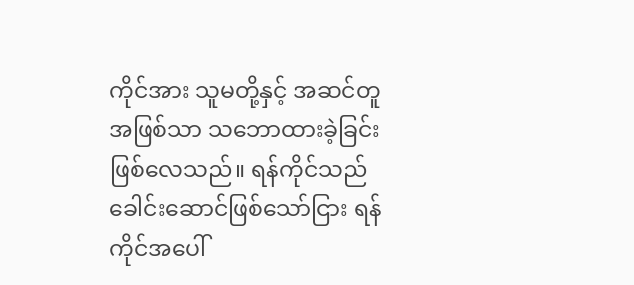ကိုင်အား သူမတို့နှင့် အဆင်တူအဖြစ်သာ သဘောထားခဲ့ခြင်း ဖြစ်လေသည်။ ရန်ကိုင်သည် ခေါင်းဆောင်ဖြစ်သော်ငြား ရန်ကိုင်အပေါ်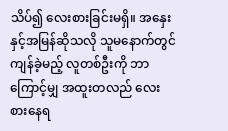သိပ်၍ လေးစားခြင်းမရှိ။ အနှေးနှင့်အမြန်ဆိုသလို သူမနောက်တွင် ကျန်ခဲ့မည့် လူတစ်ဦးကို ဘာကြောင့်မျှ အထူးတလည် လေးစားနေရ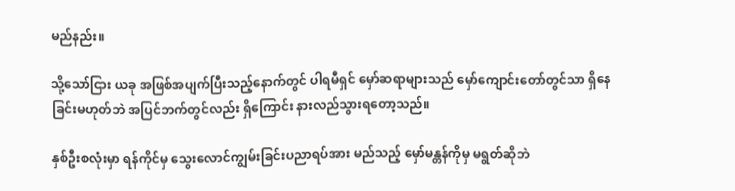မည်နည်း။

သို့သော်ငြား ယခု အဖြစ်အပျက်ပြီးသည့်နောက်တွင် ပါရမီရှင် မှော်ဆရာများသည် မှော်ကျောင်းတော်တွင်သာ ရှိနေခြင်းမဟုတ်ဘဲ အပြင်ဘက်တွင်လည်း ရှိကြောင်း နားလည်သွားရတော့သည်။

နှစ်ဦးစလုံးမှာ ရန်ကိုင်မှ သွေးလောင်ကျွမ်းခြင်းပညာရပ်အား မည်သည့် မှော်မန္တန်ကိုမှ မရွတ်ဆိုဘဲ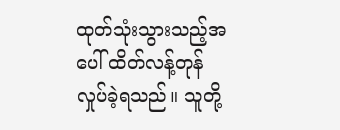ထုတ်သုံးသွားသည့်အပေါ် ထိတ်လန့်တုန်လှုပ်ခဲ့ရသည်။ သူတို့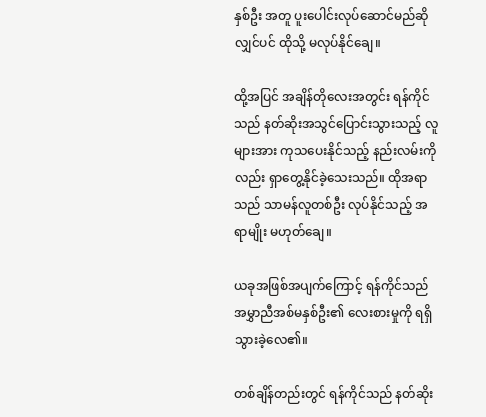နှစ်ဦး အတူ ပူးပေါင်းလုပ်ဆောင်မည်ဆိုလျှင်ပင် ထိုသို့ မလုပ်နိုင်ချေ။

ထို့အပြင် အချိန်တိုလေးအတွင်း ရန်ကိုင်သည် နတ်ဆိုးအသွင်ပြောင်းသွားသည့် လူများအား ကုသပေးနိုင်သည့် နည်းလမ်းကိုလည်း ရှာတွေ့နိုင်ခဲ့သေးသည်။ ထိုအရာသည် သာမန်လူတစ်ဦး လုပ်နိုင်သည့် အရာမျိုး မဟုတ်ချေ။

ယခုအဖြစ်အပျက်ကြောင့် ရန်ကိုင်သည် အမွှာညီအစ်မနှစ်ဦး၏ လေးစားမှုကို ရရှိသွားခဲ့လေ၏။

တစ်ချိန်တည်းတွင် ရန်ကိုင်သည် နတ်ဆိုး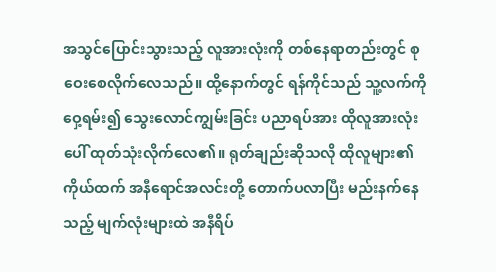အသွင်ပြောင်းသွားသည့် လူအားလုံးကို တစ်နေရာတည်းတွင် စုဝေးစေလိုက်လေသည်။ ထို့နောက်တွင် ရန်ကိုင်သည် သူ့လက်ကို ဝှေ့ရမ်း၍ သွေးလောင်ကျွမ်းခြင်း ပညာရပ်အား ထိုလူအားလုံးပေါ် ထုတ်သုံးလိုက်လေ၏။ ရုတ်ချည်းဆိုသလို ထိုလူများ၏ကိုယ်ထက် အနီရောင်အလင်းတို့ တောက်ပလာပြီး မည်းနက်နေသည့် မျက်လုံးများထဲ အနီရိပ်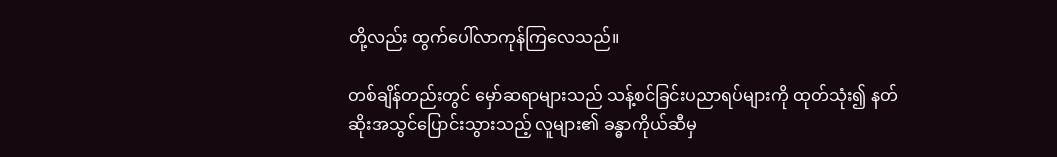တို့လည်း ထွက်ပေါ်လာကုန်ကြလေသည်။

တစ်ချိန်တည်းတွင် မှော်ဆရာများသည် သန့်စင်ခြင်းပညာရပ်များကို ထုတ်သုံး၍ နတ်ဆိုးအသွင်ပြောင်းသွားသည့် လူများ၏ ခန္ဓာကိုယ်ဆီမှ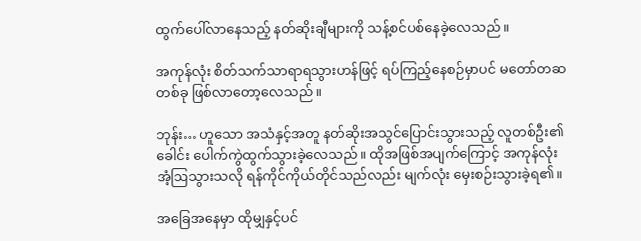ထွက်ပေါ်လာနေသည့် နတ်ဆိုးချီများကို သန့်စင်ပစ်နေခဲ့လေသည်။

အကုန်လုံး စိတ်သက်သာရာရသွားဟန်ဖြင့် ရပ်ကြည့်နေစဉ်မှာပင် မတော်တဆ တစ်ခု ဖြစ်လာတော့လေသည်။

ဘုန်း… ဟူသော အသံနှင့်အတူ နတ်ဆိုးအသွင်ပြောင်းသွားသည့် လူတစ်ဦး၏ခေါင်း ပေါက်ကွဲထွက်သွားခဲ့လေသည်။ ထိုအဖြစ်အပျက်ကြောင့် အကုန်လုံး အံ့ဩသွားသလို ရန်ကိုင်ကိုယ်တိုင်သည်လည်း မျက်လုံး မှေးစဉ်းသွားခဲ့ရ၏။

အခြေအနေမှာ ထိုမျှနှင့်ပင်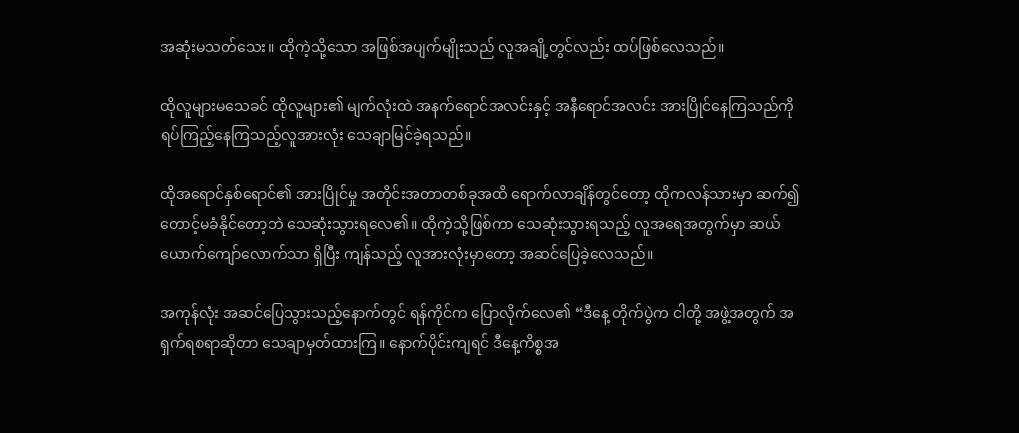အဆုံးမသတ်သေး။ ထိုကဲ့သို့သော အဖြစ်အပျက်မျိုးသည် လူအချို့တွင်လည်း ထပ်ဖြစ်လေသည်။

ထိုလူများမသေခင် ထိုလူများ၏ မျက်လုံးထဲ အနက်ရောင်အလင်းနှင့် အနီရောင်အလင်း အားပြိုင်နေကြသည်ကို ရပ်ကြည့်နေကြသည့်လူအားလုံး သေချာမြင်ခဲ့ရသည်။

ထိုအရောင်နှစ်ရောင်၏ အားပြိုင်မှု အတိုင်းအတာတစ်ခုအထိ ရောက်လာချိန်တွင်တော့ ထိုကလန်သားမှာ ဆက်၍ တောင့်မခံနိုင်တော့ဘဲ သေဆုံးသွားရလေ၏။ ထိုကဲ့သို့ဖြစ်ကာ သေဆုံးသွားရသည့် လူအရေအတွက်မှာ ဆယ်ယောက်ကျော်လောက်သာ ရှိပြီး ကျန်သည့် လူအားလုံးမှာတော့ အဆင်ပြေခဲ့လေသည်။

အကုန်လုံး အဆင်ပြေသွားသည့်နောက်တွင် ရန်ကိုင်က ပြောလိုက်လေ၏ “ဒီနေ့ တိုက်ပွဲက ငါတို့ အဖွဲ့အတွက် အရှက်ရစရာဆိုတာ သေချာမှတ်ထားကြ။ နောက်ပိုင်းကျရင် ဒီနေ့ကိစ္စအ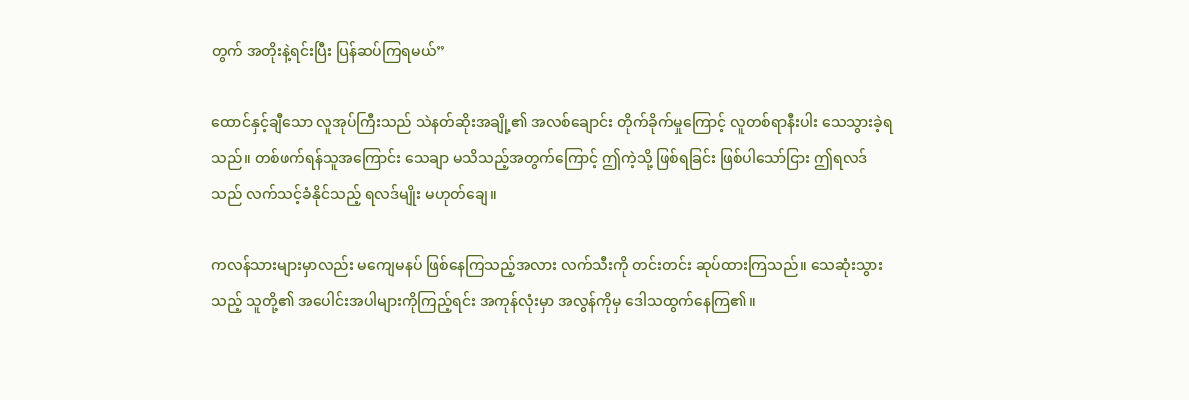တွက် အတိုးနဲ့ရင်းပြီး ပြန်ဆပ်ကြရမယ်”

ထောင်နှင့်ချီသော လူအုပ်ကြီးသည် သဲနတ်ဆိုးအချို့၏ အလစ်ချောင်း တိုက်ခိုက်မှုကြောင့် လူတစ်ရာနီးပါး သေသွားခဲ့ရသည်။ တစ်ဖက်ရန်သူအကြောင်း သေချာ မသိသည့်အတွက်ကြောင့် ဤကဲ့သို့ ဖြစ်ရခြင်း ဖြစ်ပါသော်ငြား ဤရလဒ်သည် လက်သင့်ခံနိုင်သည့် ရလဒ်မျိုး မဟုတ်ချေ။

ကလန်သားများမှာလည်း မကျေမနပ် ဖြစ်နေကြသည့်အလား လက်သီးကို တင်းတင်း ဆုပ်ထားကြသည်။ သေဆုံးသွားသည့် သူတို့၏ အပေါင်းအပါများကိုကြည့်ရင်း အကုန်လုံးမှာ အလွန်ကိုမှ ဒေါသထွက်နေကြ၏။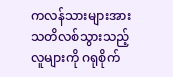ကလန်သားများအား သတိလစ်သွားသည့်လူများကို ဂရုစိုက်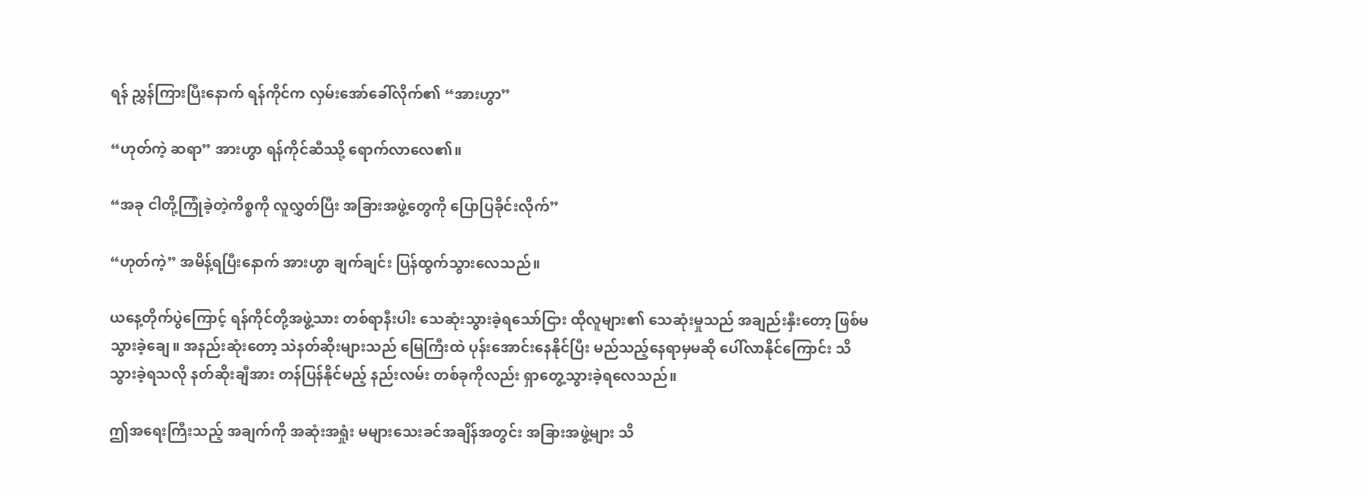ရန် ညွှန်ကြားပြီးနောက် ရန်ကိုင်က လှမ်းအော်ခေါ်လိုက်၏ “အားဟွာ”

“ဟုတ်ကဲ့ ဆရာ” အားဟွာ ရန်ကိုင်ဆီဿို့ ရောက်လာလေ၏။

“အခု ငါတို့ကြုံခဲ့တဲ့ကိစ္စကို လူလွှတ်ပြီး အခြားအဖွဲ့တွေကို ပြောပြခိုင်းလိုက်”

“ဟုတ်ကဲ့” အမိန့်ရပြီးနောက် အားဟွာ ချက်ချင်း ပြန်ထွက်သွားလေသည်။

ယနေ့တိုက်ပွဲကြောင့် ရန်ကိုင်တို့အဖွဲ့သား တစ်ရာနီးပါး သေဆုံးသွားခဲ့ရသော်ငြား ထိုလူများ၏ သေဆုံးမှုသည် အချည်းနှီးတော့ ဖြစ်မသွားခဲ့ချေ။ အနည်းဆုံးတော့ သဲနတ်ဆိုးများသည် မြေကြီးထဲ ပုန်းအောင်းနေနိုင်ပြီး မည်သည့်နေရာမှမဆို ပေါ်လာနိုင်ကြောင်း သိသွားခဲ့ရသလို နတ်ဆိုးချီအား တန်ပြန်နိုင်မည့် နည်းလမ်း တစ်ခုကိုလည်း ရှာတွေ့သွားခဲ့ရလေသည်။

ဤအရေးကြီးသည့် အချက်ကို အဆုံးအရှုံး မများသေးခင်အချိန်အတွင်း အခြားအဖွဲ့များ သိ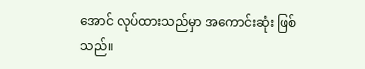အောင် လုပ်ထားသည်မှာ အကောင်းဆုံး ဖြစ်သည်။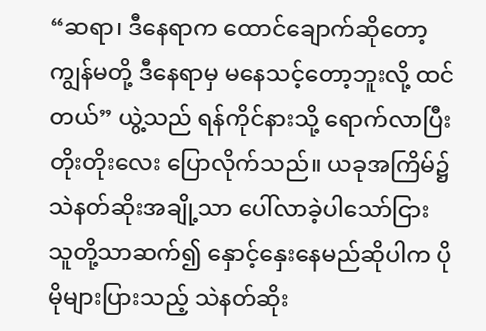“ဆရာ၊ ဒီနေရာက ထောင်ချောက်ဆိုတော့ ကျွန်မတို့ ဒီနေရာမှ မနေသင့်တော့ဘူးလို့ ထင်တယ်” ယွဲ့သည် ရန်ကိုင်နားသို့ ရောက်လာပြီး တိုးတိုးလေး ပြောလိုက်သည်။ ယခုအကြိမ်၌ သဲနတ်ဆိုးအချို့သာ ပေါ်လာခဲ့ပါသော်ငြား သူတို့သာဆက်၍ နှောင့်နှေးနေမည်ဆိုပါက ပိုမိုများပြားသည့် သဲနတ်ဆိုး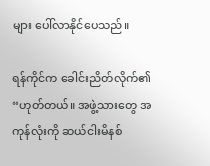များ ပေါ်လာနိုင်ပေသည်။

ရန်ကိုင်က ခေါင်းညိတ်လိုက်၏ “ဟုတ်တယ်။ အဖွဲ့သားတွေ အကုန်လုံးကို ဆယ်ငါးမိနစ်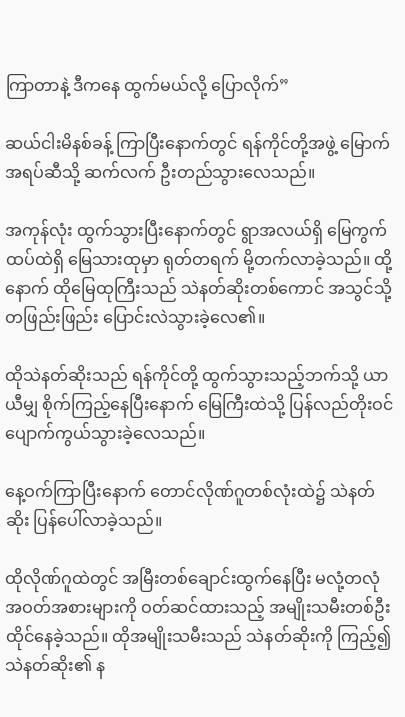ကြာတာနဲ့ ဒီကနေ ထွက်မယ်လို့ ပြောလိုက်”

ဆယ်ငါးမိနစ်ခန့် ကြာပြီးနောက်တွင် ရန်ကိုင်တို့အဖွဲ့ မြောက်အရပ်ဆီသို့ ဆက်လက် ဦးတည်သွားလေသည်။

အကုန်လုံး ထွက်သွားပြီးနောက်တွင် ရွာအလယ်ရှိ မြေကွက်ထပ်ထဲရှိ မြေသားထုမှာ ရုတ်တရက် မို့တက်လာခဲ့သည်။ ထို့နောက် ထိုမြေထုကြီးသည် သဲနတ်ဆိုးတစ်ကောင် အသွင်သို့ တဖြည်းဖြည်း ပြောင်းလဲသွားခဲ့လေ၏။

ထိုသဲနတ်ဆိုးသည် ရန်ကိုင်တို့ ထွက်သွားသည့်ဘက်သို့ ယာယီမျှ စိုက်ကြည့်နေပြီးနောက် မြေကြီးထဲသို့ ပြန်လည်တိုးဝင် ပျောက်ကွယ်သွားခဲ့လေသည်။

နေ့ဝက်ကြာပြီးနောက် တောင်လိုဏ်ဂူတစ်လုံးထဲ၌ သဲနတ်ဆိုး ပြန်ပေါ်လာခဲ့သည်။

ထိုလိုဏ်ဂူထဲတွင် အမြီးတစ်ချောင်းထွက်နေပြီး မလုံ့တလုံ အဝတ်အစားများကို ဝတ်ဆင်ထားသည့် အမျိုးသမီးတစ်ဦး ထိုင်နေခဲ့သည်။ ထိုအမျိုးသမီးသည် သဲနတ်ဆိုးကို ကြည့်၍ သဲနတ်ဆိုး၏ န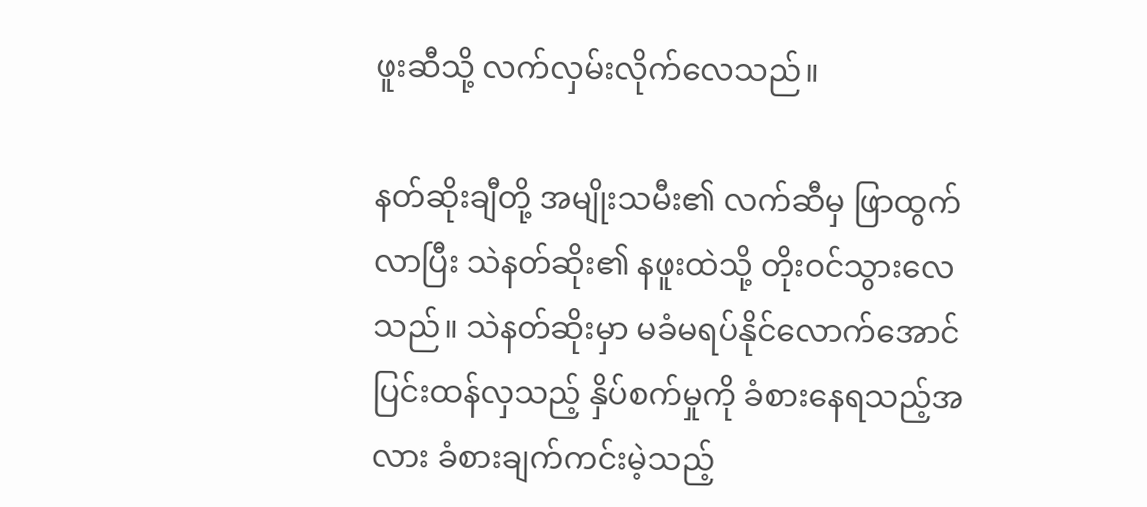ဖူးဆီသို့ လက်လှမ်းလိုက်လေသည်။

နတ်ဆိုးချီတို့ အမျိုးသမီး၏ လက်ဆီမှ ဖြာထွက်လာပြီး သဲနတ်ဆိုး၏ နဖူးထဲသို့ တိုးဝင်သွားလေသည်။ သဲနတ်ဆိုးမှာ မခံမရပ်နိုင်လောက်အောင် ပြင်းထန်လှသည့် နှိပ်စက်မှုကို ခံစားနေရသည့်အလား ခံစားချက်ကင်းမဲ့သည့်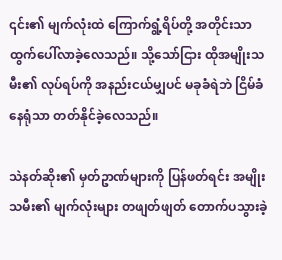၎င်း၏ မျက်လုံးထဲ ကြောက်ရွံ့ရိပ်တို့ အတိုင်းသာ ထွက်ပေါ်လာခဲ့လေသည်။ သို့သော်ငြား ထိုအမျိုးသမီး၏ လုပ်ရပ်ကို အနည်းငယ်မျှပင် မခုခံရဲဘဲ ငြိမ်ခံနေရုံသာ တတ်နိုင်ခဲ့လေသည်။

သဲနတ်ဆိုး၏ မှတ်ဥာဏ်များကို ပြန်ဖတ်ရင်း အမျိုးသမီး၏ မျက်လုံးများ တဖျတ်ဖျတ် တောက်ပသွားခဲ့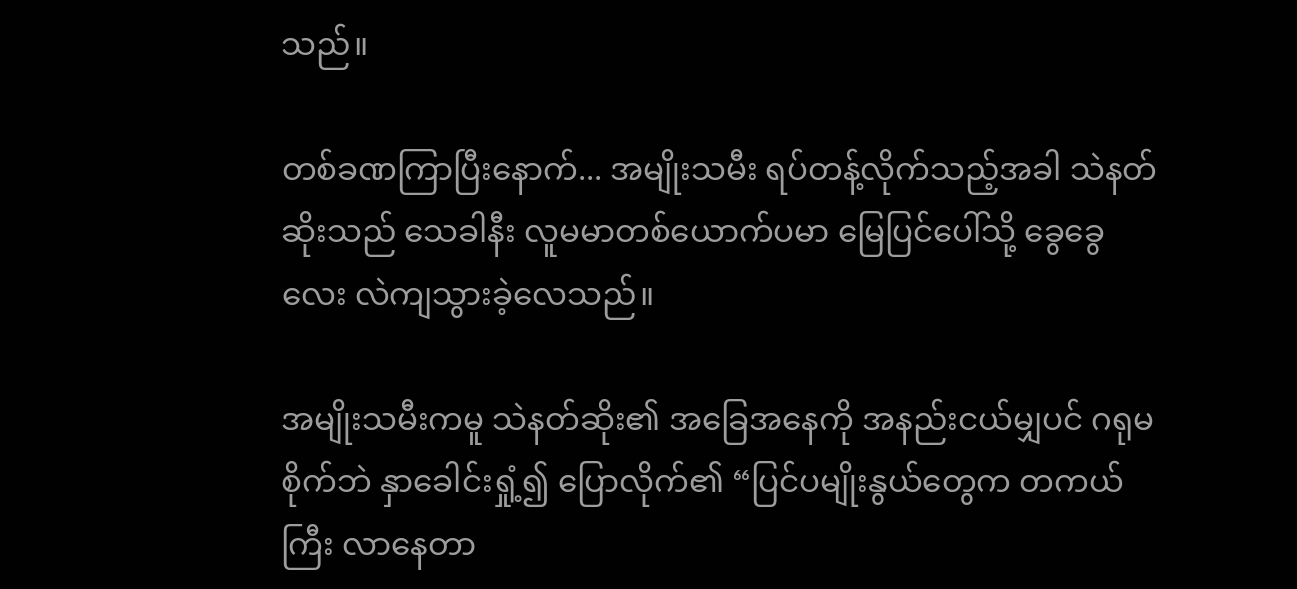သည်။

တစ်ခဏကြာပြီးနောက်... အမျိုးသမီး ရပ်တန့်လိုက်သည့်အခါ သဲနတ်ဆိုးသည် သေခါနီး လူမမာတစ်ယောက်ပမာ မြေပြင်ပေါ်သို့ ခွေခွေလေး လဲကျသွားခဲ့လေသည်။

အမျိုးသမီးကမူ သဲနတ်ဆိုး၏ အခြေအနေကို အနည်းငယ်မျှပင် ဂရုမစိုက်ဘဲ နှာခေါင်းရှုံ့၍ ပြောလိုက်၏ “ပြင်ပမျိုးနွယ်တွေက တကယ်ကြီး လာနေတာ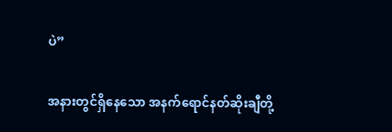ပဲ”

အနားတွင်ရှိနေသော အနက်ရောင်နတ်ဆိုးချီတို့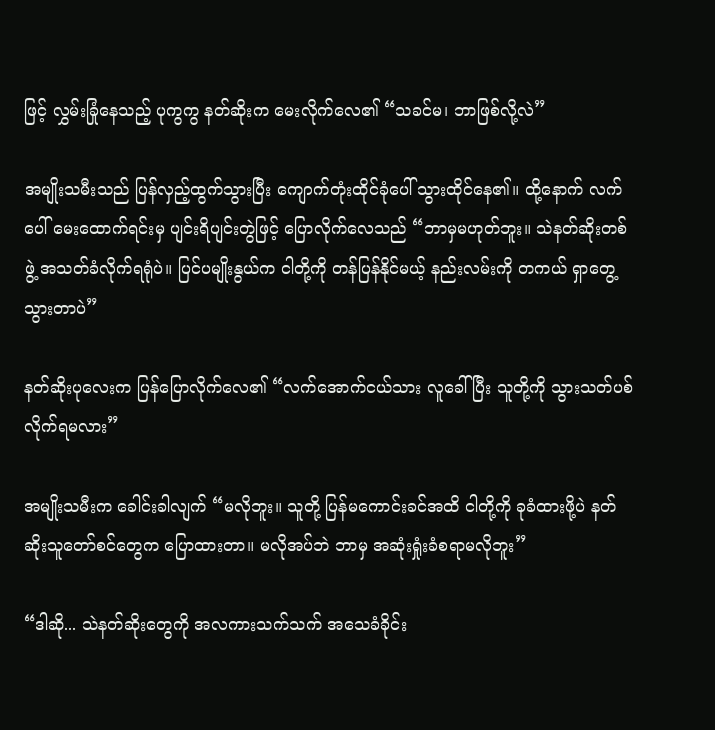ဖြင့် လွှမ်းခြုံနေသည့် ပုကွကွ နတ်ဆိုးက မေးလိုက်လေ၏ “သခင်မ၊ ဘာဖြစ်လို့လဲ”

အမျိုးသမီးသည် ပြန်လှည့်ထွက်သွားပြီး ကျောက်တုံးထိုင်ခုံပေါ် သွားထိုင်နေ၏။ ထို့နောက် လက်ပေါ် မေးထောက်ရင်းမှ ပျင်းရိပျင်းတွဲဖြင့် ပြောလိုက်လေသည် “ဘာမှမဟုတ်ဘူး။ သဲနတ်ဆိုးတစ်ဖွဲ့ အသတ်ခံလိုက်ရရုံပဲ။ ပြင်ပမျိုးနွယ်က ငါတို့ကို တန်ပြန်နိုင်မယ့် နည်းလမ်းကို တကယ် ရှာတွေ့သွားတာပဲ”

နတ်ဆိုးပုလေးက ပြန်ပြောလိုက်လေ၏ “လက်အောက်ငယ်သား လူခေါ်ပြီး သူတို့ကို သွားသတ်ပစ်လိုက်ရမလား”

အမျိုးသမီးက ခေါင်းခါလျက် “မလိုဘူး။ သူတို့ ပြန်မကောင်းခင်အထိ ငါတို့ကို ခုခံထားဖို့ပဲ နတ်ဆိုးသူတော်စင်တွေက ပြောထားတာ။ မလိုအပ်ဘဲ ဘာမှ အဆုံးရှုံးခံစရာမလိုဘူး”

“ဒါဆို... သဲနတ်ဆိုးတွေကို အလကားသက်သက် အသေခံခိုင်း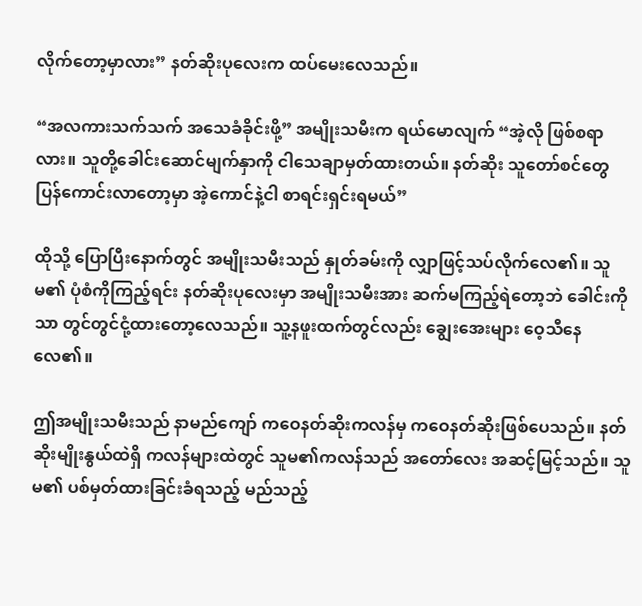လိုက်တော့မှာလား” နတ်ဆိုးပုလေးက ထပ်မေးလေသည်။

“အလကားသက်သက် အသေခံခိုင်းဖို့” အမျိုးသမီးက ရယ်မောလျက် “အဲ့လို ဖြစ်စရာလား။ သူတို့ခေါင်းဆောင်မျက်နှာကို ငါသေချာမှတ်ထားတယ်။ နတ်ဆိုး သူတော်စင်တွေ ပြန်ကောင်းလာတော့မှာ အဲ့ကောင်နဲ့ငါ စာရင်းရှင်းရမယ်”

ထိုသို့ ပြောပြီးနောက်တွင် အမျိုးသမီးသည် နှုတ်ခမ်းကို လျှာဖြင့်သပ်လိုက်လေ၏။ သူမ၏ ပုံစံကိုကြည့်ရင်း နတ်ဆိုးပုလေးမှာ အမျိုးသမီးအား ဆက်မကြည့်ရဲတော့ဘဲ ခေါင်းကိုသာ တွင်တွင်ငုံ့ထားတော့လေသည်။ သူ့နဖူးထက်တွင်လည်း ချွေးအေးများ ဝေ့သီနေလေ၏။

ဤအမျိုးသမီးသည် နာမည်ကျော် ကဝေနတ်ဆိုးကလန်မှ ကဝေနတ်ဆိုးဖြစ်ပေသည်။ နတ်ဆိုးမျိုးနွယ်ထဲရှိ ကလန်များထဲတွင် သူမ၏ကလန်သည် အတော်လေး အဆင့်မြင့်သည်။ သူမ၏ ပစ်မှတ်ထားခြင်းခံရသည့် မည်သည့်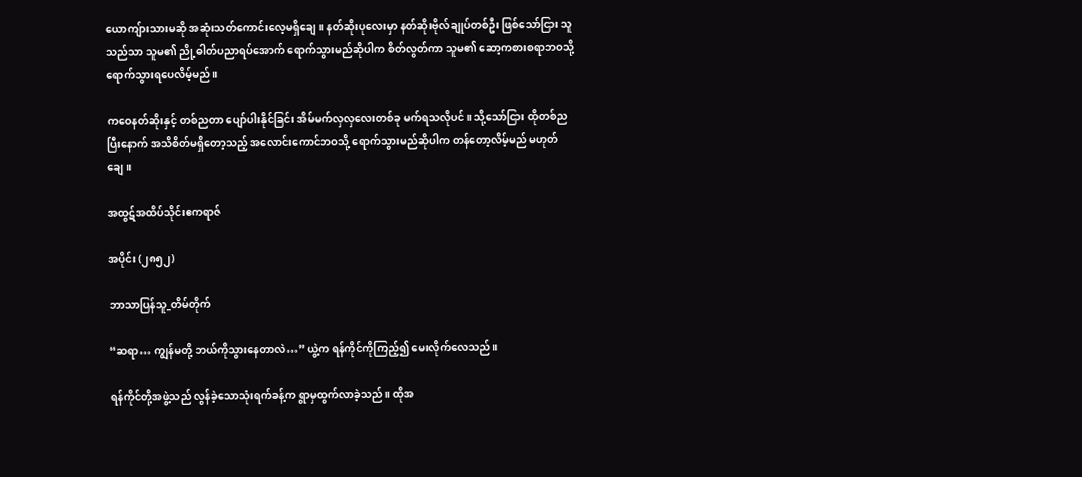ယောကျ်ားသားမဆို အဆုံးသတ်ကောင်းလေ့မရှိချေ။ နတ်ဆိုးပုလေးမှာ နတ်ဆိုးဗိုလ်ချုပ်တစ်ဦး ဖြစ်သော်ငြား သူသည်သာ သူမ၏ ညို့ဓါတ်ပညာရပ်အောက် ရောက်သွားမည်ဆိုပါက စိတ်လွတ်ကာ သူမ၏ ဆော့ကစားစရာဘဝသို့ ရောက်သွားရပေလိမ့်မည်။

ကဝေနတ်ဆိုးနှင့် တစ်ညတာ ပျော်ပါးနိုင်ခြင်း အိမ်မက်လှလှလေးတစ်ခု မက်ရသလိုပင်။ သို့သော်ငြား ထိုတစ်ညပြီးနောက် အသိစိတ်မရှိတော့သည့် အလောင်းကောင်ဘဝသို့ ရောက်သွားမည်ဆိုပါက တန်တော့လိမ့်မည် မဟုတ်ချေ။

အထွဋ်အထိပ်သိုင်းဧကရာဇ်

အပိုင်း (၂၈၅၂)

ဘာသာပြန်သူ_တိမ်တိုက်

“ဆရာ… ကျွန်မတို့ ဘယ်ကိုသွားနေတာလဲ…” ယွဲ့က ရန်ကိုင်ကိုကြည့်၍ မေးလိုက်လေသည်။

ရန်ကိုင်တို့အဖွဲ့သည် လွန်ခဲ့သောသုံးရက်ခန့်က ရွာမှထွက်လာခဲ့သည်။ ထိုအ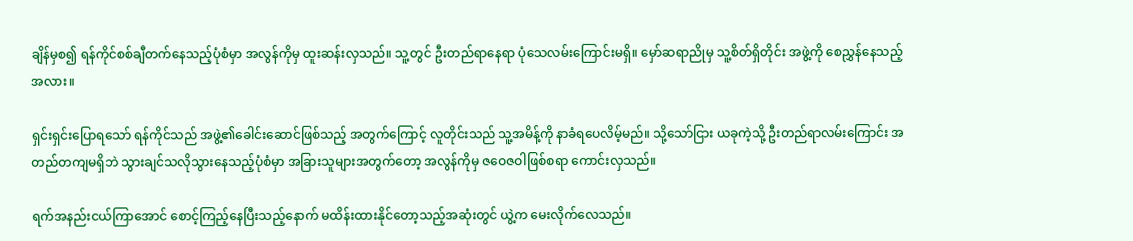ချိန်မှစ၍ ရန်ကိုင်စစ်ချီတက်နေသည့်ပုံစံမှာ အလွန်ကိုမှ ထူးဆန်းလှသည်။ သူ့တွင် ဦးတည်ရာနေရာ ပုံသေလမ်းကြောင်းမရှိ။ မှော်ဆရာညိုမှ သူ့စိတ်ရှိတိုင်း အဖွဲ့ကို စေညွှန်နေသည့်အလား။

ရှင်းရှင်းပြောရသော် ရန်ကိုင်သည် အဖွဲ့၏ခေါင်းဆောင်ဖြစ်သည့် အတွက်ကြောင့် လူတိုင်းသည် သူ့အမိန့်ကို နာခံရပေလိမ့်မည်။ သို့သော်ငြား ယခုကဲ့သို့ ဦးတည်ရာလမ်းကြောင်း အတည်တကျမရှိဘဲ သွားချင်သလိုသွားနေသည့်ပုံစံမှာ အခြားသူများအတွက်တော့ အလွန်ကိုမှ ဇဝေဇဝါဖြစ်စရာ ကောင်းလှသည်။

ရက်အနည်းငယ်ကြာအောင် စောင့်ကြည့်နေပြီးသည့်နောက် မထိန်းထားနိုင်တော့သည့်အဆုံးတွင် ယွဲ့က မေးလိုက်လေသည်။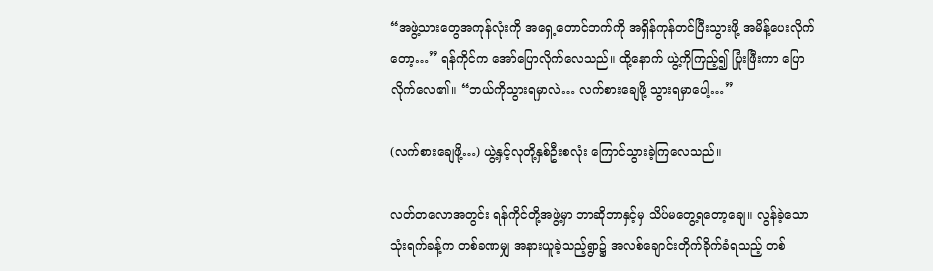“အဖွဲ့သားတွေအကုန်လုံးကို အရှေ့တောင်ဘက်ကို အရှိန်ကုန်တင်ပြီးသွားဖို့ အမိန့်ပေးလိုက်တော့…” ရန်ကိုင်က အော်ပြောလိုက်လေသည်။ ထို့နောက် ယွဲ့ကိုကြည့်၍ ပြုံးဖြီးကာ ပြောလိုက်လေ၏။ “ဘယ်ကိုသွားရမှာလဲ… လက်စားချေဖို့ သွားရမှာပေါ့…”

(လက်စားချေဖို့…) ယွဲ့နှင့်လုတို့နှစ်ဦးစလုံး ကြောင်သွားခဲ့ကြလေသည်။

လတ်တလောအတွင်း ရန်ကိုင်တို့အဖွဲ့မှာ ဘာဆိုဘာနှင့်မှ သိပ်မတွေ့ရတော့ချေ။ လွန်ခဲ့သောသုံးရက်ခန့်က တစ်ခဏမျှ အနားယူခဲ့သည့်ရွာ၌ အလစ်ချောင်းတိုက်ခိုက်ခံရသည့် တစ်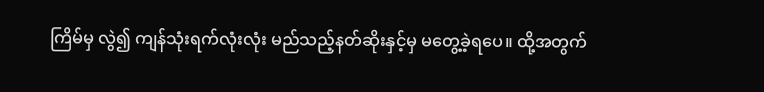ကြိမ်မှ လွဲ၍ ကျန်သုံးရက်လုံးလုံး မည်သည့်နတ်ဆိုးနှင့်မှ မတွေ့ခဲ့ရပေ။ ထို့အတွက်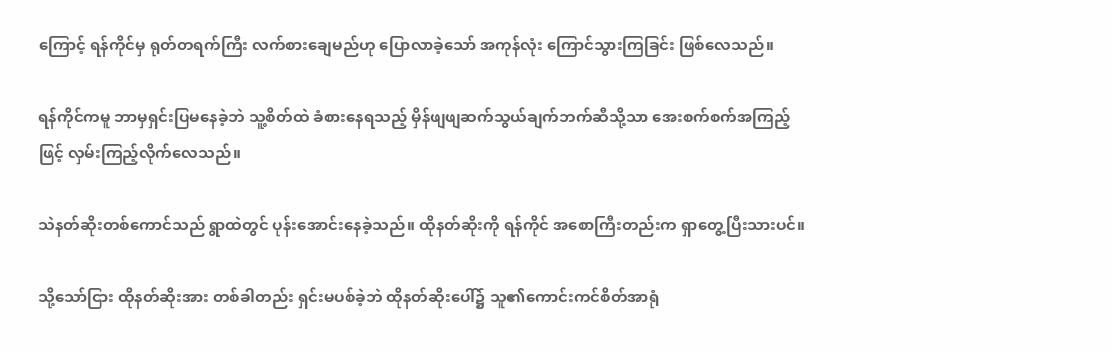ကြောင့် ရန်ကိုင်မှ ရုတ်တရက်ကြီး လက်စားချေမည်ဟု ပြောလာခဲ့သော် အကုန်လုံး ကြောင်သွားကြခြင်း ဖြစ်လေသည်။

ရန်ကိုင်ကမူ ဘာမှရှင်းပြမနေခဲ့ဘဲ သူ့စိတ်ထဲ ခံစားနေရသည့် မှိန်ဖျဖျဆက်သွယ်ချက်ဘက်ဆီသို့သာ အေးစက်စက်အကြည့်ဖြင့် လှမ်းကြည့်လိုက်လေသည်။

သဲနတ်ဆိုးတစ်ကောင်သည် ရွာထဲတွင် ပုန်းအောင်းနေခဲ့သည်။ ထိုနတ်ဆိုးကို ရန်ကိုင် အစောကြီးတည်းက ရှာတွေ့ပြီးသားပင်။

သို့သော်ငြား ထိုနတ်ဆိုးအား တစ်ခါတည်း ရှင်းမပစ်ခဲ့ဘဲ ထိုနတ်ဆိုးပေါ်၌ သူ၏ကောင်းကင်စိတ်အာရုံ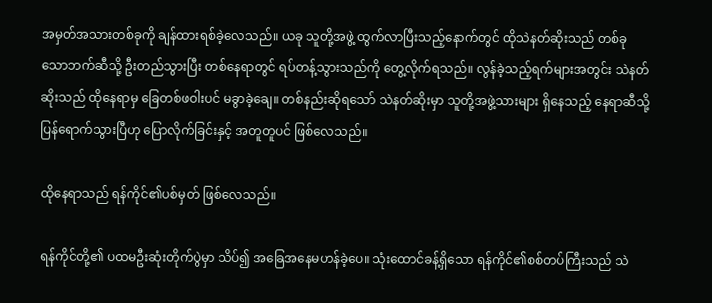အမှတ်အသားတစ်ခုကို ချန်ထားရစ်ခဲ့လေသည်။ ယခု သူတို့အဖွဲ့ ထွက်လာပြီးသည့်နောက်တွင် ထိုသဲနတ်ဆိုးသည် တစ်ခုသောဘက်ဆီသို့ ဦးတည်သွားပြီး တစ်နေရာတွင် ရပ်တန့်သွားသည်ကို တွေ့လိုက်ရသည်။ လွန်ခဲ့သည့်ရက်များအတွင်း သဲနတ်ဆိုးသည် ထိုနေရာမှ ခြေတစ်ဖဝါးပင် မခွာခဲ့ချေ။ တစ်နည်းဆိုရသော် သဲနတ်ဆိုးမှာ သူတို့အဖွဲ့သားများ ရှိနေသည့် နေရာဆီသို့ ပြန်ရောက်သွားပြီဟု ပြောလိုက်ခြင်းနှင့် အတူတူပင် ဖြစ်လေသည်။

ထိုနေရာသည် ရန်ကိုင်၏ပစ်မှတ် ဖြစ်လေသည်။

ရန်ကိုင်တို့၏ ပထမဦးဆုံးတိုက်ပွဲမှာ သိပ်၍ အခြေအနေမဟန်ခဲ့ပေ။ သုံးထောင်ခန့်ရှိသော ရန်ကိုင်၏စစ်တပ်ကြီးသည် သဲ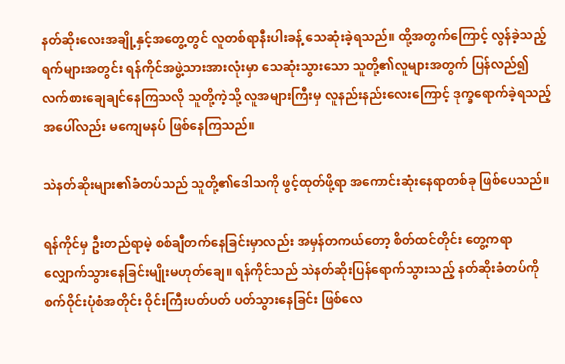နတ်ဆိုးလေးအချို့နှင့်အတွေ့တွင် လူတစ်ရာနီးပါးခန့် သေဆုံးခဲ့ရသည်။ ထို့အတွက်ကြောင့် လွန်ခဲ့သည့်ရက်များအတွင်း ရန်ကိုင်အဖွဲ့သားအားလုံးမှာ သေဆုံးသွားသော သူတို့၏လူများအတွက် ပြန်လည်၍ လက်စားချေချင်နေကြသလို သူတို့ကဲ့သို့ လူအများကြီးမှ လူနည်းနည်းလေးကြောင့် ဒုက္ခရောက်ခဲ့ရသည့်အပေါ်လည်း မကျေမနပ် ဖြစ်နေကြသည်။

သဲနတ်ဆိုးများ၏ခံတပ်သည် သူတို့၏ဒေါသကို ဖွင့်ထုတ်ဖို့ရာ အကောင်းဆုံးနေရာတစ်ခု ဖြစ်ပေသည်။

ရန်ကိုင်မှ ဦးတည်ရာမဲ့ စစ်ချီတက်နေခြင်းမှာလည်း အမှန်တကယ်တော့ စိတ်ထင်တိုင်း တွေ့ကရာ လျှောက်သွားနေခြင်းမျိုးမဟုတ်ချေ။ ရန်ကိုင်သည် သဲနတ်ဆိုးပြန်ရောက်သွားသည့် နတ်ဆိုးခံတပ်ကို စက်ဝိုင်းပုံစံအတိုင်း ဝိုင်းကြီးပတ်ပတ် ပတ်သွားနေခြင်း ဖြစ်လေ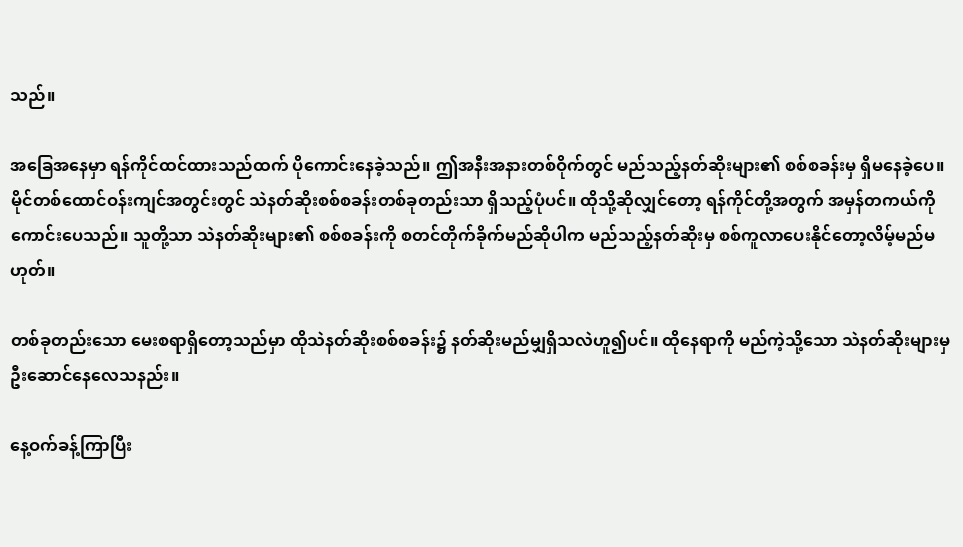သည်။

အခြေအနေမှာ ရန်ကိုင်ထင်ထားသည်ထက် ပိုကောင်းနေခဲ့သည်။ ဤအနီးအနားတစ်ဝိုက်တွင် မည်သည့်နတ်ဆိုးများ၏ စစ်စခန်းမှ ရှိမနေခဲ့ပေ။ မိုင်တစ်ထောင်ဝန်းကျင်အတွင်းတွင် သဲနတ်ဆိုးစစ်စခန်းတစ်ခုတည်းသာ ရှိသည့်ပုံပင်။ ထိုသို့ဆိုလျှင်တော့ ရန်ကိုင်တို့အတွက် အမှန်တကယ်ကို ကောင်းပေသည်။ သူတို့သာ သဲနတ်ဆိုးများ၏ စစ်စခန်းကို စတင်တိုက်ခိုက်မည်ဆိုပါက မည်သည့်နတ်ဆိုးမှ စစ်ကူလာပေးနိုင်တော့လိမ့်မည်မဟုတ်။

တစ်ခုတည်းသော မေးစရာရှိတော့သည်မှာ ထိုသဲနတ်ဆိုးစစ်စခန်း၌ နတ်ဆိုးမည်မျှရှိသလဲဟူ၍ပင်။ ထိုနေရာကို မည်ကဲ့သို့သော သဲနတ်ဆိုးများမှ ဦးဆောင်နေလေသနည်း။

နေ့ဝက်ခန့်ကြာပြီး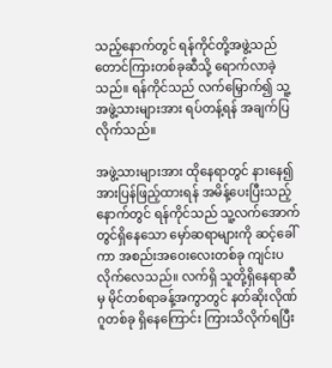သည့်နောက်တွင် ရန်ကိုင်တို့အဖွဲ့သည် တောင်ကြားတစ်ခုဆီသို့ ရောက်လာခဲ့သည်။ ရန်ကိုင်သည် လက်မြှောက်၍ သူ့အဖွဲ့သားများအား ရပ်တန့်ရန် အချက်ပြလိုက်သည်။

အဖွဲ့သားများအား ထိုနေရာတွင် နားနေ၍ အားပြန်ဖြည့်ထားရန် အမိန့်ပေးပြီးသည့်နောက်တွင် ရန်ကိုင်သည် သူ့လက်အောက်တွင်ရှိနေသော မှော်ဆရာများကို ဆင့်ခေါ်ကာ အစည်းအဝေးလေးတစ်ခု ကျင်းပလိုက်လေသည်။ လက်ရှိ သူတို့ရှိနေရာဆီမှ မိုင်တစ်ရာခန့်အကွာတွင် နတ်ဆိုးလိုဏ်ဂူတစ်ခု ရှိနေကြောင်း ကြားသိလိုက်ရပြီး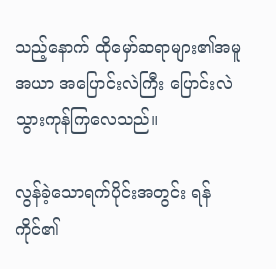သည့်နောက် ထိုမှော်ဆရာများ၏အမူအယာ အပြောင်းလဲကြီး ပြောင်းလဲသွားကုန်ကြလေသည်။

လွန်ခဲ့သောရက်ပိုင်းအတွင်း ရန်ကိုင်၏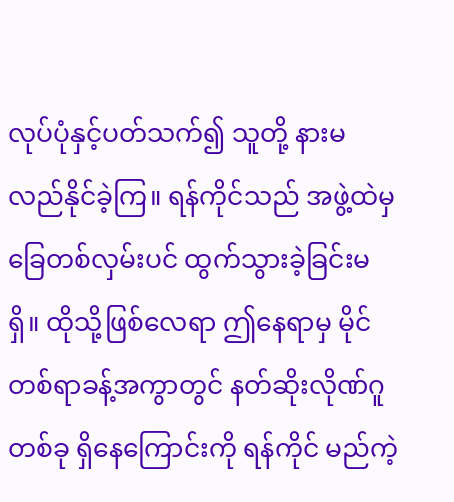လုပ်ပုံနှင့်ပတ်သက်၍ သူတို့ နားမလည်နိုင်ခဲ့ကြ။ ရန်ကိုင်သည် အဖွဲ့ထဲမှ ခြေတစ်လှမ်းပင် ထွက်သွားခဲ့ခြင်းမရှိ။ ထိုသို့ဖြစ်လေရာ ဤနေရာမှ မိုင်တစ်ရာခန့်အကွာတွင် နတ်ဆိုးလိုဏ်ဂူတစ်ခု ရှိနေကြောင်းကို ရန်ကိုင် မည်ကဲ့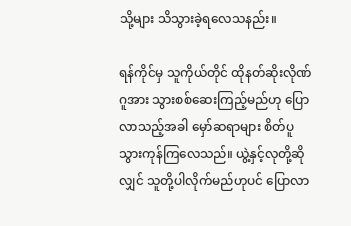သို့များ သိသွားခဲ့ရလေသနည်း။

ရန်ကိုင်မှ သူကိုယ်တိုင် ထိုနတ်ဆိုးလိုဏ်ဂူအား သွားစစ်ဆေးကြည့်မည်ဟု ပြောလာသည့်အခါ မှော်ဆရာများ စိတ်ပူသွားကုန်ကြလေသည်။ ယွဲ့နှင့်လုတို့ဆိုလျှင် သူတို့ပါလိုက်မည်ဟုပင် ပြောလာ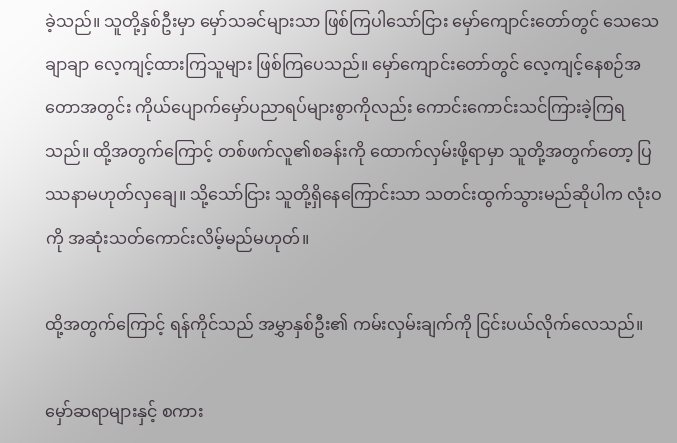ခဲ့သည်။ သူတို့နှစ်ဦးမှာ မှော်သခင်များသာ ဖြစ်ကြပါသော်ငြား မှော်ကျောင်းတော်တွင် သေသေချာချာ လေ့ကျင့်ထားကြသူများ ဖြစ်ကြပေသည်။ မှော်ကျောင်းတော်တွင် လေ့ကျင့်နေစဉ်အတောအတွင်း ကိုယ်ပျောက်မှော်ပညာရပ်များစွာကိုလည်း ကောင်းကောင်းသင်ကြားခဲ့ကြရသည်။ ထို့အတွက်ကြောင့် တစ်ဖက်လူ၏စခန်းကို ထောက်လှမ်းဖို့ရာမှာ သူတို့အတွက်တော့ ပြဿနာမဟုတ်လှချေ။ သို့သော်ငြား သူတို့ရှိနေကြောင်းသာ သတင်းထွက်သွားမည်ဆိုပါက လုံးဝကို အဆုံးသတ်ကောင်းလိမ့်မည်မဟုတ်။

ထို့အတွက်ကြောင့် ရန်ကိုင်သည် အမွှာနှစ်ဦး၏ ကမ်းလှမ်းချက်ကို ငြင်းပယ်လိုက်လေသည်။

မှော်ဆရာများနှင့် စကား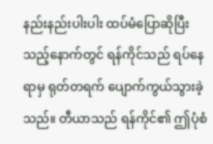နည်းနည်းပါးပါး ထပ်မံပြောဆိုပြီးသည့်နောက်တွင် ရန်ကိုင်သည် ရပ်နေရာမှ ရုတ်တရက် ပျောက်ကွယ်သွားခဲ့သည်။ တီယာသည် ရန်ကိုင်၏ ဤပုံစံ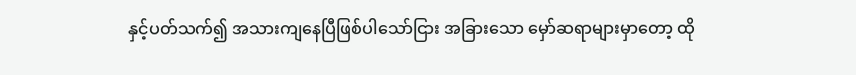နှင့်ပတ်သက်၍ အသားကျနေပြီဖြစ်ပါသော်ငြား အခြားသော မှော်ဆရာများမှာတော့ ထို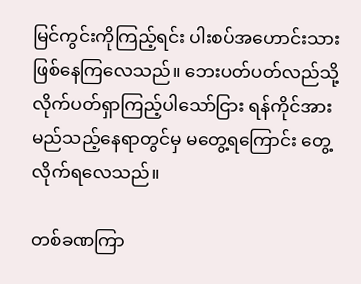မြင်ကွင်းကိုကြည့်ရင်း ပါးစပ်အဟောင်းသားဖြစ်နေကြလေသည်။ ဘေးပတ်ပတ်လည်သို့ လိုက်ပတ်ရှာကြည့်ပါသော်ငြား ရန်ကိုင်အား မည်သည့်နေရာတွင်မှ မတွေ့ရကြောင်း တွေ့လိုက်ရလေသည်။

တစ်ခဏကြာ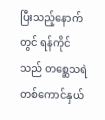ပြီးသည့်နောက်တွင် ရန်ကိုင်သည် တစ္ဆေသရဲတစ်ကောင်နှယ်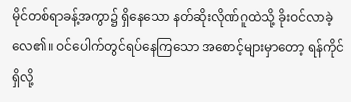မိုင်တစ်ရာခန့်အကွာ၌ ရှိနေသော နတ်ဆိုးလိုဏ်ဂူထဲသို့ ခိုးဝင်လာခဲ့လေ၏။ ဝင်ပေါက်တွင်ရပ်နေကြသော အစောင့်များမှာတော့ ရန်ကိုင်ရှိလို့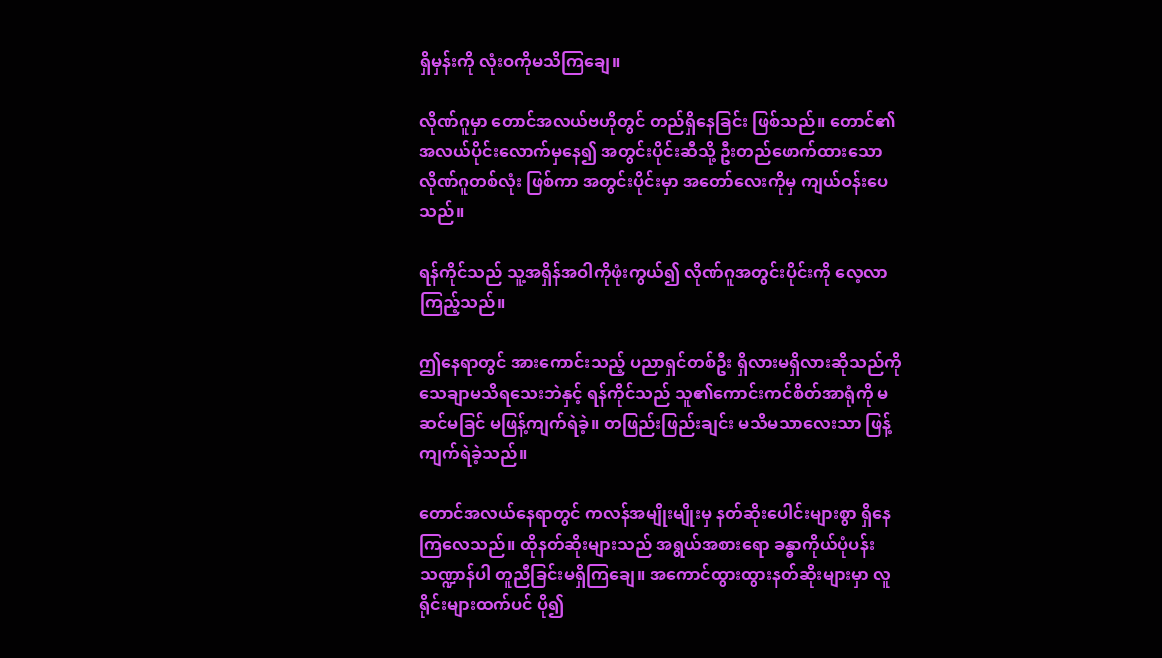ရှိမှန်းကို လုံးဝကိုမသိကြချေ။

လိုဏ်ဂူမှာ တောင်အလယ်ဗဟိုတွင် တည်ရှိနေခြင်း ဖြစ်သည်။ တောင်၏ အလယ်ပိုင်းလောက်မှနေ၍ အတွင်းပိုင်းဆီသို့ ဦးတည်ဖောက်ထားသော လိုဏ်ဂူတစ်လုံး ဖြစ်ကာ အတွင်းပိုင်းမှာ အတော်လေးကိုမှ ကျယ်ဝန်းပေသည်။

ရန်ကိုင်သည် သူ့အရှိန်အဝါကိုဖုံးကွယ်၍ လိုဏ်ဂူအတွင်းပိုင်းကို လေ့လာကြည့်သည်။

ဤနေရာတွင် အားကောင်းသည့် ပညာရှင်တစ်ဦး ရှိလားမရှိလားဆိုသည်ကို သေချာမသိရသေးဘဲနှင့် ရန်ကိုင်သည် သူ၏ကောင်းကင်စိတ်အာရုံကို မဆင်မခြင် မဖြန့်ကျက်ရဲခဲ့။ တဖြည်းဖြည်းချင်း မသိမသာလေးသာ ဖြန့်ကျက်ရဲခဲ့သည်။

တောင်အလယ်နေရာတွင် ကလန်အမျိုးမျိုးမှ နတ်ဆိုးပေါင်းများစွာ ရှိနေကြလေသည်။ ထိုနတ်ဆိုးများသည် အရွယ်အစားရော ခန္ဓာကိုယ်ပုံပန်းသဏ္ဍာန်ပါ တူညီခြင်းမရှိကြချေ။ အကောင်ထွားထွားနတ်ဆိုးများမှာ လူရိုင်းများထက်ပင် ပို၍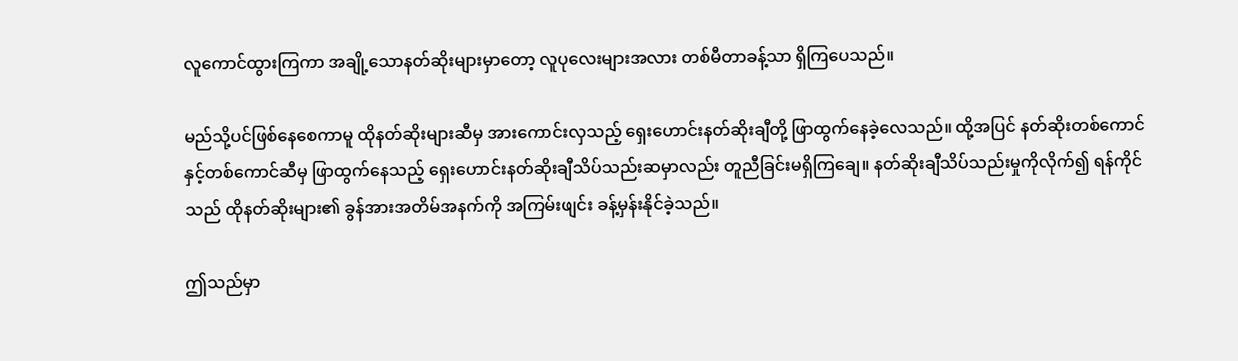လူကောင်ထွားကြကာ အချို့သောနတ်ဆိုးများမှာတော့ လူပုလေးများအလား တစ်မီတာခန့်သာ ရှိကြပေသည်။

မည်သို့ပင်ဖြစ်နေစေကာမူ ထိုနတ်ဆိုးများဆီမှ အားကောင်းလှသည့် ရှေးဟောင်းနတ်ဆိုးချီတို့ ဖြာထွက်နေခဲ့လေသည်။ ထို့အပြင် နတ်ဆိုးတစ်ကောင်နှင့်တစ်ကောင်ဆီမှ ဖြာထွက်နေသည့် ရှေးဟောင်းနတ်ဆိုးချီသိပ်သည်းဆမှာလည်း တူညီခြင်းမရှိကြချေ‌။ နတ်ဆိုးချီသိပ်သည်းမှုကိုလိုက်၍ ရန်ကိုင်သည် ထိုနတ်ဆိုးများ၏ ခွန်အားအတိမ်အနက်ကို အကြမ်းဖျင်း ခန့်မှန်းနိုင်ခဲ့သည်။

ဤသည်မှာ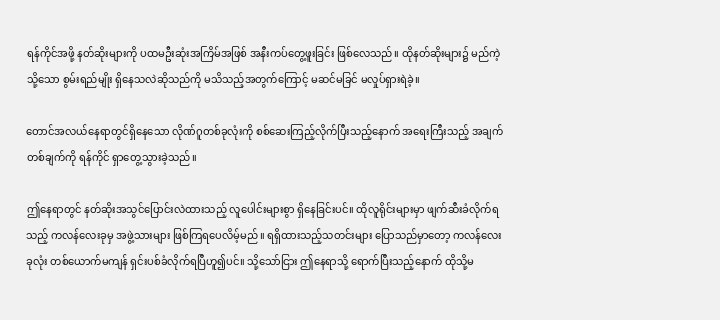ရန်ကိုင်အဖို့ နတ်ဆိုးများကို ပထမဦးဆုံးအကြိမ်အဖြစ် အနီးကပ်တွေ့ဖူးခြင်း ဖြစ်လေသည်။ ထိုနတ်ဆိုးများ၌ မည်ကဲ့သို့သော စွမ်းရည်မျိုး ရှိနေသလဲဆိုသည်ကို မသိသည့်အတွက်ကြောင့် မဆင်မခြင် မလှုပ်ရှားရဲခဲ့။

တောင်အလယ်နေရာတွင်ရှိနေသော လိုဏ်ဂူတစ်ခုလုံးကို စစ်ဆေးကြည့်လိုက်ပြီးသည့်နောက် အရေးကြီးသည့် အချက်တစ်ချက်ကို ရန်ကိုင် ရှာတွေ့သွားခဲ့သည်။

ဤနေရာတွင် နတ်ဆိုးအသွင်ပြောင်းလဲထားသည့် လူပေါင်းများစွာ ရှိနေခြင်းပင်။ ထိုလူရိုင်းများမှာ ဖျက်ဆီးခံလိုက်ရသည့် ကလန်လေးခုမှ အဖွဲ့သားများ ဖြစ်ကြရပေလိမ့်မည်။ ရရှိထားသည့်သတင်းများ ပြောသည်မှာတော့ ကလန်လေးခုလုံး တစ်ယောက်မကျန် ရှင်းပစ်ခံလိုက်ရပြီဟူ၍ပင်။ သို့သော်ငြား ဤနေရာသို့ ရောက်ပြီးသည့်နောက် ထိုသို့မ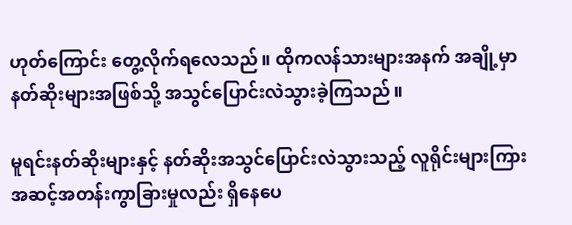ဟုတ်ကြောင်း တွေ့လိုက်ရလေသည်။ ထိုကလန်သားများအနက် အချို့မှာ နတ်ဆိုးများအဖြစ်သို့ အသွင်ပြောင်းလဲသွားခဲ့ကြသည်။

မူရင်းနတ်ဆိုးများနှင့် နတ်ဆိုးအသွင်ပြောင်းလဲသွားသည့် လူရိုင်းများကြား အဆင့်အတန်းကွာခြားမှုလည်း ရှိနေပေ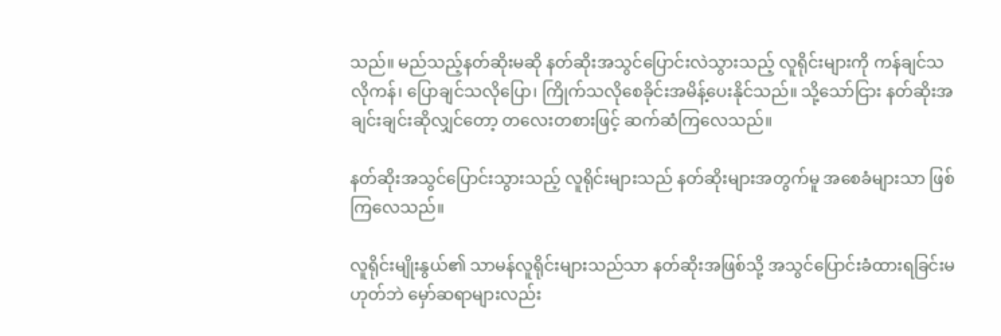သည်။ မည်သည့်နတ်ဆိုးမဆို နတ်ဆိုးအသွင်ပြောင်းလဲသွားသည့် လူရိုင်းများကို ကန်ချင်သလိုကန်၊ ပြောချင်သလိုပြော၊ ကြိုက်သလိုစေခိုင်းအမိန့်ပေးနိုင်သည်။ သို့သော်ငြား နတ်ဆိုးအချင်းချင်းဆိုလျှင်တော့ တလေးတစားဖြင့် ဆက်ဆံကြလေသည်။

နတ်ဆိုးအသွင်ပြောင်းသွားသည့် လူရိုင်းများသည် နတ်ဆိုးများအတွက်မူ အစေခံများသာ ဖြစ်ကြလေသည်။

လူရိုင်းမျိုးနွယ်၏ သာမန်လူရိုင်းများသည်သာ နတ်ဆိုးအဖြစ်သို့ အသွင်ပြောင်းခံထားရခြင်းမဟုတ်ဘဲ မှော်ဆရာများလည်း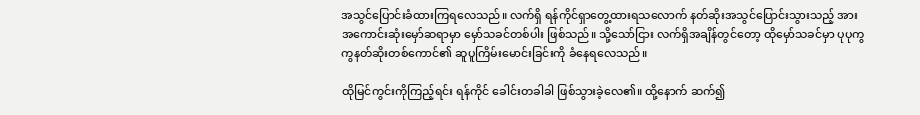အသွင်ပြောင်းခံထားကြရလေသည်။ လက်ရှိ ရန်ကိုင်ရှာတွေ့ထားရသလောက် နတ်ဆိုးအသွင်ပြောင်းသွားသည့် အားအကောင်းဆုံးမှော်ဆရာမှာ မှော်သခင်တစ်ပါး ဖြစ်သည်။ သို့သော်ငြား လက်ရှိအချိန်တွင်တော့ ထိုမှော်သခင်မှာ ပုပုကွကွနတ်ဆိုးတစ်ကောင်၏ ဆူပူကြိမ်းမောင်းခြင်းကို ခံနေရလေသည်။

ထိုမြင်ကွင်းကိုကြည့်ရင်း ရန်ကိုင် ခေါင်းတခါခါ ဖြစ်သွားခဲ့လေ၏။ ထို့နောက် ဆက်၍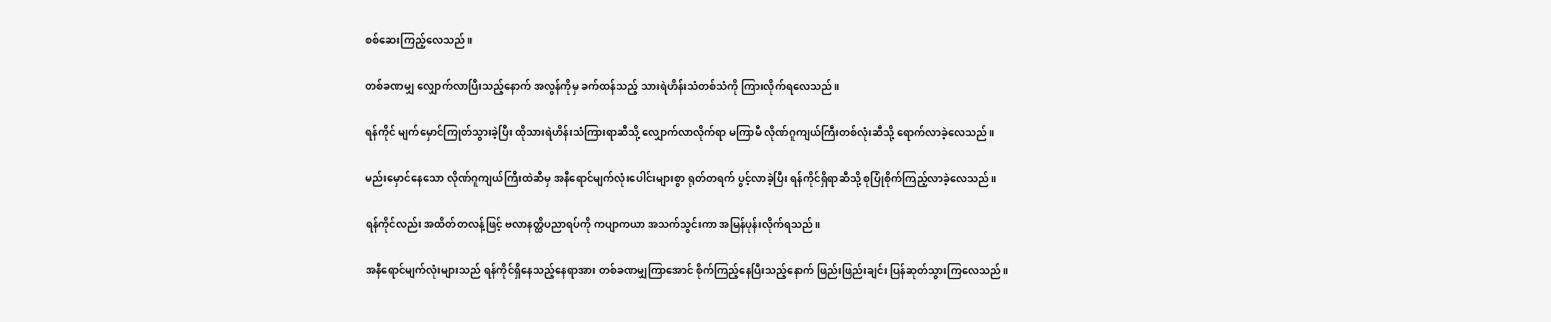စစ်ဆေးကြည့်လေသည်။

တစ်ခဏမျှ လျှောက်လာပြီးသည့်နောက် အလွန်ကိုမှ ခက်ထန်သည့် သားရဲဟိန်းသံတစ်သံကို ကြားလိုက်ရလေသည်။

ရန်ကိုင် မျက်မှောင်ကြုတ်သွားခဲ့ပြီး ထိုသားရဲဟိန်းသံကြားရာဆီသို့ လျှောက်လာလိုက်ရာ မကြာမီ လိုဏ်ဂူကျယ်ကြီးတစ်လုံးဆီသို့ ရောက်လာခဲ့လေသည်။

မည်းမှောင်နေသော လိုဏ်ဂူကျယ်ကြီးထဲဆီမှ အနီရောင်မျက်လုံးပေါင်းများစွာ ရုတ်တရက် ပွင့်လာခဲ့ပြီး ရန်ကိုင်ရှိရာဆီသို့ စုပြုံစိုက်ကြည့်လာခဲ့လေသည်။

ရန်ကိုင်လည်း အထိတ်တလန့်ဖြင့် ဗလာနတ္ထိပညာရပ်ကို ကပျာကယာ အသက်သွင်းကာ အမြန်ပုန်းလိုက်ရသည်။

အနီရောင်မျက်လုံးများသည် ရန်ကိုင်ရှိနေသည့်နေရာအား တစ်ခဏမျှကြာအောင် စိုက်ကြည့်နေပြီးသည့်နောက် ဖြည်းဖြည်းချင်း ပြန်ဆုတ်သွားကြလေသည်။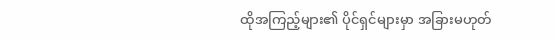ထိုအကြည့်များ၏ ပိုင်ရှင်များမှာ အခြားမဟုတ်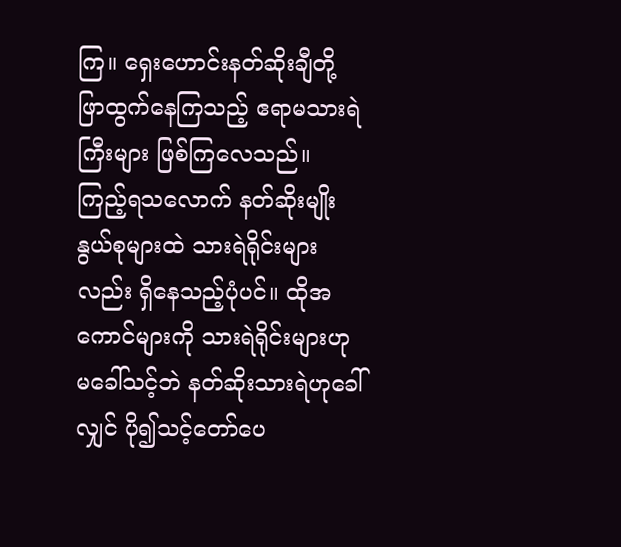ကြ။ ရှေးဟောင်းနတ်ဆိုးချီတို့ ဖြာထွက်နေကြသည့် ဧရာမသားရဲကြီးများ ဖြစ်ကြလေသည်။ ကြည့်ရသလောက် နတ်ဆိုးမျိုးနွယ်စုများထဲ သားရဲရိုင်းများလည်း ရှိနေသည့်ပုံပင်။ ထိုအကောင်များကို သားရဲရိုင်းများဟု မခေါ်သင့်ဘဲ နတ်ဆိုးသားရဲဟုခေါ်လျှင် ပို၍သင့်တော်ပေ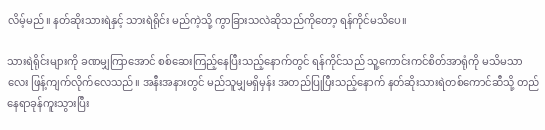လိမ့်မည်။ နတ်ဆိုးသားရဲနှင့် သားရဲရိုင်း မည်ကဲ့သို့ ကွာခြားသလဲဆိုသည်ကိုတော့ ရန်ကိုင်မသိပေ။

သားရဲရိုင်းများကို ခဏမျှကြာအောင် စစ်ဆေးကြည့်နေပြီးသည့်နောက်တွင် ရန်ကိုင်သည် သူ့ကောင်းကင်စိတ်အာရုံကို မသိမသာလေး ဖြန့်ကျက်လိုက်လေသည်။ အနီးအနားတွင် မည်သူမျှမရှိမှန်း အတည်ပြုပြီးသည့်နောက် နတ်ဆိုးသားရဲတစ်ကောင်ဆီသို့ တည်နေရာခုန်ကူးသွားပြီး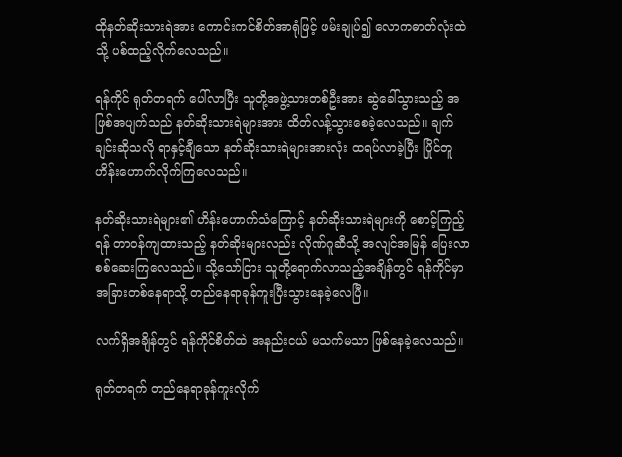ထိုနတ်ဆိုးသားရဲအား ကောင်းကင်စိတ်အာရုံဖြင့် ဖမ်းချုပ်၍ လောကဓာတ်လုံးထဲသို့ ပစ်ထည့်လိုက်လေသည်။

ရန်ကိုင် ရုတ်တရက် ပေါ်လာပြီး သူတို့အဖွဲ့သားတစ်ဦးအား ဆွဲခေါ်သွားသည့် အဖြစ်အပျက်သည် နတ်ဆိုးသားရဲများအား ထိတ်လန့်သွားစေခဲ့လေသည်။ ချက်ချင်းဆိုသလို ရာနှင့်ချီသော နတ်ဆိုးသားရဲများအားလုံး ထရပ်လာခဲ့ပြီး ပြိုင်တူဟိန်းဟောက်လိုက်ကြလေသည်။

နတ်ဆိုးသားရဲများ၏ ဟိန်းဟောက်သံကြောင့် နတ်ဆိုးသားရဲများကို စောင့်ကြည့်ရန် တာဝန်ကျထားသည့် နတ်ဆိုးများလည်း လိုဏ်ဂူဆီသို့ အလျင်အမြန် ပြေးလာစစ်ဆေးကြလေသည်။ သို့သော်ငြား သူတို့ရောက်လာသည့်အချိန်တွင် ရန်ကိုင်မှာ အခြားတစ်နေရာသို့ တည်နေရာခုန်ကူးပြီးသွားနေခဲ့လေပြီ။

လက်ရှိအချိန်တွင် ရန်ကိုင်စိတ်ထဲ အနည်းငယ် မသက်မသာ ဖြစ်နေခဲ့လေသည်။

ရုတ်တရက် တည်နေရာခုန်ကူးလိုက်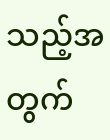သည့်အတွက်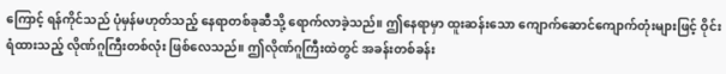ကြောင့် ရန်ကိုင်သည် ပုံမှန်မဟုတ်သည့် နေရာတစ်ခုဆီသို့ ရောက်လာခဲ့သည်။ ဤနေရာမှာ ထူးဆန်းသော ကျောက်ဆောင်ကျောက်တုံးများဖြင့် ဝိုင်းရံထားသည့် လိုဏ်ဂူကြီးတစ်လုံး ဖြစ်လေသည်။ ဤလိုဏ်ဂူကြီးထဲတွင် အခန်းတစ်ခန်း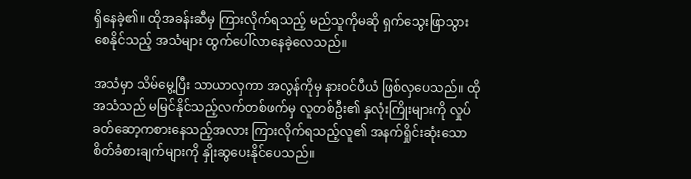ရှိနေခဲ့၏။ ထိုအခန်းဆီမှ ကြားလိုက်ရသည့် မည်သူကိုမဆို ရှက်သွေးဖြာသွားစေနိုင်သည့် အသံများ ထွက်ပေါ်လာနေခဲ့လေသည်။

အသံမှာ သိမ်မွေ့ပြီး သာယာလှကာ အလွန်ကိုမှ နားဝင်ပီယံ ဖြစ်လှပေသည်။ ထိုအသံသည် မမြင်နိုင်သည့်လက်တစ်ဖက်မှ လူတစ်ဦး၏ နှလုံးကြိုးများကို လှုပ်ခတ်ဆော့ကစားနေသည့်အလား ကြားလိုက်ရသည့်လူ၏ အနက်ရှိုင်းဆုံးသော စိတ်ခံစားချက်များကို နှိုးဆွပေးနိုင်ပေသည်။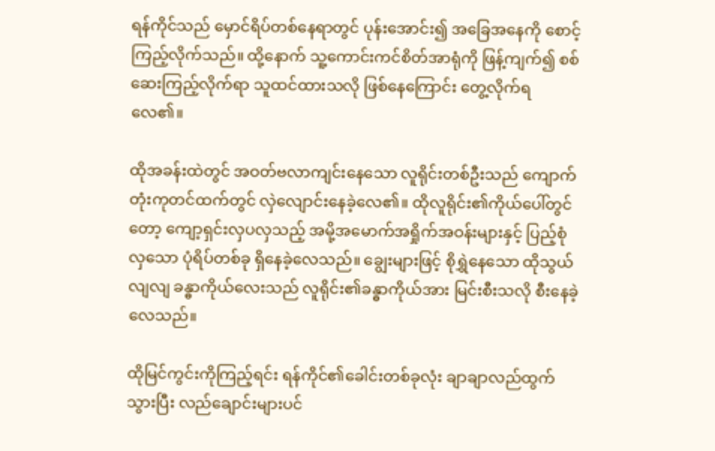ရန်ကိုင်သည် မှောင်ရိပ်တစ်နေရာတွင် ပုန်းအောင်း၍ အခြေအနေကို စောင့်ကြည့်လိုက်သည်။ ထို့နောက် သူ့ကောင်းကင်စိတ်အာရုံကို ဖြန့်ကျက်၍ စစ်ဆေးကြည့်လိုက်ရာ သူထင်ထားသလို ဖြစ်နေကြောင်း တွေ့လိုက်ရလေ၏။

ထိုအခန်းထဲတွင် အဝတ်ဗလာကျင်းနေသော လူရိုင်းတစ်ဦးသည် ကျောက်တုံးကုတင်ထက်တွင် လှဲလျောင်းနေခဲ့လေ၏။ ထိုလူရိုင်း၏ကိုယ်ပေါ်တွင်တော့ ကျော့ရှင်းလှပလှသည့် အမို့အမောက်အရှိုက်အဝန်းများနှင့် ပြည့်စုံလှသော ပုံရိပ်တစ်ခု ရှိနေခဲ့လေသည်။ ချွေးများဖြင့် စိုရွှဲနေသော ထိုသွယ်လျလျ ခန္ဓာကိုယ်လေးသည် လူရိုင်း၏ခန္ဓာကိုယ်အား မြင်းစီးသလို စီးနေခဲ့လေသည်။

ထိုမြင်ကွင်းကိုကြည့်ရင်း ရန်ကိုင်၏ခေါင်းတစ်ခုလုံး ချာချာလည်ထွက်သွားပြီး လည်ချောင်းများပင်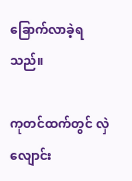ခြောက်လာခဲ့ရသည်။

ကုတင်ထက်တွင် လှဲလျောင်း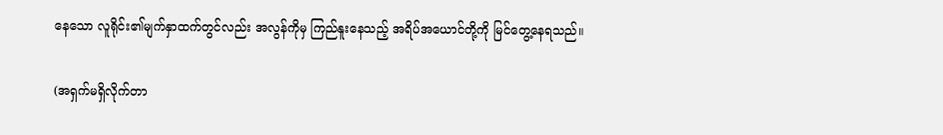နေသော လူရိုင်း၏မျက်နှာထက်တွင်လည်း အလွန်ကိုမှ ကြည်နူးနေသည့် အရိပ်အယောင်တို့ကို မြင်တွေ့နေရသည်။

(အရှက်မရှိလိုက်တာ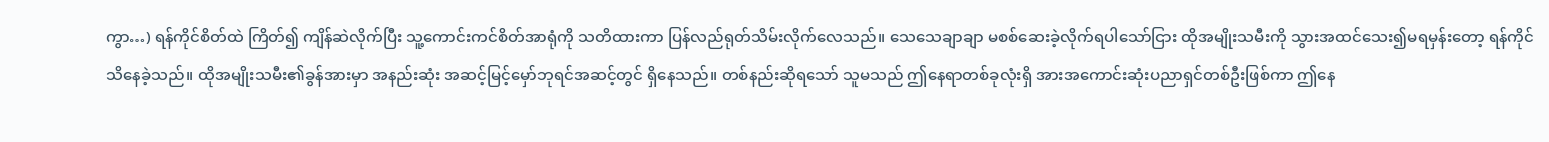ကွာ…) ရန်ကိုင်စိတ်ထဲ ကြိတ်၍ ကျိန်ဆဲလိုက်ပြီး သူ့ကောင်းကင်စိတ်အာရုံကို သတိထားကာ ပြန်လည်ရုတ်သိမ်းလိုက်လေသည်။ သေသေချာချာ မစစ်ဆေးခဲ့လိုက်ရပါသော်ငြား ထိုအမျိုးသမီးကို သွားအထင်သေး၍မရမှန်းတော့ ရန်ကိုင်သိနေခဲ့သည်။ ထိုအမျိုးသမီး၏ခွန်အားမှာ အနည်းဆုံး အဆင့်မြင့်မှော်ဘုရင်အဆင့်တွင် ရှိနေသည်။ တစ်နည်းဆိုရသော် သူမသည် ဤနေရာတစ်ခုလုံးရှိ အားအကောင်းဆုံးပညာရှင်တစ်ဦးဖြစ်ကာ ဤနေ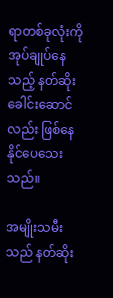ရာတစ်ခုလုံးကို အုပ်ချုပ်နေသည့် နတ်ဆိုးခေါင်းဆောင်လည်း ဖြစ်နေနိုင်ပေသေးသည်။

အမျိုးသမီးသည် နတ်ဆိုး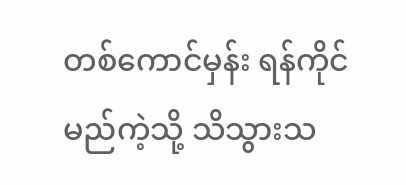တစ်ကောင်မှန်း ရန်ကိုင် မည်ကဲ့သို့ သိသွားသ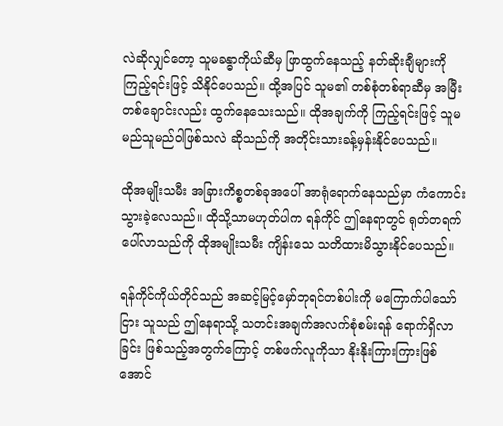လဲဆိုလျှင်တော့ သူမခန္ဓာကိုယ်ဆီမှ ဖြာထွက်နေသည့် နတ်ဆိုးချီများကို ကြည့်ရင်းဖြင့် သိနိုင်ပေသည်။ ထို့အပြင် သူမ၏ တစ်စုံတစ်ရာဆီမှ အမြီးတစ်ချောင်းလည်း ထွက်နေသေးသည်။ ထိုအချက်ကို ကြည့်ရင်းဖြင့် သူမ မည်သူမည်ဝါဖြစ်သလဲ ဆိုသည်ကို အတိုင်းသားခန့်မှန်းနိုင်ပေသည်။

ထိုအမျိုးသမီး အခြားကိစ္စတစ်ခုအပေါ် အာရုံရောက်နေသည်မှာ ကံကောင်းသွားခဲ့လေသည်။ ထိုသို့သာမဟုတ်ပါက ရန်ကိုင် ဤနေရာတွင် ရုတ်တရက်ပေါ်လာသည်ကို ထိုအမျိုးသမီး ကျိန်းသေ သတိထားမိသွားနိုင်ပေသည်။

ရန်ကိုင်ကိုယ်တိုင်သည် အဆင့်မြင့်မှော်ဘုရင်တစ်ပါးကို မကြောက်ပါသော်ငြား သူသည် ဤနေရာသို့ သတင်းအချက်အလက်စုံစမ်းရန် ရောက်ရှိလာခြင်း ဖြစ်သည့်အတွက်ကြောင့် တစ်ဖက်လူကိုသာ နိုးနိုးကြားကြားဖြစ်အောင်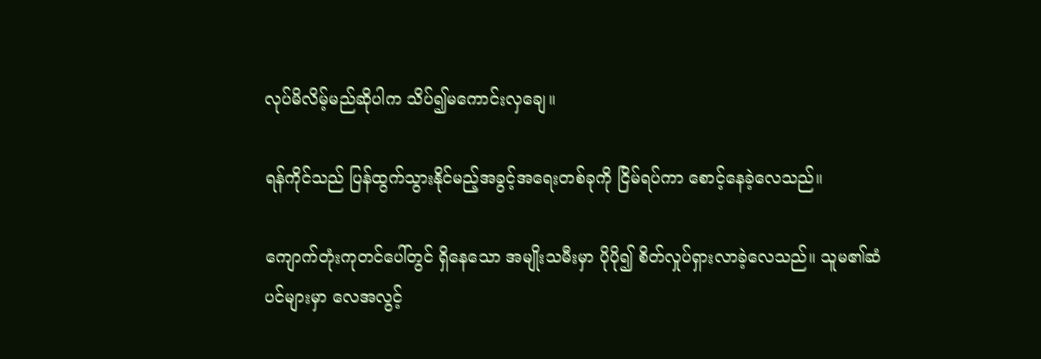လုပ်မိလိမ့်မည်ဆိုပါက သိပ်၍မကောင်းလှချေ။

ရန်ကိုင်သည် ပြန်ထွက်သွားနိုင်မည့်အခွင့်အရေးတစ်ခုကို ငြိမ်ရပ်ကာ စောင့်နေခဲ့လေသည်။

ကျောက်တုံးကုတင်ပေါ်တွင် ရှိနေသော အမျိုးသမီးမှာ ပိုပို၍ စိတ်လှုပ်ရှားလာခဲ့လေသည်။ သူမ၏ဆံပင်များမှာ လေအလွင့်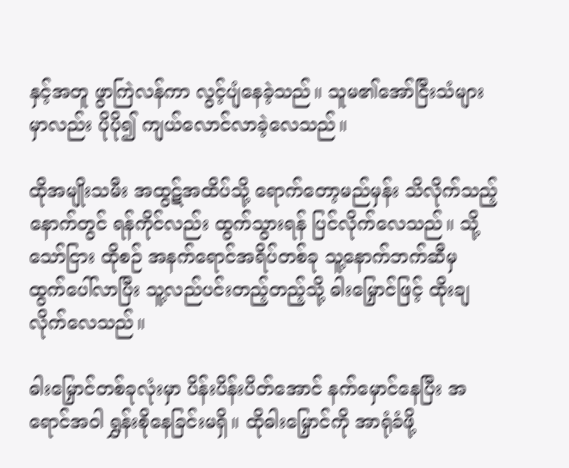နှင့်အတူ ဖွာကြဲလန်ကာ လွင့်ပျံနေခဲ့သည်။ သူမ၏အော်ငြီးသံများမှာလည်း ပိုပို၍ ကျယ်လောင်လာခဲ့လေသည်။

ထိုအမျိုးသမီး အထွဋ်အထိပ်သို့ ရောက်တော့မည်မှန်း သိလိုက်သည့်နောက်တွင် ရန်ကိုင်လည်း ထွက်သွားရန် ပြင်လိုက်လေသည်။ သို့သော်ငြား ထိုစဉ် အနက်ရောင်အရိပ်တစ်ခု သူ့နောက်ဘက်ဆီမှ ထွက်ပေါ်လာပြီး သူ့လည်ပင်းတည့်တည့်သို့ ဓါးမြှောင်ဖြင့် ထိုးချလိုက်လေသည်။

ဓါးမြှောင်တစ်ခုလုံးမှာ ပိန်းပိန်းပိတ်အောင် နက်မှောင်နေပြီး အရောင်အဝါ ရွှန်းစိုနေခြင်းမရှိ။ ထိုဓါးမြှောင်ကို အာရုံခံဖို့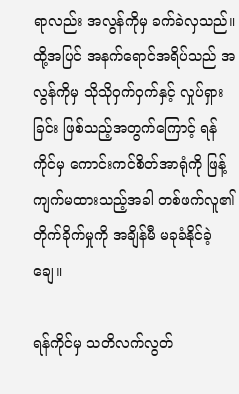ရာလည်း အလွန်ကိုမှ ခက်ခဲလှသည်။ ထို့အပြင် အနက်ရောင်အရိပ်သည် အလွန်ကိုမှ သိုသိုဝှက်ဝှက်နှင့် လှုပ်ရှားခြင်း ဖြစ်သည့်အတွက်ကြောင့် ရန်ကိုင်မှ ကောင်းကင်စိတ်အာရုံကို ဖြန့်ကျက်မထားသည့်အခါ တစ်ဖက်လူ၏တိုက်ခိုက်မှုကို အချိန်မီ မခုခံနိုင်ခဲ့ချေ။

ရန်ကိုင်မှ သတိလက်လွတ်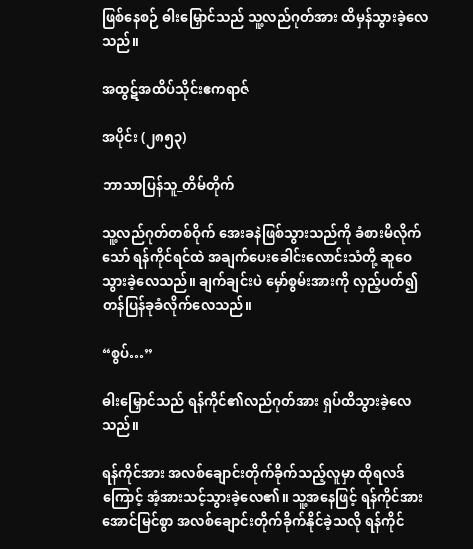ဖြစ်နေစဉ် ဓါးမြှောင်သည် သူ့လည်ဂုတ်အား ထိမှန်သွားခဲ့လေသည်။

အထွဋ်အထိပ်သိုင်းဧကရာဇ်

အပိုင်း (၂၈၅၃)

ဘာသာပြန်သူ_တိမ်တိုက်

သူ့လည်ဂုတ်တစ်ဝိုက် အေးခနဲဖြစ်သွားသည်ကို ခံစားမိလိုက်သော် ရန်ကိုင်ရင်ထဲ အချက်ပေးခေါင်းလောင်းသံတို့ ဆူဝေသွားခဲ့လေသည်။ ချက်ချင်းပဲ မှော်စွမ်းအားကို လှည့်ပတ်၍ တန်ပြန်ခုခံလိုက်လေသည်။

“စွပ်…”

ဓါးမြှောင်သည် ရန်ကိုင်၏လည်ဂုတ်အား ရှပ်ထိသွားခဲ့လေသည်။

ရန်ကိုင်အား အလစ်ချောင်းတိုက်ခိုက်သည့်လူမှာ ထိုရလဒ်ကြောင့် အံ့အားသင့်သွားခဲ့လေ၏။ သူ့အနေဖြင့် ရန်ကိုင်အား အောင်မြင်စွာ အလစ်ချောင်းတိုက်ခိုက်နိုင်ခဲ့သလို ရန်ကိုင်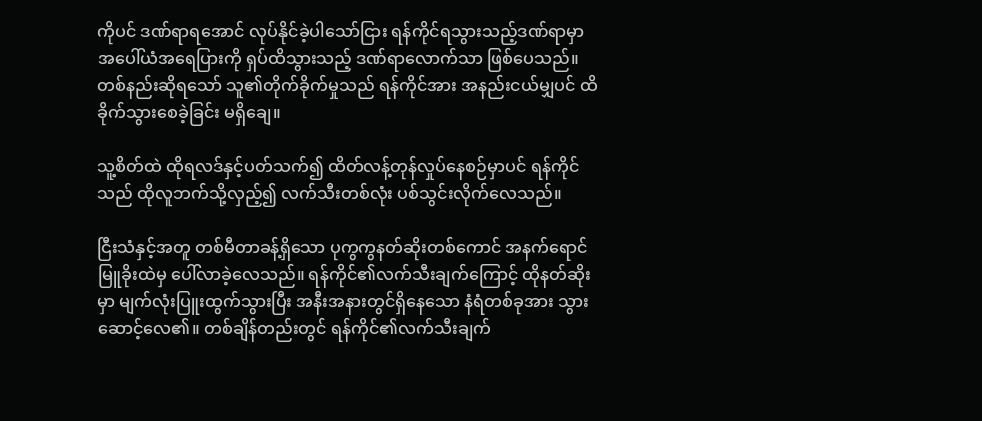ကိုပင် ဒဏ်ရာရအောင် လုပ်နိုင်ခဲ့ပါသော်ငြား ရန်ကိုင်ရသွားသည့်ဒဏ်ရာမှာ အပေါ်ယံအရေပြားကို ရှပ်ထိသွားသည့် ဒဏ်ရာလောက်သာ ဖြစ်ပေသည်။ တစ်နည်းဆိုရသော် သူ၏တိုက်ခိုက်မှုသည် ရန်ကိုင်အား အနည်းငယ်မျှပင် ထိခိုက်သွားစေခဲ့ခြင်း မရှိချေ။

သူ့စိတ်ထဲ ထိုရလဒ်နှင့်ပတ်သက်၍ ထိတ်လန့်တုန်လှုပ်နေစဉ်မှာပင် ရန်ကိုင်သည် ထိုလူဘက်သို့လှည့်၍ လက်သီးတစ်လုံး ပစ်သွင်းလိုက်လေသည်။

ငြီးသံနှင့်အတူ တစ်မီတာခန့်ရှိ‌သော ပုကွကွနတ်ဆိုးတစ်ကောင် အနက်ရောင်မြူခိုးထဲမှ ပေါ်လာခဲ့လေသည်။ ရန်ကိုင်၏လက်သီးချက်ကြောင့် ထိုနတ်ဆိုးမှာ မျက်လုံးပြူးထွက်သွားပြီး အနီးအနားတွင်ရှိနေသော နံရံတစ်ခုအား သွားဆောင့်လေ၏။ တစ်ချိန်တည်းတွင် ရန်ကိုင်၏လက်သီးချက်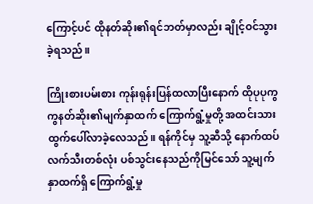ကြောင့်ပင် ထိုနတ်ဆိုး၏ရင်ဘတ်မှာလည်း ချိုင့်ဝင်သွားခဲ့ရသည်။

ကြိုးစားပမ်းစား ကုန်းရုန်းပြန်ထလာပြီးနောက် ထိုပုပုကွကွနတ်ဆိုး၏မျက်နှာထက် ကြောက်ရွံ့မှုတို့ အထင်းသား ထွက်ပေါ်လာခဲ့လေသည်။ ရန်ကိုင်မှ သူ့ဆီသို့ နောက်ထပ်လက်သီးတစ်လုံး ပစ်သွင်းနေသည်ကိုမြင်သော် သူ့မျက်နှာထက်ရှိ ကြောက်ရွံ့မှု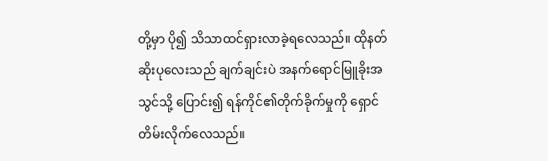တို့မှာ ပို၍ သိသာထင်ရှားလာခဲ့ရလေသည်။ ထိုနတ်ဆိုးပုလေးသည် ချက်ချင်းပဲ အနက်ရောင်မြူခိုးအသွင်သို့ ပြောင်း၍ ရန်ကိုင်၏တိုက်ခိုက်မှုကို ရှောင်တိမ်းလိုက်လေသည်။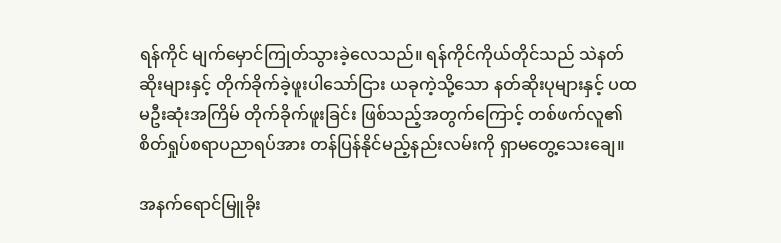ရန်ကိုင် မျက်မှောင်ကြုတ်သွားခဲ့လေသည်။ ရန်ကိုင်ကိုယ်တိုင်သည် သဲနတ်ဆိုးများနှင့် တိုက်ခိုက်ခဲ့ဖူးပါသော်ငြား ယခုကဲ့သို့သော နတ်ဆိုးပုများနှင့် ပထမဦးဆုံးအကြိမ် တိုက်ခိုက်ဖူးခြင်း ဖြစ်သည့်အတွက်ကြောင့် တစ်ဖက်လူ၏ စိတ်ရှုပ်စရာပညာရပ်အား တန်ပြန်နိုင်မည့်နည်းလမ်းကို ရှာမတွေ့သေးချေ။

အနက်ရောင်မြူခိုး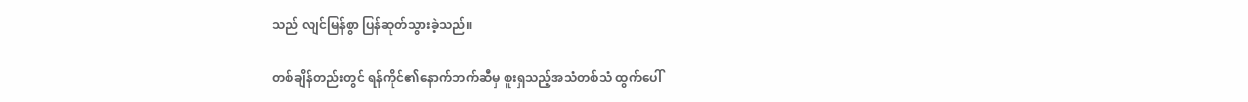သည် လျင်မြန်စွာ ပြန်ဆုတ်သွားခဲ့သည်။

တစ်ချိန်တည်းတွင် ရန်ကိုင်၏နောက်ဘက်ဆီမှ စူးရှသည့်အသံတစ်သံ ထွက်ပေါ်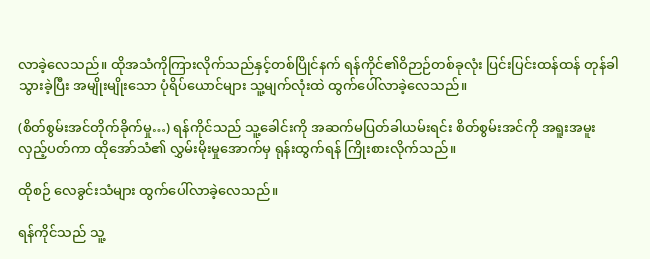လာခဲ့လေသည်။ ထိုအသံကိုကြားလိုက်သည်နှင့်တစ်ပြိုင်နက် ရန်ကိုင်၏ဝိဉာဉ်တစ်ခုလုံး ပြင်းပြင်းထန်ထန် တုန်ခါသွားခဲ့ပြီး အမျိုးမျိုးသော ပုံရိပ်ယောင်များ သူ့မျက်လုံးထဲ ထွက်ပေါ်လာခဲ့လေသည်။

(စိတ်စွမ်းအင်တိုက်ခိုက်မှု…) ရန်ကိုင်သည် သူ့ခေါင်းကို အဆက်မပြတ်ခါယမ်းရင်း စိတ်စွမ်းအင်ကို အရူးအမူးလှည့်ပတ်ကာ ထိုအော်သံ၏ လွှမ်းမိုးမှုအောက်မှ ရုန်းထွက်ရန် ကြိုးစားလိုက်သည်။

ထိုစဉ် လေခွင်းသံများ ထွက်ပေါ်လာခဲ့လေသည်။

ရန်ကိုင်သည် သူ့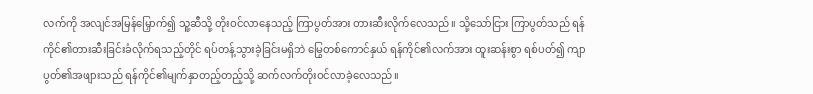လက်ကို အလျင်အမြန်မြှောက်၍ သူ့ဆီသို့ တိုးဝင်လာနေသည့် ကြာပွတ်အား တားဆီးလိုက်လေသည်။ သို့သော်ငြား ကြာပွတ်သည် ရန်ကိုင်၏တားဆီးခြင်းခံလိုက်ရသည့်တိုင် ရပ်တန့်သွားခဲ့ခြင်းမရှိဘဲ မြွေတစ်ကောင်နှယ် ရန်ကိုင်၏လက်အား ထူးဆန်းစွာ ရစ်ပတ်၍ ကျာပွတ်၏အဖျားသည် ရန်ကိုင်၏မျက်နှာတည့်တည့်သို့ ဆက်လက်တိုးဝင်လာခဲ့လေသည်။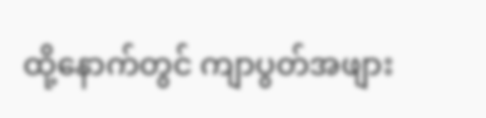ထို့နောက်တွင် ကျာပွတ်အဖျား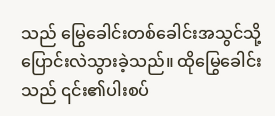သည် မြွေခေါင်းတစ်ခေါင်းအသွင်သို့ ပြောင်းလဲသွားခဲ့သည်။ ထိုမြွေခေါင်းသည် ၎င်း၏ပါးစပ်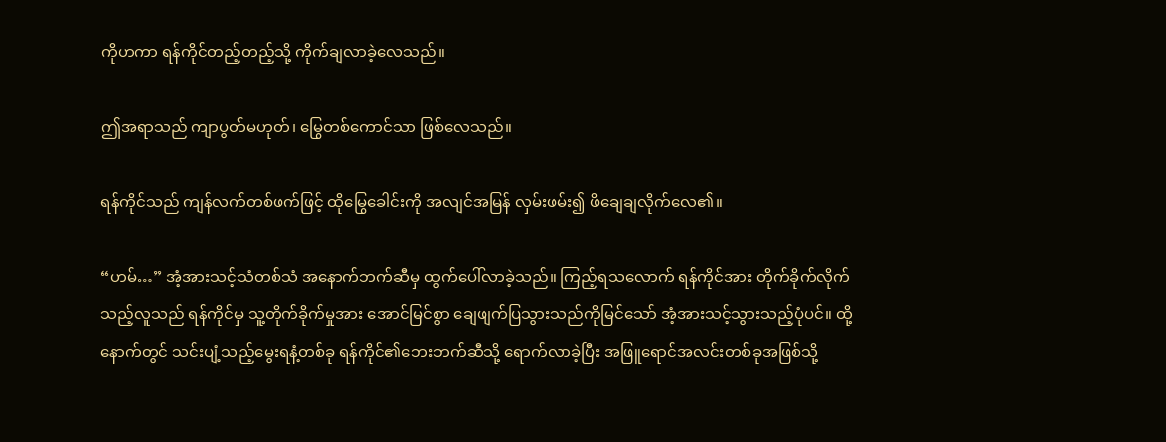ကိုဟကာ ရန်ကိုင်တည့်တည့်သို့ ကိုက်ချလာခဲ့လေသည်။

ဤအရာသည် ကျာပွတ်မဟုတ်၊ မြွေတစ်ကောင်သာ ဖြစ်လေသည်။

ရန်ကိုင်သည် ကျန်လက်တစ်ဖက်ဖြင့် ထိုမြွေခေါင်းကို အလျင်အမြန် လှမ်းဖမ်း၍ ဖိချေချလိုက်လေ၏။

“ဟမ်…” အံ့အားသင့်သံတစ်သံ အနောက်ဘက်ဆီမှ ထွက်ပေါ်လာခဲ့သည်။ ကြည့်ရသလောက် ရန်ကိုင်အား တိုက်ခိုက်လိုက်သည့်လူသည် ရန်ကိုင်မှ သူ့တိုက်ခိုက်မှုအား အောင်မြင်စွာ ချေဖျက်ပြသွားသည်ကိုမြင်သော် အံ့အားသင့်သွားသည့်ပုံပင်။ ထို့နောက်တွင် သင်းပျံ့သည့်မွေးရနံ့တစ်ခု ရန်ကိုင်၏ဘေးဘက်ဆီသို့ ရောက်လာခဲ့ပြီး အဖြူရောင်အလင်းတစ်ခုအဖြစ်သို့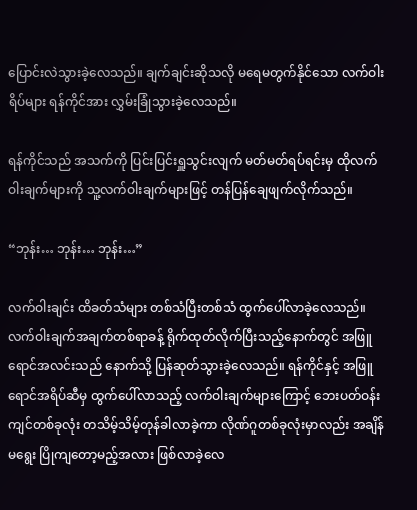ပြောင်းလဲသွားခဲ့လေသည်။ ချက်ချင်းဆိုသလို မရေမတွက်နိုင်သော လက်ဝါးရိပ်များ ရန်ကိုင်အား လွှမ်းခြုံသွားခဲ့လေသည်။

ရန်ကိုင်သည် အသက်ကို ပြင်းပြင်းရှူသွင်းလျက် မတ်မတ်ရပ်ရင်းမှ ထိုလက်ဝါးချက်များကို သူ့လက်ဝါးချက်များဖြင့် တန်ပြန်ချေဖျက်လိုက်သည်။

“ဘုန်း… ဘုန်း… ဘုန်း…”

လက်ဝါးချင်း ထိခတ်သံများ တစ်သံပြီးတစ်သံ ထွက်ပေါ်လာခဲ့လေသည်။ လက်ဝါးချက်အချက်တစ်ရာခန့် ရိုက်ထုတ်လိုက်ပြီးသည့်နောက်တွင် အဖြူရောင်အလင်းသည် နောက်သို့ ပြန်ဆုတ်သွားခဲ့လေသည်။ ရန်ကိုင်နှင့် အဖြူရောင်အရိပ်ဆီမှ ထွက်ပေါ်လာသည့် လက်ဝါးချက်များကြောင့် ဘေးပတ်ဝန်းကျင်တစ်ခုလုံး တသိမ့်သိမ့်တုန်ခါလာခဲ့ကာ လိုဏ်ဂူတစ်ခုလုံးမှာလည်း အချိန်မရွေး ပြိုကျတော့မည့်အလား ဖြစ်လာခဲ့လေ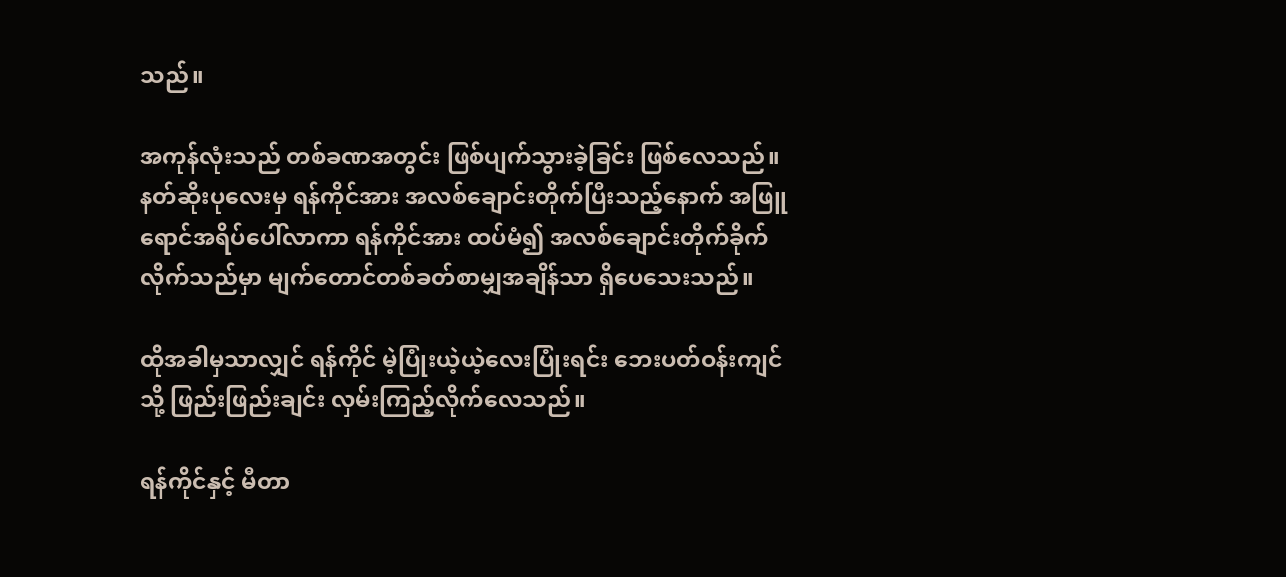သည်။

အကုန်လုံးသည် တစ်ခဏအတွင်း ဖြစ်ပျက်သွားခဲ့ခြင်း ဖြစ်လေသည်။ နတ်ဆိုးပုလေးမှ ရန်ကိုင်အား အလစ်ချောင်းတိုက်ပြီးသည့်နောက် အဖြူရောင်အရိပ်ပေါ်လာကာ ရန်ကိုင်အား ထပ်မံ၍ အလစ်ချောင်းတိုက်ခိုက်လိုက်သည်မှာ မျက်တောင်တစ်ခတ်စာမျှအချိန်သာ ရှိပေသေးသည်။

ထိုအခါမှသာလျှင် ရန်ကိုင် မဲ့ပြုံးယဲ့ယဲ့လေးပြုံးရင်း ဘေးပတ်ဝန်းကျင်သို့ ဖြည်းဖြည်းချင်း လှမ်းကြည့်လိုက်လေသည်။

ရန်ကိုင်နှင့် မီတာ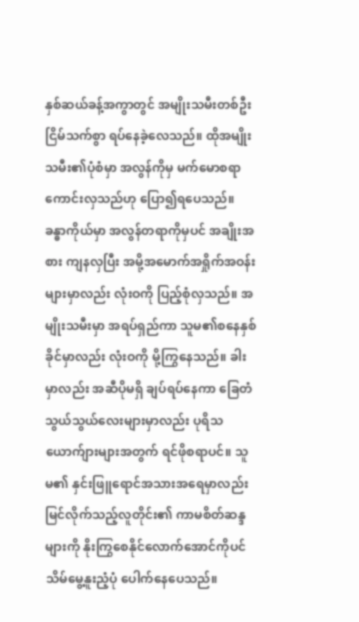နှစ်ဆယ်ခန့်အကွာတွင် အမျိုးသမီးတစ်ဦး ငြိမ်သက်စွာ ရပ်နေခဲ့လေသည်။ ထိုအမျိုးသမီး၏ပုံစံမှာ အလွန်ကိုမှ မက်မောစရာကောင်းလှသည်ဟု ပြော၍ရပေသည်။ ခန္ဓာကိုယ်မှာ အလွန်တရာကိုမှပင် အချိုးအစား ကျနလှပြီး အမို့အမောက်အရှိုက်အဝန်းများမှာလည်း လုံးဝကို ပြည့်စုံလှသည်။ အမျိုးသမီးမှာ အရပ်ရှည်ကာ သူမ၏စနေနှစ်ခိုင်မှာလည်း လုံးဝကို မို့ကြွနေသည်။ ခါးမှာလည်း အဆီပိုမရှိ ချပ်ရပ်နေကာ ခြေတံသွယ်သွယ်လေးများမှာလည်း ပုရိသယောက်ျားများအတွက် ရင်ဖိုစရာပင်။ သူမ၏ နှင်းဖြူရောင်အသားအရေမှာလည်း မြင်လိုက်သည့်လူတိုင်း၏ ကာမစိတ်ဆန္ဒများကို နိုးကြွစေနိုင်လောက်အောင်ကိုပင် သိမ်မွေ့နူးညံ့ပုံ ပေါက်နေပေသည်။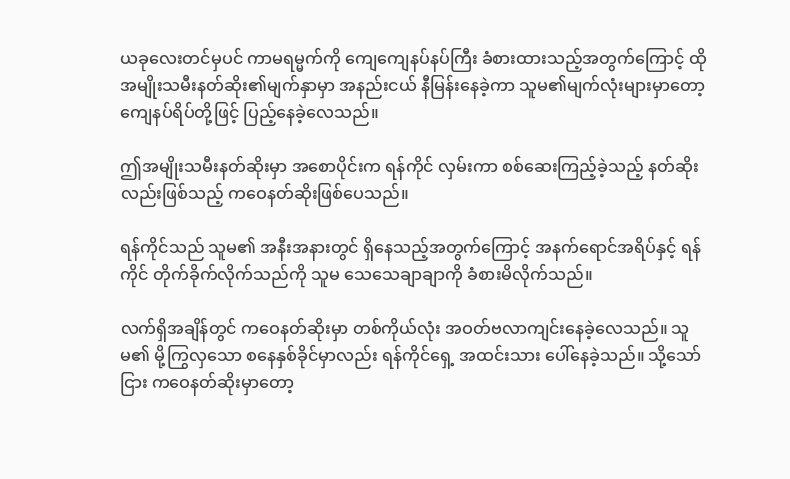ယခုလေးတင်မှပင် ကာမရမ္မက်ကို ကျေကျေနပ်နပ်ကြီး ခံစားထားသည့်အတွက်ကြောင့် ထိုအမျိုးသမီးနတ်ဆိုး၏မျက်နှာမှာ အနည်းငယ် နီမြန်းနေခဲ့ကာ သူမ၏မျက်လုံးများမှာတော့ ကျေနပ်ရိပ်တို့ဖြင့် ပြည့်နေခဲ့လေသည်။

ဤအမျိုးသမီးနတ်ဆိုးမှာ အစောပိုင်းက ရန်ကိုင် လှမ်းကာ စစ်ဆေးကြည့်ခဲ့သည့် နတ်ဆိုးလည်းဖြစ်သည့် ကဝေနတ်ဆိုးဖြစ်ပေသည်။

ရန်ကိုင်သည် သူမ၏ အနီးအနားတွင် ရှိနေသည့်အတွက်ကြောင့် အနက်ရောင်အရိပ်နှင့် ရန်ကိုင် တိုက်ခိုက်လိုက်သည်ကို သူမ သေသေချာချာကို ခံစားမိလိုက်သည်။

လက်ရှိအချိန်တွင် ကဝေနတ်ဆိုးမှာ တစ်ကိုယ်လုံး အဝတ်ဗလာကျင်းနေခဲ့လေသည်။ သူမ၏ မို့ကြွလှသော စနေနှစ်ခိုင်မှာလည်း ရန်ကိုင်ရှေ့ အထင်းသား ပေါ်နေခဲ့သည်။ သို့သော်ငြား ကဝေနတ်ဆိုးမှာတော့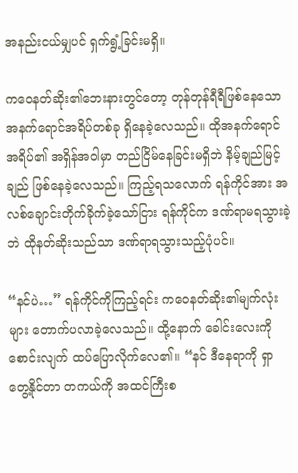အနည်းငယ်မျှပင် ရှက်ရွံ့ခြင်းမရှိ။

ကဝေနတ်ဆိုး၏ဘေးနားတွင်တော့ တုန်တုန်ရီရီဖြစ်နေသော အနက်ရောင်အရိပ်တစ်ခု ရှိနေခဲ့လေသည်။ ထိုအနက်ရောင်အရိပ်၏ အရှိန်အဝါမှာ တည်ငြိမ်နေခြင်းမရှိဘဲ နိမ့်ချည်မြင့်ချည် ဖြစ်နေခဲ့လေသည်။ ကြည့်ရသလောက် ရန်ကိုင်အား အလစ်ချောင်းတိုက်ခိုက်ခဲ့သော်ငြား ရန်ကိုင်က ဒဏ်ရာမရသွားခဲ့ဘဲ ထိုနတ်ဆိုးသည်သာ ဒဏ်ရာရသွားသည့်ပုံပင်။

“နင်ပဲ…” ရန်ကိုင်ကိုကြည့်ရင်း ကဝေနတ်ဆိုး၏မျက်လုံးများ တောက်ပလာခဲ့လေသည်။ ထို့နောက် ခေါင်းလေးကိုစောင်းလျက် ထပ်ပြောလိုက်လေ၏။ “နင် ဒီနေရာကို ရှာတွေ့နိုင်တာ တကယ်ကို အထင်ကြီးစ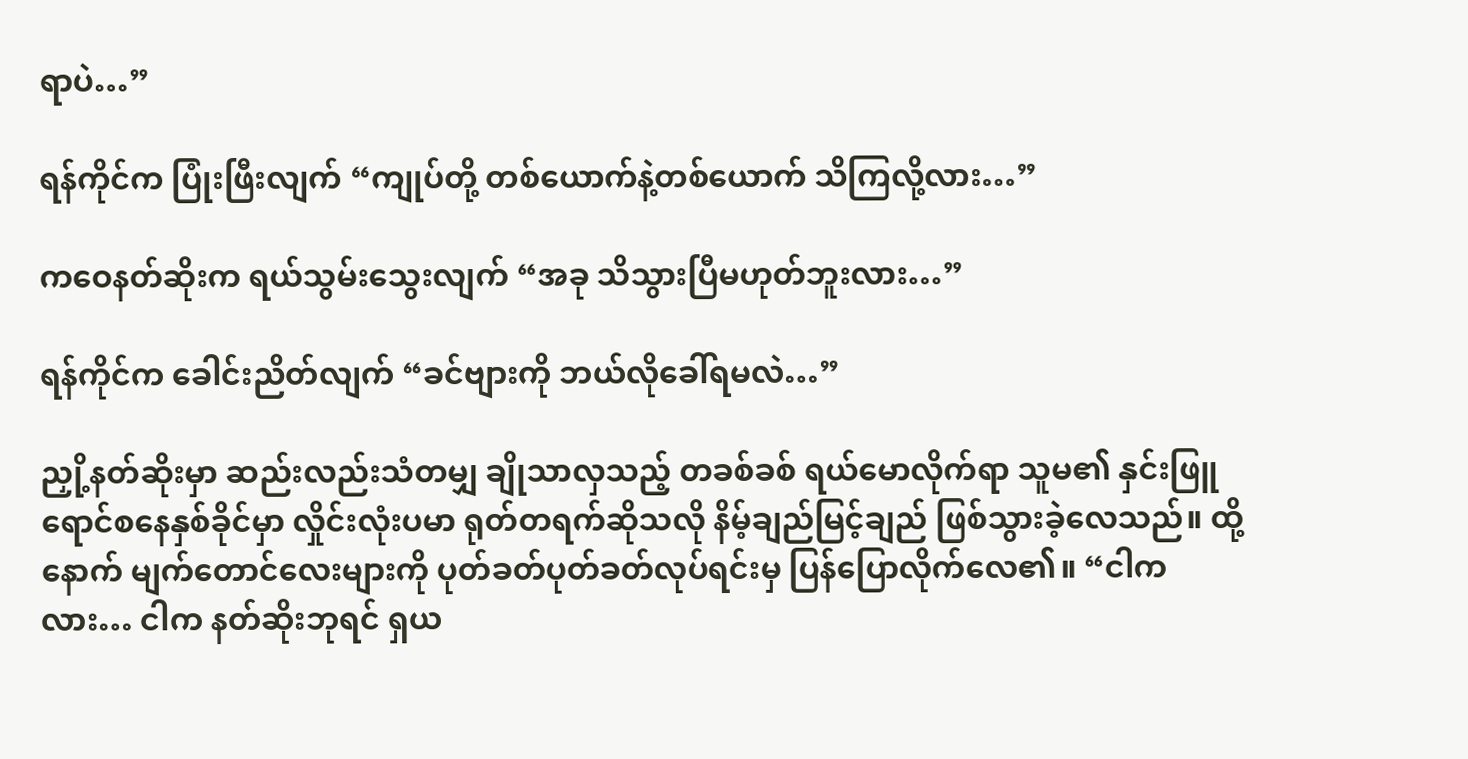ရာပဲ…”

ရန်ကိုင်က ပြုံးဖြီးလျက် “ကျုပ်တို့ တစ်ယောက်နဲ့တစ်ယောက် သိကြလို့လား…”

ကဝေနတ်ဆိုးက ရယ်သွမ်းသွေးလျက် “အခု သိသွားပြီမဟုတ်ဘူးလား…”

ရန်ကိုင်က ခေါင်းညိတ်လျက် “ခင်ဗျားကို ဘယ်လိုခေါ်ရမလဲ…”

ညှို့နတ်ဆိုးမှာ ဆည်းလည်းသံတမျှ ချိုသာလှသည့် တခစ်ခစ် ရယ်မောလိုက်ရာ သူမ၏ နှင်းဖြူရောင်စနေနှစ်ခိုင်မှာ လှိုင်းလုံးပမာ ရုတ်တရက်ဆိုသလို နိမ့်ချည်မြင့်ချည် ဖြစ်သွားခဲ့လေသည်။ ထို့နောက် မျက်တောင်လေးများကို ပုတ်ခတ်ပုတ်ခတ်လုပ်ရင်းမှ ပြန်ပြောလိုက်လေ၏။ “ငါကလား… ငါက နတ်ဆိုးဘုရင် ရှယ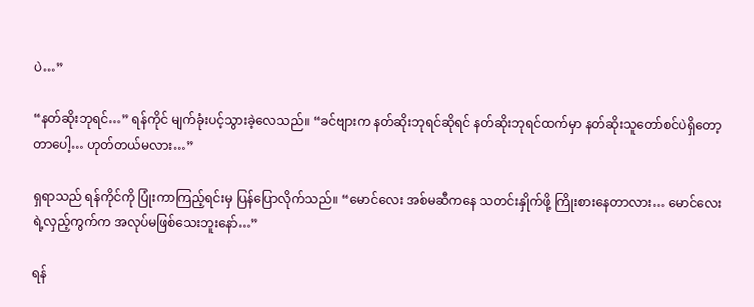ပဲ…”

“နတ်ဆိုးဘုရင်…” ရန်ကိုင် မျက်ခုံးပင့်သွားခဲ့လေသည်။ “ခင်ဗျားက နတ်ဆိုးဘုရင်ဆိုရင် နတ်ဆိုးဘုရင်ထက်မှာ နတ်ဆိုးသူတော်စင်ပဲရှိတော့တာပေါ့… ဟုတ်တယ်မလား…”

ရှရာသည် ရန်ကိုင်ကို ပြုံးကာကြည့်ရင်းမှ ပြန်ပြောလိုက်သည်။ “မောင်လေး အစ်မဆီကနေ သတင်းနှိုက်ဖို့ ကြိုးစားနေတာလား… မောင်လေးရဲ့လှည့်ကွက်က အလုပ်မဖြစ်သေးဘူးနော်…”

ရန်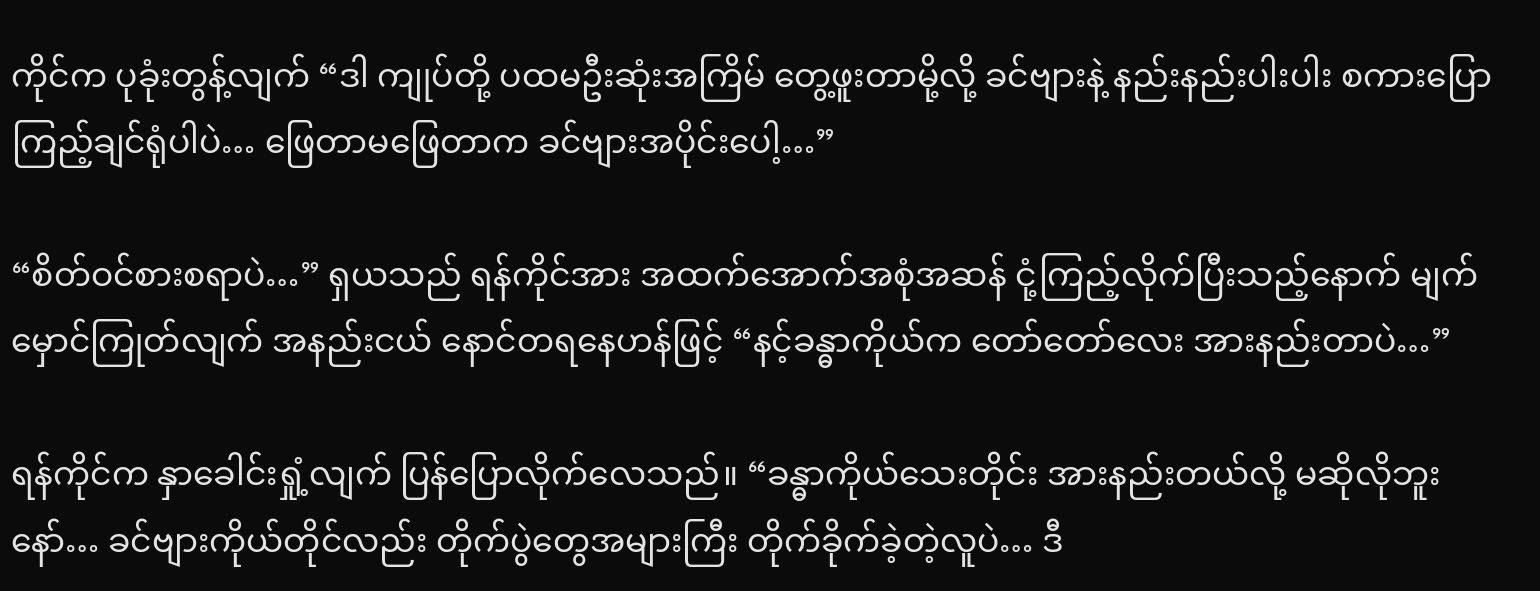ကိုင်က ပုခုံးတွန့်လျက် “ဒါ ကျုပ်တို့ ပထမဦးဆုံးအကြိမ် တွေ့ဖူးတာမို့လို့ ခင်ဗျားနဲ့ နည်းနည်းပါးပါး စကားပြောကြည့်ချင်ရုံပါပဲ… ဖြေတာမဖြေတာက ခင်ဗျားအပိုင်းပေါ့…”

“စိတ်ဝင်စားစရာပဲ…” ရှယသည် ရန်ကိုင်အား အထက်အောက်အစုံအဆန် ငုံ့ကြည့်လိုက်ပြီးသည့်နောက် မျက်မှောင်ကြုတ်လျက် အနည်းငယ် နောင်တရနေဟန်ဖြင့် “နင့်ခန္ဓာကိုယ်က တော်တော်လေး အားနည်းတာပဲ…”

ရန်ကိုင်က နှာခေါင်းရှုံ့လျက် ပြန်ပြောလိုက်လေသည်။ “ခန္ဓာကိုယ်သေးတိုင်း အားနည်းတယ်လို့ မဆိုလိုဘူးနော်… ခင်ဗျားကိုယ်တိုင်လည်း တိုက်ပွဲတွေအများကြီး တိုက်ခိုက်ခဲ့တဲ့လူပဲ… ဒီ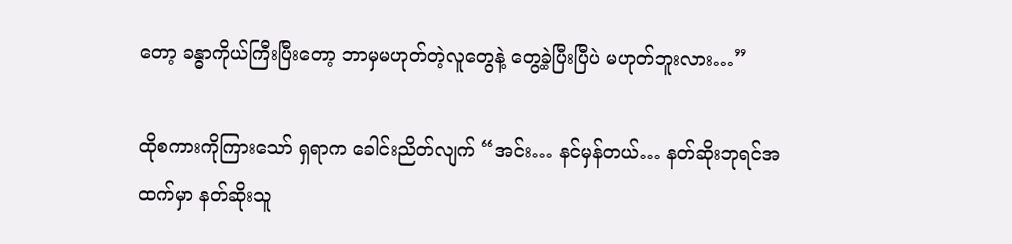တော့ ခန္ဓာကိုယ်ကြီးပြီးတော့ ဘာမှမဟုတ်တဲ့လူတွေနဲ့ တွေ့ခဲ့ပြီးပြီပဲ မဟုတ်ဘူးလား…”

ထိုစကားကိုကြားသော် ရှရာက ခေါင်းညိတ်လျက် “အင်း… နင်မှန်တယ်… နတ်ဆိုးဘုရင်အထက်မှာ နတ်ဆိုးသူ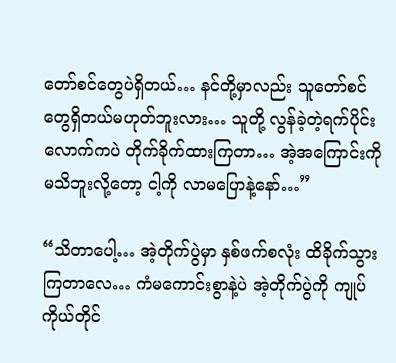တော်စင်တွေပဲရှိတယ်… နင်တို့မှာလည်း သူတော်စင်တွေရှိတယ်မဟုတ်ဘူးလား… သူတို့ လွန်ခဲ့တဲ့ရက်ပိုင်းလောက်ကပဲ တိုက်ခိုက်ထားကြတာ… အဲ့အကြောင်းကိုမသိဘူးလို့တော့ ငါ့ကို လာမပြောနဲ့နော်…”

“သိတာပေါ့… အဲ့တိုက်ပွဲမှာ နှစ်ဖက်စလုံး ထိခိုက်သွားကြတာလေ… ကံမကောင်းစွာနဲ့ပဲ အဲ့တိုက်ပွဲကို ကျုပ်ကိုယ်တိုင်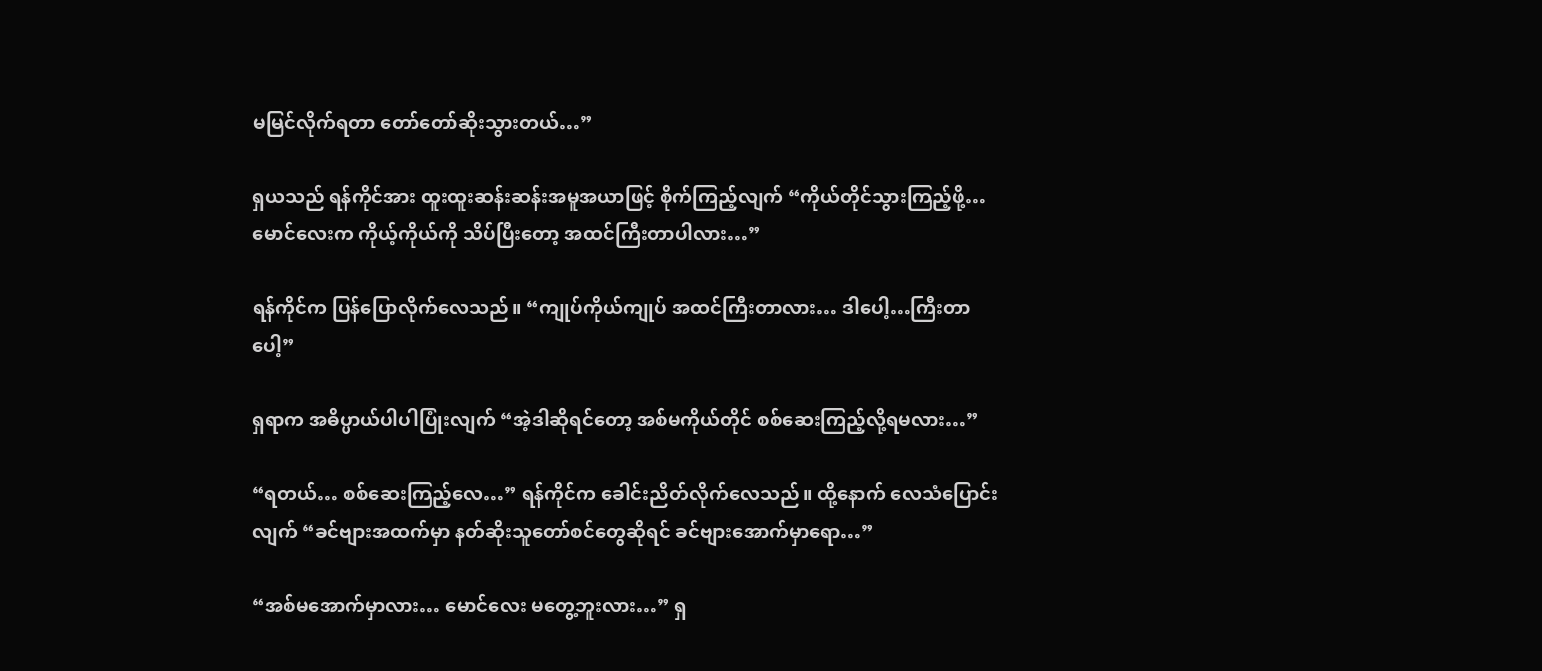မမြင်လိုက်ရတာ တော်တော်ဆိုးသွားတယ်…”

ရှယသည် ရန်ကိုင်အား ထူးထူးဆန်းဆန်းအမူအယာဖြင့် စိုက်ကြည့်လျက် “ကိုယ်တိုင်သွားကြည့်ဖို့… မောင်လေးက ကိုယ့်ကိုယ်ကို သိပ်ပြီးတော့ အထင်ကြီးတာပါလား…”

ရန်ကိုင်က ပြန်ပြောလိုက်လေသည်။ “ကျုပ်ကိုယ်ကျုပ် အထင်ကြီးတာလား… ဒါပေါ့…ကြီးတာပေါ့”

ရှရာက အဓိပ္ပာယ်ပါပါပြုံးလျက် “အဲ့ဒါဆိုရင်တော့ အစ်မကိုယ်တိုင် စစ်ဆေးကြည့်လို့ရမလား…”

“ရတယ်… စစ်ဆေးကြည့်လေ…” ရန်ကိုင်က ခေါင်းညိတ်လိုက်လေသည်။ ထို့နောက် လေသံပြောင်းလျက် “ခင်ဗျားအထက်မှာ နတ်ဆိုးသူတော်စင်တွေဆိုရင် ခင်ဗျားအောက်မှာရော…”

“အစ်မအောက်မှာလား… မောင်လေး မတွေ့ဘူးလား…” ရှ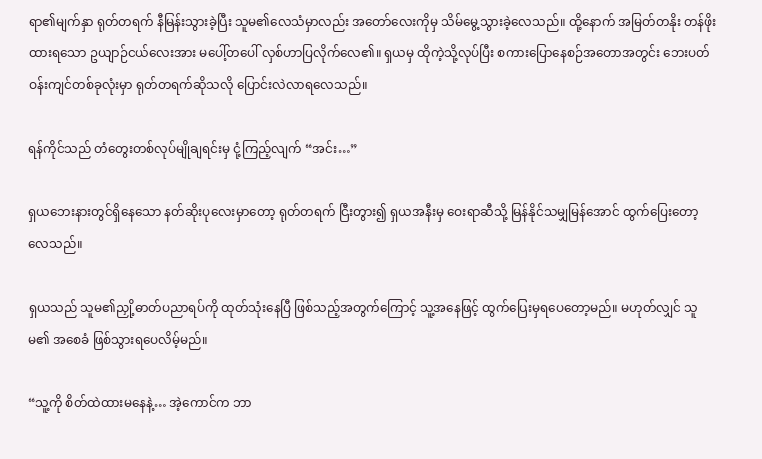ရာ၏မျက်နှာ ရုတ်တရက် နီမြန်းသွားခဲ့ပြီး သူမ၏လေသံမှာလည်း အတော်လေးကိုမှ သိမ်မွေ့သွားခဲ့လေသည်။ ထို့နောက် အမြတ်တနိုး တန်ဖိုးထားရသော ဥယျာဉ်ငယ်လေးအား မပေါ့်တပေါ် လှစ်ဟာပြလိုက်လေ၏။ ရှယမှ ထိုကဲ့သို့လုပ်ပြီး စကားပြောနေစဉ်အတောအတွင်း ဘေးပတ်ဝန်းကျင်တစ်ခုလုံးမှာ ရုတ်တရက်ဆိုသလို ပြောင်းလဲလာရလေသည်။

ရန်ကိုင်သည် တံတွေးတစ်လုပ်မျိုချရင်းမှ ငုံ့ကြည့်လျက် “အင်း…”

ရှယဘေးနားတွင်ရှိနေသော နတ်ဆိုးပုလေးမှာတော့ ရုတ်တရက် ငြီးတွား၍ ရှယအနီးမှ ဝေးရာဆီသို့ မြန်နိုင်သမျှမြန်အောင် ထွက်ပြေးတော့လေသည်။

ရှယသည် သူမ၏ညှို့ဓာတ်ပညာရပ်ကို ထုတ်သုံးနေပြီ ဖြစ်သည့်အတွက်ကြောင့် သူ့အနေဖြင့် ထွက်ပြေးမှရပေတော့မည်။ မဟုတ်လျှင် သူမ၏ အစေခံ ဖြစ်သွားရပေလိမ့်မည်။

“သူ့ကို စိတ်ထဲထားမနေနဲ့… အဲ့ကောင်က ဘာ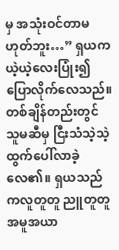မှ အသုံးဝင်တာမဟုတ်ဘူး…” ရှယက ယဲ့ယဲ့လေးပြုံး၍ ပြောလိုက်လေသည်။ တစ်ချိန်တည်းတွင် သူမဆီမှ ငြီးသံသဲ့သဲ့ ထွက်ပေါ်လာခဲ့လေ၏။ ရှယသည် ကလူတူတူ ညူတူတူ အမူအယာ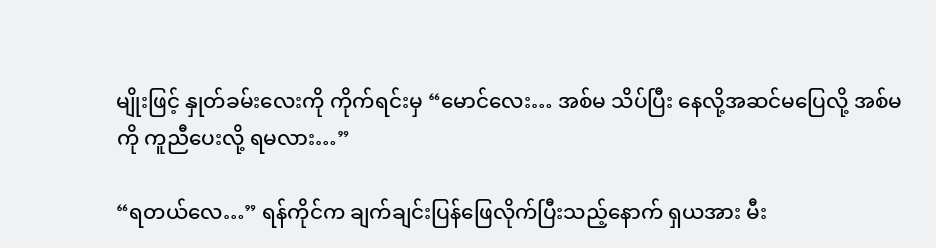မျိုးဖြင့် နှုတ်ခမ်းလေးကို ကိုက်ရင်းမှ “မောင်လေး… အစ်မ သိပ်ပြီး နေလို့အဆင်မပြေလို့ အစ်မကို ကူညီပေးလို့ ရမလား…”

“ရတယ်လေ…” ရန်ကိုင်က ချက်ချင်းပြန်ဖြေလိုက်ပြီးသည့်နောက် ရှယအား မီး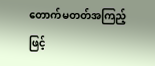တောက်မတတ်အကြည့်ဖြင့်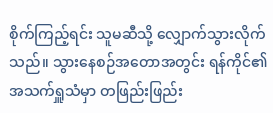စိုက်ကြည့်ရင်း သူမဆီသို့ လျှောက်သွားလိုက်သည်။ သွားနေစဉ်အတောအတွင်း ရန်ကိုင်၏အသက်ရှူသံမှာ တဖြည်းဖြည်း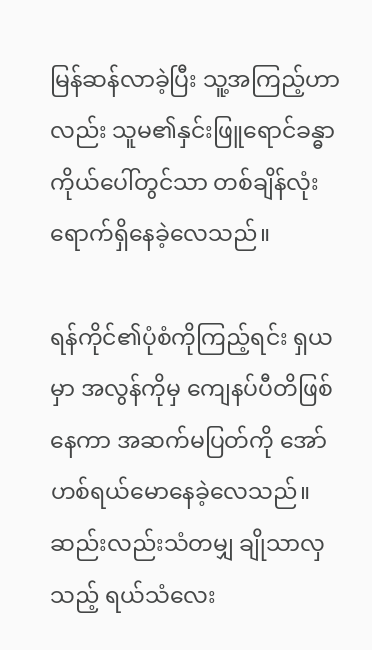မြန်ဆန်လာခဲ့ပြီး သူ့အကြည့်ဟာလည်း သူမ၏နှင်းဖြူရောင်ခန္ဓာကိုယ်ပေါ်တွင်သာ တစ်ချိန်လုံး ရောက်ရှိနေခဲ့လေသည်။

ရန်ကိုင်၏ပုံစံကိုကြည့်ရင်း ရှယမှာ အလွန်ကိုမှ ကျေနပ်ပီတိဖြစ်နေကာ အဆက်မပြတ်ကို အော်ဟစ်ရယ်မောနေခဲ့လေသည်။ ဆည်းလည်းသံတမျှ ချိုသာလှသည့် ရယ်သံလေး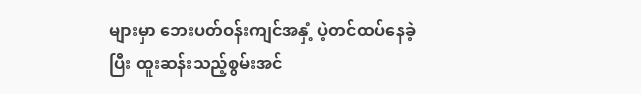များမှာ ဘေးပတ်ဝန်းကျင်အနှံ့ ပဲ့တင်ထပ်နေခဲ့ပြီး ထူးဆန်းသည့်စွမ်းအင်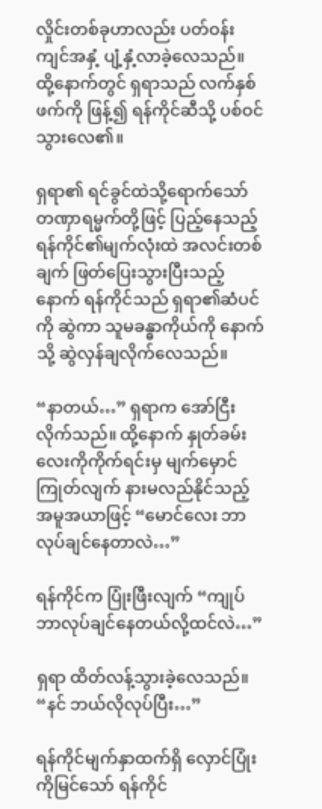လှိုင်းတစ်ခုဟာလည်း ပတ်ဝန်းကျင်အနှံ့ ပျံ့နှံ့လာခဲ့လေသည်။ ထို့နောက်တွင် ရှရာသည် လက်နှစ်ဖက်ကို ဖြန့်၍ ရန်ကိုင်ဆီသို့ ပစ်ဝင်သွားလေ၏။

ရှရာ၏ ရင်ခွင်ထဲသို့ရောက်သော် တဏှာရမ္မက်တို့ဖြင့် ပြည့်နေသည့် ရန်ကိုင်၏မျက်လုံးထဲ အလင်းတစ်ချက် ဖြတ်ပြေးသွားပြီးသည့်နောက် ရန်ကိုင်သည် ရှရာ၏ဆံပင်ကို ဆွဲကာ သူမခန္ဓာကိုယ်ကို နောက်သို့ ဆွဲလှန်ချလိုက်လေသည်။

“နာတယ်…” ရှရာက အော်ငြီးလိုက်သည်။ ထို့နောက် နှုတ်ခမ်းလေးကိုကိုက်ရင်းမှ မျက်မှောင်ကြုတ်လျက် နားမလည်နိုင်သည့်အမူအယာဖြင့် “မောင်လေး ဘာလုပ်ချင်နေတာလဲ…”

ရန်ကိုင်က ပြုံးဖြီးလျက် “ကျုပ် ဘာလုပ်ချင်နေတယ်လို့ထင်လဲ…”

ရှရာ ထိတ်လန့်သွားခဲ့လေသည်။ “နင် ဘယ်လိုလုပ်ပြီး…”

ရန်ကိုင်မျက်နှာထက်ရှိ လှောင်ပြုံးကိုမြင်သော် ရန်ကိုင်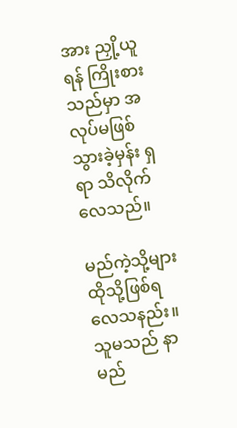အား ညှို့ယူရန် ကြိုးစားသည်မှာ အလုပ်မဖြစ်သွားခဲ့မှန်း ရှရာ သိလိုက်လေသည်။

မည်ကဲ့သို့များ ထိုသို့ဖြစ်ရလေသနည်း။ သူမသည် နာမည်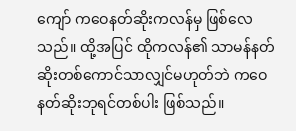ကျော် ကဝေနတ်ဆိုးကလန်မှ ဖြစ်လေသည်။ ထို့အပြင် ထိုကလန်၏ သာမန်နတ်ဆိုးတစ်ကောင်သာလျှင်မဟုတ်ဘဲ ကဝေနတ်ဆိုးဘုရင်တစ်ပါး ဖြစ်သည်။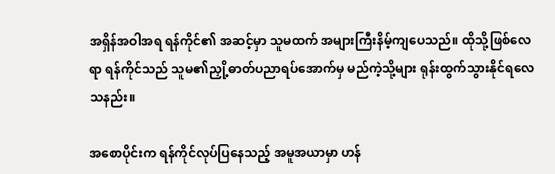အရှိန်အဝါအရ ရန်ကိုင်၏ အဆင့်မှာ သူမထက် အများကြီးနိမ့်ကျပေသည်။ ထိုသို့ဖြစ်လေရာ ရန်ကိုင်သည် သူမ၏ညှို့ဓာတ်ပညာရပ်အောက်မှ မည်ကဲ့သို့များ ရုန်းထွက်သွားနိုင်ရလေသနည်း။

အစောပိုင်းက ရန်ကိုင်လုပ်ပြနေသည့် အမူအယာမှာ ဟန်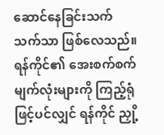ဆောင်နေခြင်းသက်သက်သာ ဖြစ်လေသည်။ ရန်ကိုင်၏ အေးစက်စက်မျက်လုံးများကို ကြည့်ရုံဖြင့်ပင်လျှင် ရန်ကိုင် ညှို့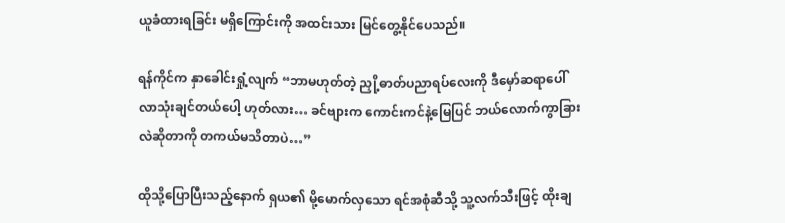ယူခံထားရခြင်း မရှိကြောင်းကို အထင်းသား မြင်တွေ့နိုင်ပေသည်။

ရန်ကိုင်က နှာခေါင်းရှုံ့လျက် “ဘာမဟုတ်တဲ့ ညှို့ဓာတ်ပညာရပ်လေးကို ဒီမှော်ဆရာပေါ် လာသုံးချင်တယ်ပေါ့ ဟုတ်လား… ခင်ဗျားက ကောင်းကင်နဲ့မြေပြင် ဘယ်လောက်ကွာခြားလဲဆိုတာကို တကယ်မသိတာပဲ…”

ထိုသို့ပြောပြီးသည့်နောက် ရှယ၏ မို့မောက်လှသော ရင်အစုံဆီသို့ သူ့လက်သီးဖြင့် ထိုးချ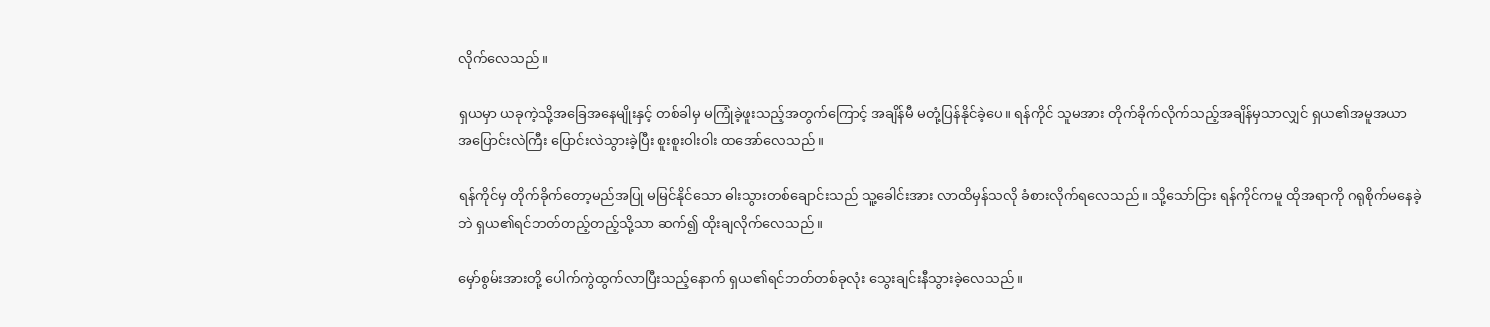လိုက်လေသည်။

ရှယမှာ ယခုကဲ့သို့အခြေအနေမျိုးနှင့် တစ်ခါမှ မကြုံခဲ့ဖူးသည့်အတွက်ကြောင့် အချိန်မီ မတုံ့ပြန်နိုင်ခဲ့ပေ။ ရန်ကိုင် သူမအား တိုက်ခိုက်လိုက်သည့်အချိန်မှသာလျှင် ရှယ၏အမူအယာ အပြောင်းလဲကြီး ပြောင်းလဲသွားခဲ့ပြီး စူးစူးဝါးဝါး ထအော်လေသည်။

ရန်ကိုင်မှ တိုက်ခိုက်တော့မည်အပြု မမြင်နိုင်သော ဓါးသွားတစ်ချောင်းသည် သူ့ခေါင်းအား လာထိမှန်သလို ခံစားလိုက်ရလေသည်။ သို့သော်ငြား ရန်ကိုင်ကမူ ထိုအရာကို ဂရုစိုက်မနေခဲ့ဘဲ ရှယ၏ရင်ဘတ်တည့်တည့်သို့သာ ဆက်၍ ထိုးချလိုက်လေသည်။

မှော်စွမ်းအားတို့ ပေါက်ကွဲထွက်လာပြီးသည့်နောက် ရှယ၏ရင်ဘတ်တစ်ခုလုံး သွေးချင်းနီသွားခဲ့လေသည်။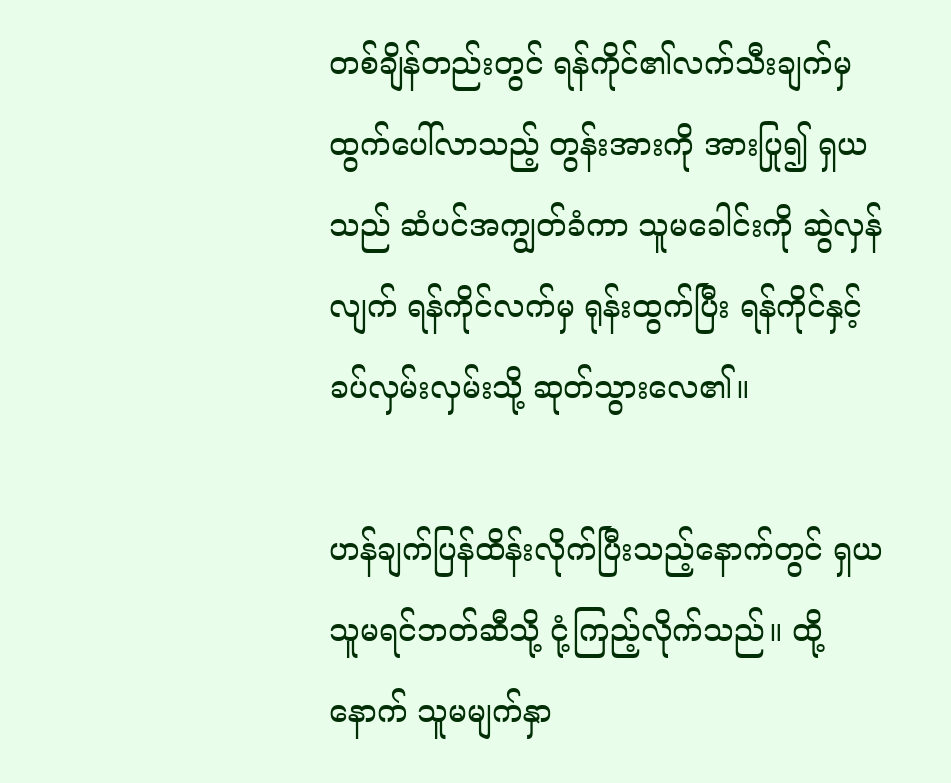တစ်ချိန်တည်းတွင် ရန်ကိုင်၏လက်သီးချက်မှ ထွက်ပေါ်လာသည့် တွန်းအားကို အားပြု၍ ရှယသည် ဆံပင်အကျွတ်ခံကာ သူမခေါင်းကို ဆွဲလှန်လျက် ရန်ကိုင်လက်မှ ရုန်းထွက်ပြီး ရန်ကိုင်နှင့် ခပ်လှမ်းလှမ်းသို့ ဆုတ်သွားလေ၏။

ဟန်ချက်ပြန်ထိန်းလိုက်ပြီးသည့်နောက်တွင် ရှယ သူမရင်ဘတ်ဆီသို့ ငုံ့ကြည့်လိုက်သည်။ ထို့နောက် သူမမျက်နှာ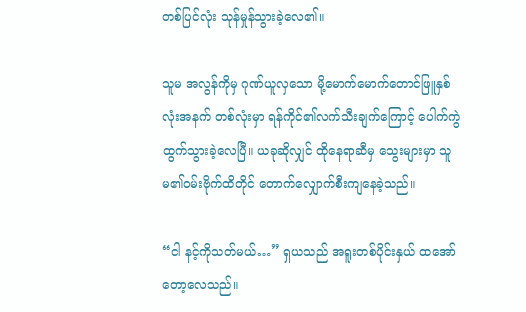တစ်ပြင်လုံး သုန်မှုန်သွားခဲ့လေ၏။

သူမ အလွန်ကိုမှ ဂုဏ်ယူလှသော မို့မောက်မောက်တောင်ဖြူနှစ်လုံးအနက် တစ်လုံးမှာ ရန်ကိုင်၏လက်သီးချက်ကြောင့် ပေါက်ကွဲထွက်သွားခဲ့လေပြီ။ ယခုဆိုလျှင် ထိုနေရာဆီမှ သွေးများမှာ သူမ၏ဝမ်းဗိုက်ထိတိုင် တောက်လျှောက်စီးကျနေခဲ့သည်။

“ငါ နင့်ကိုသတ်မယ်…” ရှယသည် အရူးတစ်ပိုင်းနှယ် ထအော်တော့လေသည်။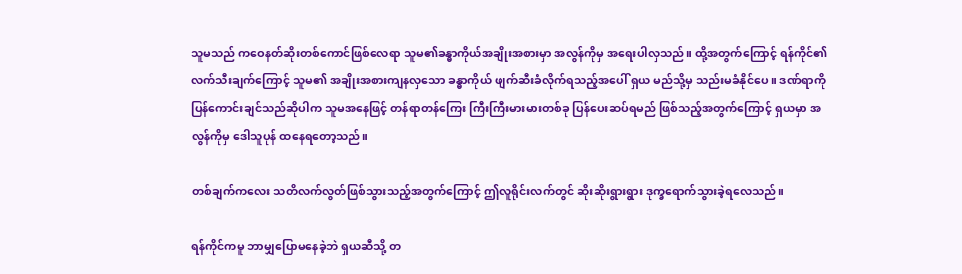သူမသည် ကဝေနတ်ဆိုးတစ်ကောင်ဖြစ်လေရာ သူမ၏ခန္ဓာကိုယ်အချိုးအစားမှာ အလွန်ကိုမှ အရေးပါလှသည်။ ထို့အတွက်ကြောင့် ရန်ကိုင်၏လက်သီးချက်ကြောင့် သူမ၏ အချိုးအစားကျနလှသော ခန္ဓာကိုယ် ဖျက်ဆီးခံလိုက်ရသည့်အပေါ် ရှယ မည်သို့မှ သည်းမခံနိုင်ပေ။ ဒဏ်ရာကို ပြန်ကောင်းချင်သည်ဆိုပါက သူမအနေဖြင့် တန်ရာတန်ကြေး ကြီးကြီးမားမားတစ်ခု ပြန်ပေးဆပ်ရမည် ဖြစ်သည့်အတွက်ကြောင့် ရှယမှာ အလွန်ကိုမှ ဒေါသူပုန် ထနေရတော့သည်။

တစ်ချက်ကလေး သတိလက်လွတ်ဖြစ်သွားသည့်အတွက်ကြောင့် ဤလူရိုင်းလက်တွင် ဆိုးဆိုးရွားရွား ဒုက္ခရောက်သွားခဲ့ရလေသည်။

ရန်ကိုင်ကမူ ဘာမျှပြောမနေခဲ့ဘဲ ရှယဆီသို့ တ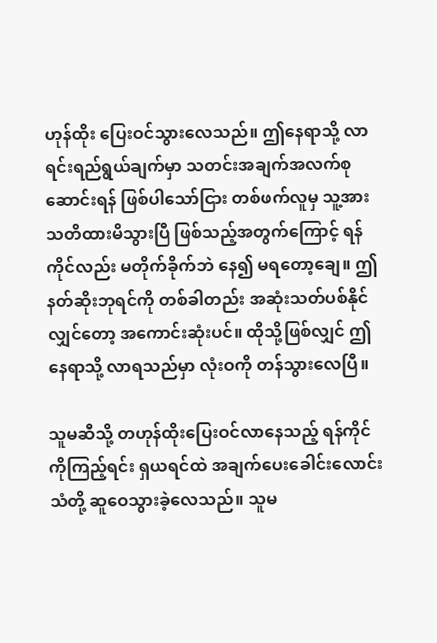ဟုန်ထိုး ပြေးဝင်သွားလေသည်။ ဤနေရာသို့ လာရင်းရည်ရွယ်ချက်မှာ သတင်းအချက်အလက်စုဆောင်းရန် ဖြစ်ပါသော်ငြား တစ်ဖက်လူမှ သူ့အား သတိထားမိသွားပြီ ဖြစ်သည့်အတွက်ကြောင့် ရန်ကိုင်လည်း မတိုက်ခိုက်ဘဲ နေ၍ မရတော့ချေ။ ဤနတ်ဆိုးဘုရင်ကို တစ်ခါတည်း အဆုံးသတ်ပစ်နိုင်လျှင်တော့ အကောင်းဆုံးပင်။ ထိုသို့ဖြစ်လျှင် ဤနေရာသို့ လာရသည်မှာ လုံးဝကို တန်သွားလေပြီ။

သူမဆီသို့ တဟုန်ထိုးပြေးဝင်လာနေသည့် ရန်ကိုင်ကိုကြည့်ရင်း ရှယရင်ထဲ အချက်ပေးခေါင်းလောင်းသံတို့ ဆူဝေသွားခဲ့လေသည်။ သူမ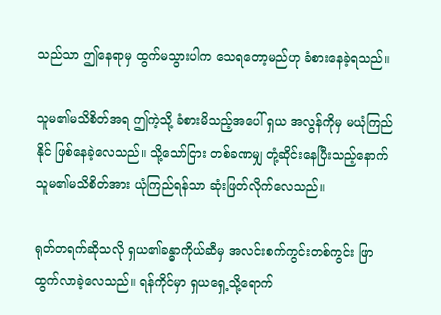သည်သာ ဤနေရာမှ ထွက်မသွားပါက သေရတော့မည်ဟု ခံစားနေခဲ့ရသည်။

သူမ၏မသိစိတ်အရ ဤကဲ့သို့ ခံစားမိသည့်အပေါ် ရှယ အလွန်ကိုမှ မယုံကြည်နိုင် ဖြစ်နေခဲ့လေသည်။ သို့သော်ငြား တစ်ခဏမျှ တုံ့ဆိုင်းနေပြီးသည့်နောက် သူမ၏မသိစိတ်အား ယုံကြည်ရန်သာ ဆုံးဖြတ်လိုက်လေသည်။

ရုတ်တရက်ဆိုသလို ရှယ၏ခန္ဓာကိုယ်ဆီမှ အလင်းစက်ကွင်းတစ်ကွင်း ဖြာထွက်လာခဲ့လေသည်။ ရန်ကိုင်မှာ ရှယရှေ့သို့ရောက်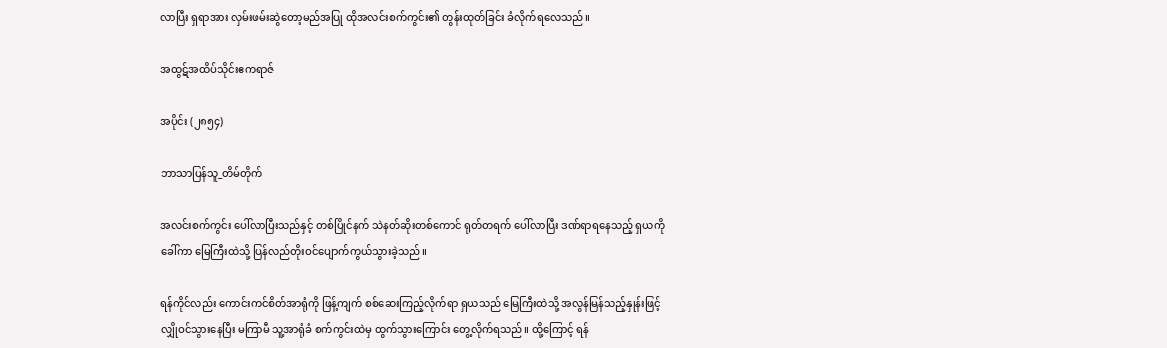လာပြီး ရှရာအား လှမ်းဖမ်းဆွဲတော့မည်အပြု ထိုအလင်းစက်ကွင်း၏ တွန်းထုတ်ခြင်း ခံလိုက်ရလေသည်။

အထွဋ်အထိပ်သိုင်းဧကရာဇ်

အပိုင်း (၂၈၅၄)

ဘာသာပြန်သူ_တိမ်တိုက်

အလင်းစက်ကွင်း ပေါ်လာပြီးသည်နှင့် တစ်ပြိုင်နက် သဲနတ်ဆိုးတစ်ကောင် ရုတ်တရက် ပေါ်လာပြီး ဒဏ်ရာရနေသည့် ရှယကို ခေါ်ကာ မြေကြီးထဲသို့ ပြန်လည်တိုးဝင်ပျောက်ကွယ်သွားခဲ့သည်။

ရန်ကိုင်လည်း ကောင်းကင်စိတ်အာရုံကို ဖြန့်ကျက် စစ်ဆေးကြည့်လိုက်ရာ ရှယသည် မြေကြီးထဲသို့ အလွန်မြန်သည့်နှုန်းဖြင့် လျှိုဝင်သွားနေပြီး မကြာမီ သူ့အာရုံခံ စက်ကွင်းထဲမှ ထွက်သွားကြောင်း တွေ့လိုက်ရသည်။ ထို့ကြောင့် ရန်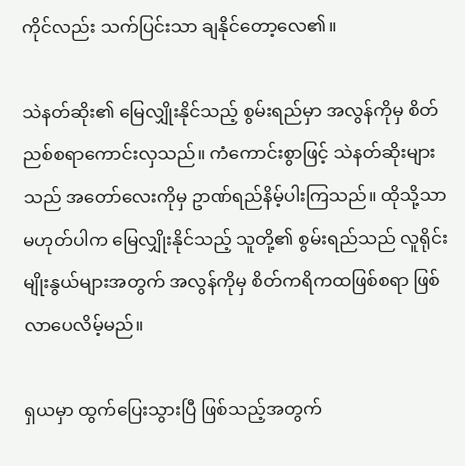ကိုင်လည်း သက်ပြင်းသာ ချနိုင်တော့လေ၏။

သဲနတ်ဆိုး၏ မြေလျှိုးနိုင်သည့် စွမ်းရည်မှာ အလွန်ကိုမှ စိတ်ညစ်စရာကောင်းလှသည်။ ကံကောင်းစွာဖြင့် သဲနတ်ဆိုးများသည် အတော်လေးကိုမှ ဥာဏ်ရည်နိမ့်ပါးကြသည်။ ထိုသို့သာမဟုတ်ပါက မြေလျှိုးနိုင်သည့် သူတို့၏ စွမ်းရည်သည် လူရိုင်းမျိုးနွယ်များအတွက် အလွန်ကိုမှ စိတ်ကရိကထဖြစ်စရာ ဖြစ်လာပေလိမ့်မည်။

ရှယမှာ ထွက်ပြေးသွားပြီ ဖြစ်သည့်အတွက်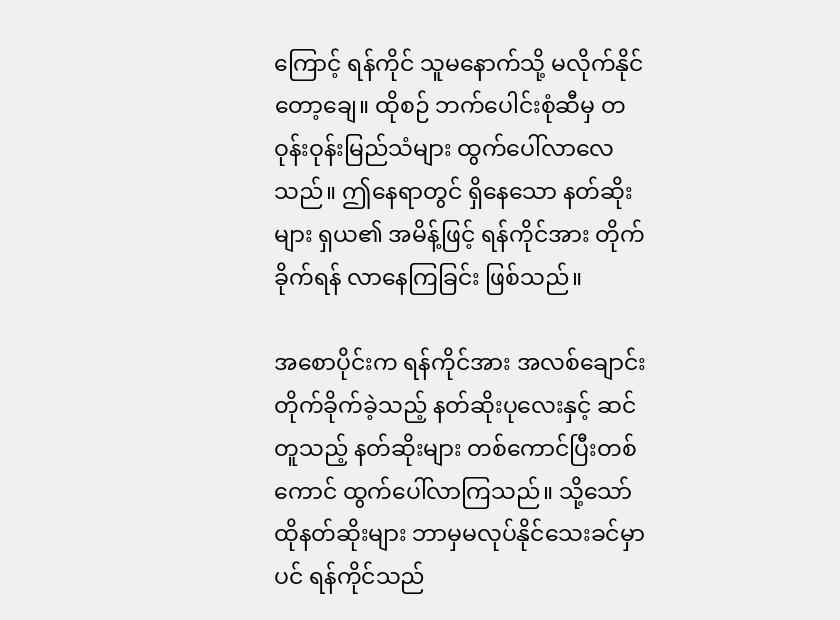ကြောင့် ရန်ကိုင် သူမနောက်သို့ မလိုက်နိုင်တော့ချေ။ ထိုစဉ် ဘက်ပေါင်းစုံဆီမှ တဝုန်းဝုန်းမြည်သံများ ထွက်ပေါ်လာလေသည်။ ဤနေရာတွင် ရှိနေသော နတ်ဆိုးများ ရှယ၏ အမိန့်ဖြင့် ရန်ကိုင်အား တိုက်ခိုက်ရန် လာနေကြခြင်း ဖြစ်သည်။

အစောပိုင်းက ရန်ကိုင်အား အလစ်ချောင်းတိုက်ခိုက်ခဲ့သည့် နတ်ဆိုးပုလေးနှင့် ဆင်တူသည့် နတ်ဆိုးများ တစ်ကောင်ပြီးတစ်ကောင် ထွက်ပေါ်လာကြသည်။ သို့သော် ထိုနတ်ဆိုးများ ဘာမှမလုပ်နိုင်သေးခင်မှာပင် ရန်ကိုင်သည်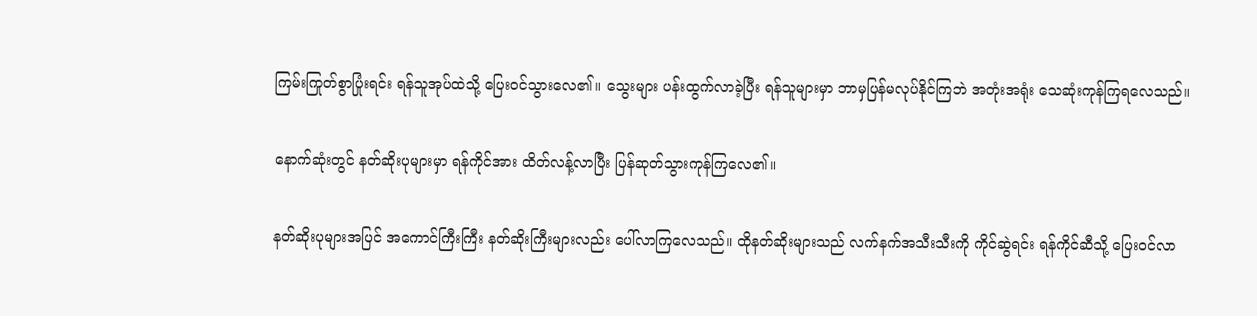ကြမ်းကြုတ်စွာပြုံးရင်း ရန်သူအုပ်ထဲသို့ ပြေးဝင်သွားလေ၏။ သွေးများ ပန်းထွက်လာခဲ့ပြီး ရန်သူများမှာ ဘာမှပြန်မလုပ်နိုင်ကြဘဲ အတုံးအရုံး သေဆုံးကုန်ကြရလေသည်။

နောက်ဆုံးတွင် နတ်ဆိုးပုများမှာ ရန်ကိုင်အား ထိတ်လန့်လာပြီး ပြန်ဆုတ်သွားကုန်ကြလေ၏။

နတ်ဆိုးပုများအပြင် အကောင်ကြီးကြီး နတ်ဆိုးကြီးများလည်း ပေါ်လာကြလေသည်။ ထိုနတ်ဆိုးများသည် လက်နက်အသီးသီးကို ကိုင်ဆွဲရင်း ရန်ကိုင်ဆီသို့ ပြေးဝင်လာ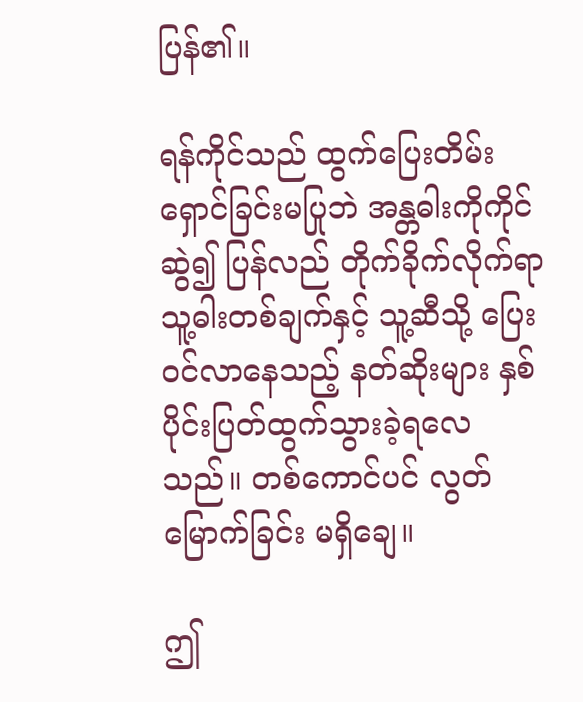ပြန်၏။

ရန်ကိုင်သည် ထွက်ပြေးတိမ်းရှောင်ခြင်းမပြုဘဲ အန္တဓါးကိုကိုင်ဆွဲ၍ ပြန်လည် တိုက်ခိုက်လိုက်ရာ သူ့ဓါးတစ်ချက်နှင့် သူ့ဆီသို့ ပြေးဝင်လာနေသည့် နတ်ဆိုးများ နှစ်ပိုင်းပြတ်ထွက်သွားခဲ့ရလေသည်။ တစ်ကောင်ပင် လွတ်မြောက်ခြင်း မရှိချေ။

ဤ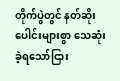တိုက်ပွဲတွင် နတ်ဆိုးပေါင်းများစွာ သေဆုံးခဲ့ရသော်ငြား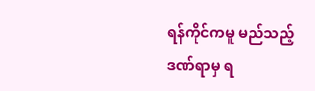ရန်ကိုင်ကမူ မည်သည့် ဒဏ်ရာမှ ရ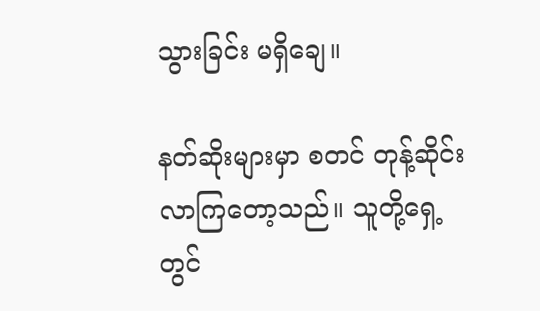သွားခြင်း မရှိချေ။

နတ်ဆိုးများမှာ စတင် တုန့်ဆိုင်းလာကြတော့သည်။ သူတို့ရှေ့တွင်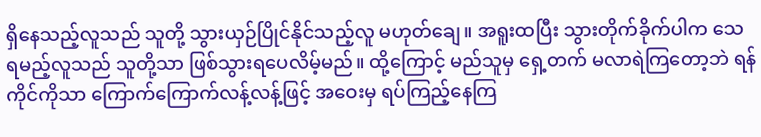ရှိနေသည့်လူသည် သူတို့ သွားယှဉ်ပြိုင်နိုင်သည့်လူ မဟုတ်ချေ။ အရူးထပြီး သွားတိုက်ခိုက်ပါက သေရမည့်လူသည် သူတို့သာ ဖြစ်သွားရပေလိမ့်မည်။ ထို့ကြောင့် မည်သူမှ ရှေ့တက် မလာရဲကြတော့ဘဲ ရန်ကိုင်ကိုသာ ကြောက်ကြောက်လန့်လန့်ဖြင့် အဝေးမှ ရပ်ကြည့်နေကြ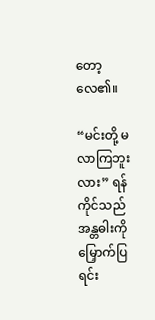တော့လေ၏။

“မင်းတို့ မလာကြဘူးလား” ရန်ကိုင်သည် အန္တဓါးကို မြှောက်ပြရင်း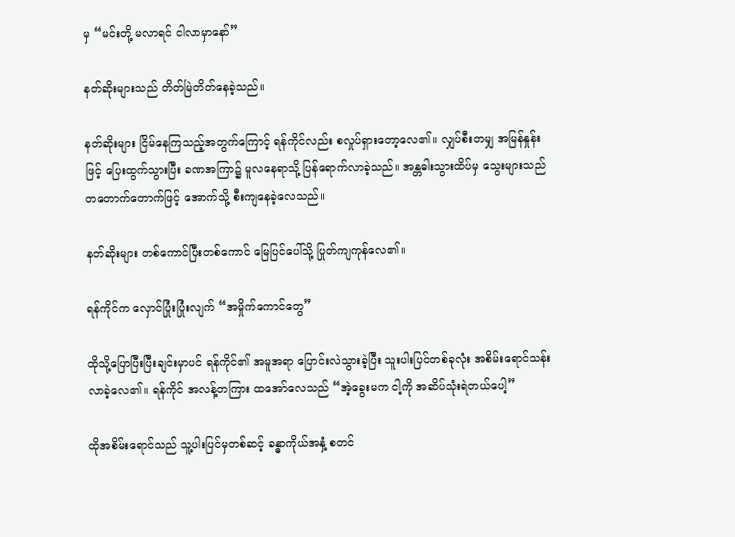မှ “မင်းတို့ မလာရင် ငါလာမှာနော်”

နတ်ဆိုးများသည် တိတ်မြဲတိတ်နေခဲ့သည်။

နတ်ဆိုးများ ငြိမ်နေကြသည့်အတွက်ကြောင့် ရန်ကိုင်လည်း စလှုပ်ရှားတော့လေ၏။ လျှပ်စီးတမျှ အမြန်နှုန်းဖြင့် ပြေးထွက်သွားပြီး ခဏအကြာ၌ မူလနေရာသို့ ပြန်ရောက်လာခဲ့သည်။ အန္တဓါးသွားထိပ်မှ သွေးများသည် တတောက်တောက်ဖြင့် အောက်သို့ စီးကျနေခဲ့လေသည်။

နတ်ဆိုးများ တစ်ကောင်ပြီးတစ်ကောင် မြေပြင်ပေါ်သို့ ပြုတ်ကျကုန်လေ၏။

ရန်ကိုင်က လှောင်ပြုံးပြုံးလျက် “အမှိုက်ကောင်တွေ”

ထိုသို့ပြောပြီးပြီးချင်းမှာပင် ရန်ကိုင်၏ အမူအရာ ပြောင်းလဲသွားခဲ့ပြီး သူးပါးပြင်တစ်ခုလုံး အစိမ်းရောင်သန်းလာခဲ့လေ၏။ ရန်ကိုင် အလန့်တကြား ထအော်လေသည် “အဲ့ခွေးမက ငါ့ကို အဆိပ်သုံးရဲတယ်ပေါ့”

ထိုအစိမ်းရောင်သည် သူ့ပါးပြင်မှတစ်ဆင့် ခန္ဓာကိုယ်အနှံ့ စတင်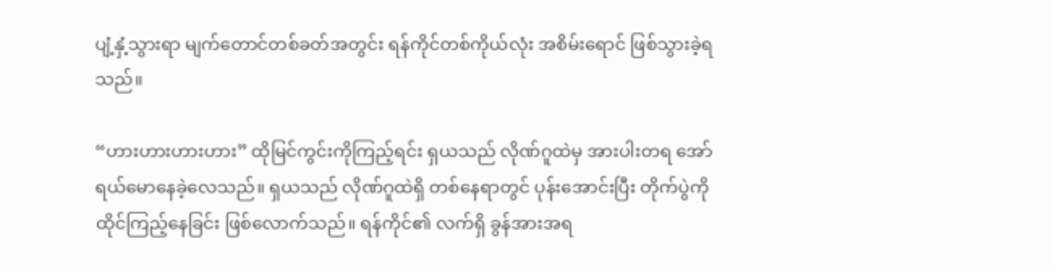ပျံ့နှံ့သွားရာ မျက်တောင်တစ်ခတ်အတွင်း ရန်ကိုင်တစ်ကိုယ်လုံး အစိမ်းရောင် ဖြစ်သွားခဲ့ရသည်။

“ဟားဟားဟားဟား” ထိုမြင်ကွင်းကိုကြည့်ရင်း ရှယသည် လိုဏ်ဂူထဲမှ အားပါးတရ အော်ရယ်မောနေခဲ့လေသည်။ ရှယသည် လိုဏ်ဂူထဲရှိ တစ်နေရာတွင် ပုန်းအောင်းပြီး တိုက်ပွဲကို ထိုင်ကြည့်နေခြင်း ဖြစ်လောက်သည်။ ရန်ကိုင်၏ လက်ရှိ ခွန်အားအရ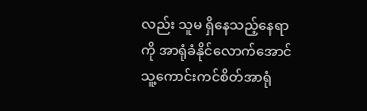လည်း သူမ ရှိနေသည့်နေရာကို အာရုံခံနိုင်လောက်အောင် သူ့ကောင်းကင်စိတ်အာရုံ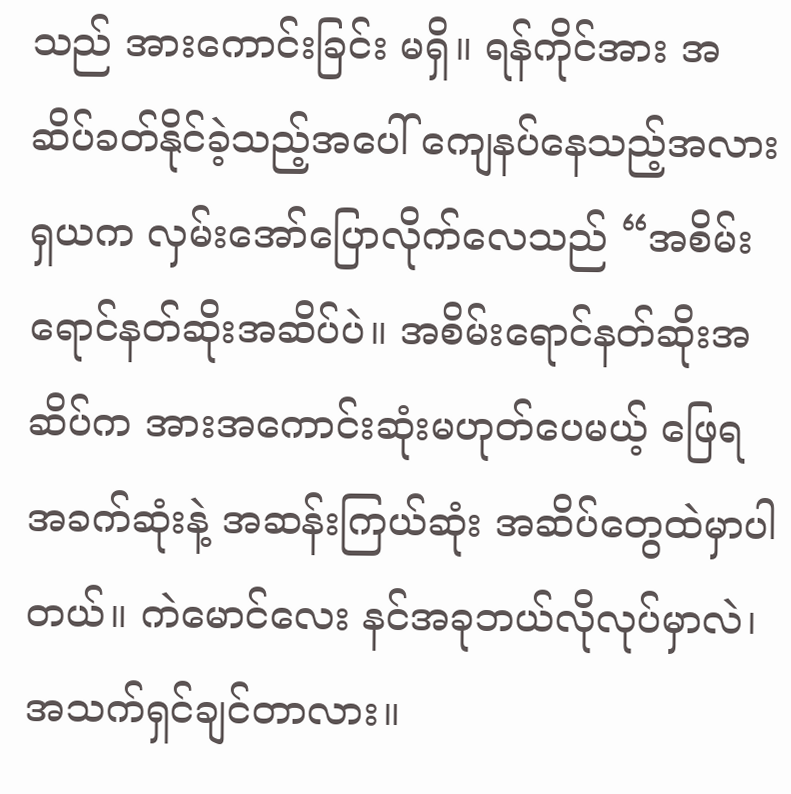သည် အားကောင်းခြင်း မရှိ။ ရန်ကိုင်အား အဆိပ်ခတ်နိုင်ခဲ့သည့်အပေါ် ကျေနပ်နေသည့်အလား ရှယက လှမ်းအော်ပြောလိုက်လေသည် “အစိမ်းရောင်နတ်ဆိုးအဆိပ်ပဲ။ အစိမ်းရောင်နတ်ဆိုးအဆိပ်က အားအကောင်းဆုံးမဟုတ်ပေမယ့် ဖြေရအခက်ဆုံးနဲ့ အဆန်းကြယ်ဆုံး အဆိပ်တွေထဲမှာပါတယ်။ ကဲမောင်လေး နင်အခုဘယ်လိုလုပ်မှာလဲ၊ အသက်ရှင်ချင်တာလား။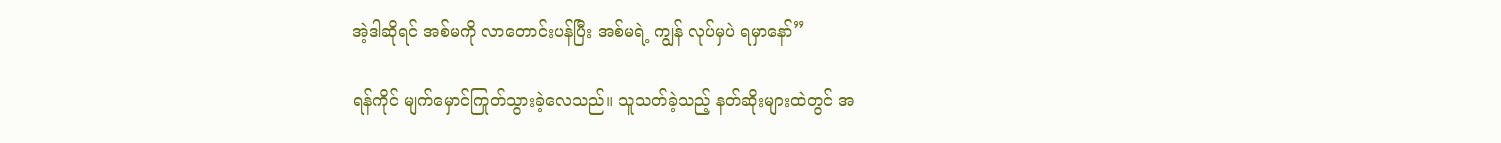အဲ့ဒါဆိုရင် အစ်မကို လာတောင်းပန်ပြီး အစ်မရဲ့ ကျွန် လုပ်မှပဲ ရမှာနော်”

ရန်ကိုင် မျက်မှောင်ကြုတ်သွားခဲ့လေသည်။ သူသတ်ခဲ့သည့် နတ်ဆိုးများထဲတွင် အ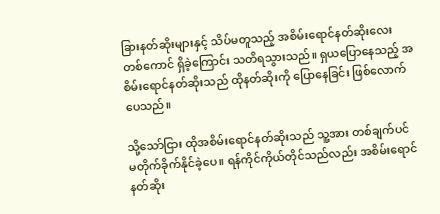ခြားနတ်ဆိုးများနှင့် သိပ်မတူသည့် အစိမ်းရောင်နတ်ဆိုးလေးတစ်ကောင် ရှိခဲ့ကြောင်း သတိရသွားသည်။ ရှယပြောနေသည့် အစိမ်းရောင်နတ်ဆိုးသည် ထိုနတ်ဆိုးကို ပြောနေခြင်း ဖြစ်လောက်ပေသည်။

သို့သော်ငြား ထိုအစိမ်းရောင်နတ်ဆိုးသည် သူ့အား တစ်ချက်ပင် မတိုက်ခိုက်နိုင်ခဲ့ပေ။ ရန်ကိုင်ကိုယ်တိုင်သည်လည်း အစိမ်းရောင်နတ်ဆိုး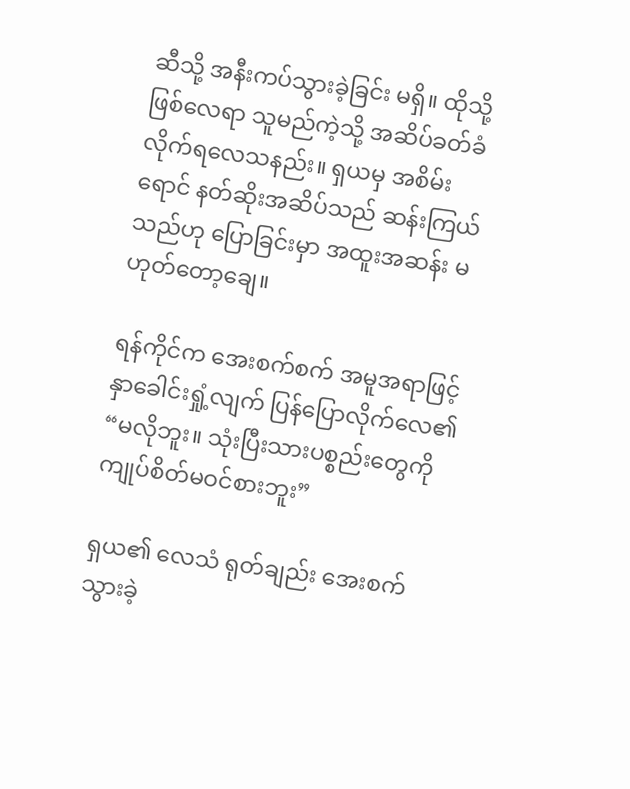ဆီသို့ အနီးကပ်သွားခဲ့ခြင်း မရှိ။ ထိုသို့ဖြစ်လေရာ သူမည်ကဲ့သို့ အဆိပ်ခတ်ခံလိုက်ရလေသနည်း။ ရှယမှ အစိမ်းရောင် နတ်ဆိုးအဆိပ်သည် ဆန်းကြယ်သည်ဟု ပြောခြင်းမှာ အထူးအဆန်း မဟုတ်တော့ချေ။

ရန်ကိုင်က အေးစက်စက် အမူအရာဖြင့် နှာခေါင်းရှုံ့လျက် ပြန်ပြောလိုက်လေ၏ “မလိုဘူး။ သုံးပြီးသားပစ္စည်းတွေကို ကျုပ်စိတ်မဝင်စားဘူး”

ရှယ၏ လေသံ ရုတ်ချည်း အေးစက်သွားခဲ့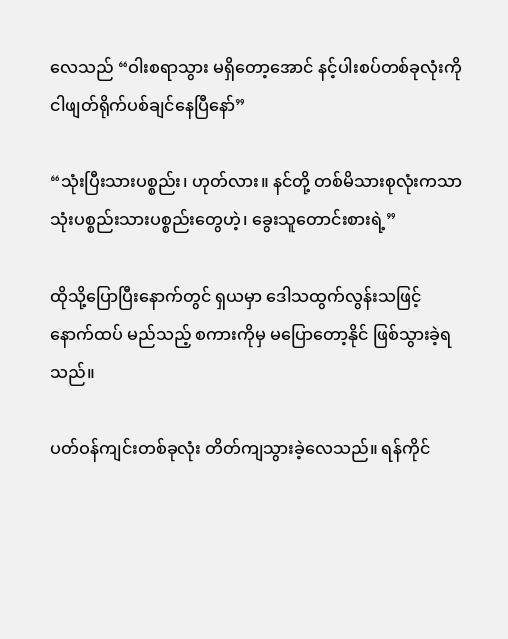လေသည် “ဝါးစရာသွား မရှိတော့အောင် နင့်ပါးစပ်တစ်ခုလုံးကို ငါဖျတ်ရိုက်ပစ်ချင်နေပြီနော်”

“သုံးပြီးသားပစ္စည်း၊ ဟုတ်လား။ နင်တို့ တစ်မိသားစုလုံးကသာ သုံးပစ္စည်းသားပစ္စည်းတွေဟဲ့၊ ခွေးသူတောင်းစားရဲ့”

ထိုသို့ပြောပြီးနောက်တွင် ရှယမှာ ဒေါသထွက်လွန်းသဖြင့် နောက်ထပ် မည်သည့် စကားကိုမှ မပြောတော့နိုင် ဖြစ်သွားခဲ့ရသည်။

ပတ်ဝန်ကျင်းတစ်ခုလုံး တိတ်ကျသွားခဲ့လေသည်။ ရန်ကိုင်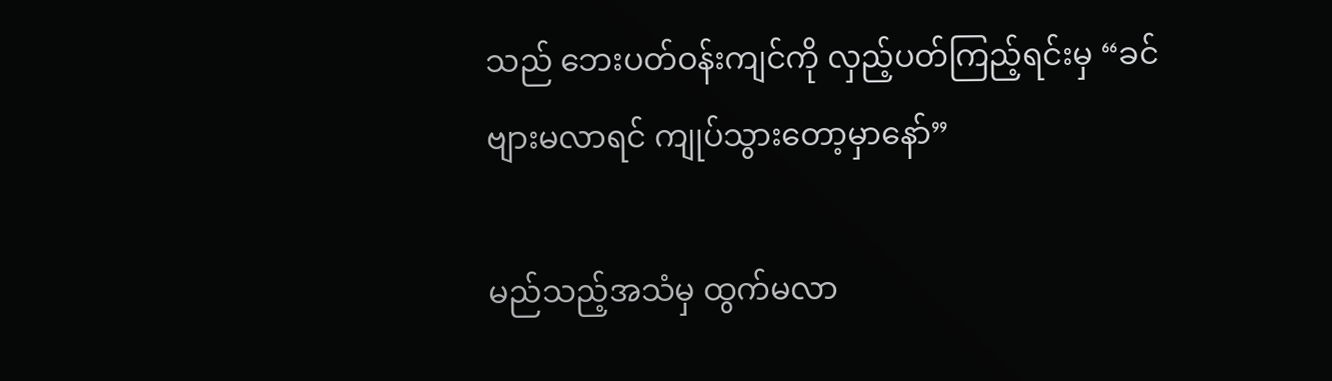သည် ဘေးပတ်ဝန်းကျင်ကို လှည့်ပတ်ကြည့်ရင်းမှ “ခင်ဗျားမလာရင် ကျုပ်သွားတော့မှာနော်”

မည်သည့်အသံမှ ထွက်မလာ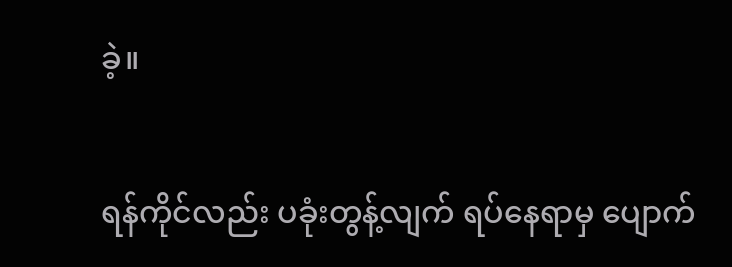ခဲ့။

ရန်ကိုင်လည်း ပခုံးတွန့်လျက် ရပ်နေရာမှ ပျောက်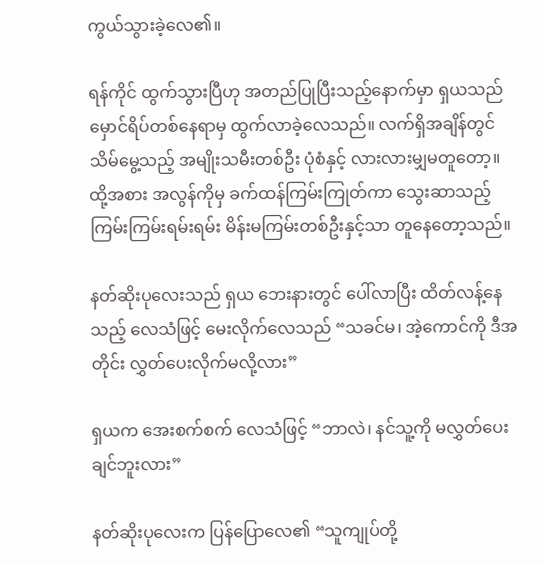ကွယ်သွားခဲ့လေ၏။

ရန်ကိုင် ထွက်သွားပြီဟု အတည်ပြုပြီးသည့်နောက်မှာ ရှယသည် မှောင်ရိပ်တစ်နေရာမှ ထွက်လာခဲ့လေသည်။ လက်ရှိအချိန်တွင် သိမ်မွေ့သည့် အမျိုးသမီးတစ်ဦး ပုံစံနှင့် လားလားမျှမတူတော့။ ထို့အစား အလွန်ကိုမှ ခက်ထန်ကြမ်းကြုတ်ကာ သွေးဆာသည့် ကြမ်းကြမ်းရမ်းရမ်း မိန်းမကြမ်းတစ်ဦးနှင့်သာ တူနေတော့သည်။

နတ်ဆိုးပုလေးသည် ရှယ ဘေးနားတွင် ပေါ်လာပြီး ထိတ်လန့်နေသည့် လေသံဖြင့် မေးလိုက်လေသည် “သခင်မ၊ အဲ့ကောင်ကို ဒီအတိုင်း လွှတ်ပေးလိုက်မလို့လား”

ရှယက အေးစက်စက် လေသံဖြင့် “ဘာလဲ၊ နင်သူ့ကို မလွှတ်ပေးချင်ဘူးလား”

နတ်ဆိုးပုလေးက ပြန်ပြောလေ၏ “သူကျုပ်တို့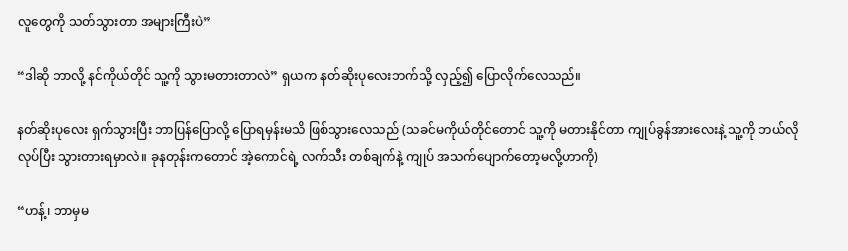လူတွေကို သတ်သွားတာ အများကြီးပဲ”

“ဒါဆို ဘာလို့ နင်ကိုယ်တိုင် သူ့ကို သွားမတားတာလဲ” ရှယက နတ်ဆိုးပုလေးဘက်သို့ လှည့်၍ ပြောလိုက်လေသည်။

နတ်ဆိုးပုလေး ရှက်သွားပြီး ဘာပြန်ပြောလို့ ပြောရမှန်းမသိ ဖြစ်သွားလေသည် (သခင်မကိုယ်တိုင်တောင် သူ့ကို မတားနိုင်တာ ကျုပ်ခွန်အားလေးနဲ့ သူ့ကို ဘယ်လိုလုပ်ပြီး သွားတားရမှာလဲ။ ခုနတုန်းကတောင် အဲ့ကောင်ရဲ့ လက်သီး တစ်ချက်နဲ့ ကျုပ် အသက်ပျောက်တော့မလို့ဟာကို)

“ဟန့်၊ ဘာမှမ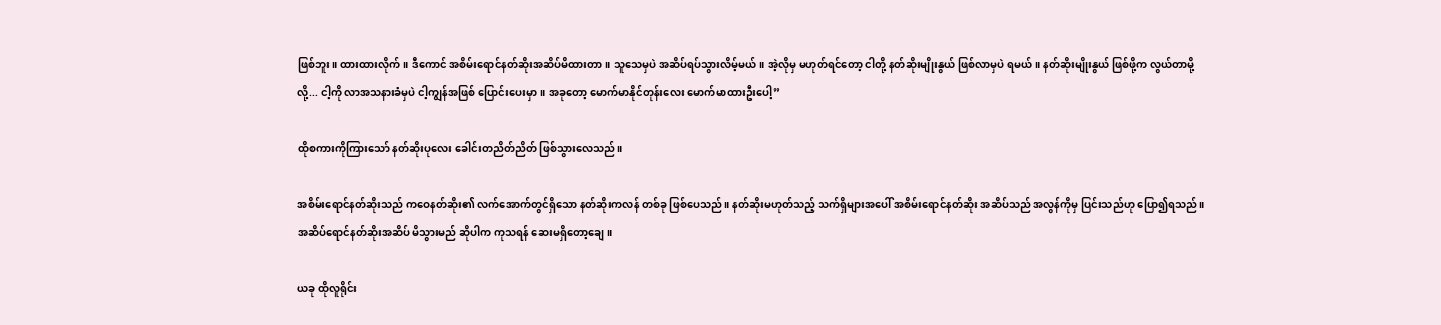ဖြစ်ဘူး။ ထားထားလိုက်။ ဒီကောင် အစိမ်းရောင်နတ်ဆိုးအဆိပ်မိထားတာ။ သူသေမှပဲ အဆိပ်ရပ်သွားလိမ့်မယ်။ အဲ့လိုမှ မဟုတ်ရင်တော့ ငါတို့ နတ်ဆိုးမျိုးနွယ် ဖြစ်လာမှပဲ ရမယ်။ နတ်ဆိုးမျိုးနွယ် ဖြစ်ဖို့က လွယ်တာမို့လို့... ငါ့ကို လာအသနားခံမှပဲ ငါ့ကျွန်အဖြစ် ပြောင်းပေးမှာ။ အခုတော့ မောက်မာနိုင်တုန်းလေး မောက်မာထားဦးပေါ့”

ထိုစကားကိုကြားသော် နတ်ဆိုးပုလေး ခေါင်းတညိတ်ညိတ် ဖြစ်သွားလေသည်။

အစိမ်းရောင်နတ်ဆိုးသည် ကဝေနတ်ဆိုး၏ လက်အောက်တွင်ရှိသော နတ်ဆိုးကလန် တစ်ခု ဖြစ်ပေသည်။ နတ်ဆိုးမဟုတ်သည့် သက်ရှိများအပေါ် အစိမ်းရောင်နတ်ဆိုး အဆိပ်သည် အလွန်ကိုမှ ပြင်းသည်ဟု ပြော၍ရသည်။ အဆိပ်ရောင်နတ်ဆိုးအဆိပ် မိသွားမည် ဆိုပါက ကုသရန် ဆေးမရှိတော့ချေ။

ယခု ထိုလူရိုင်း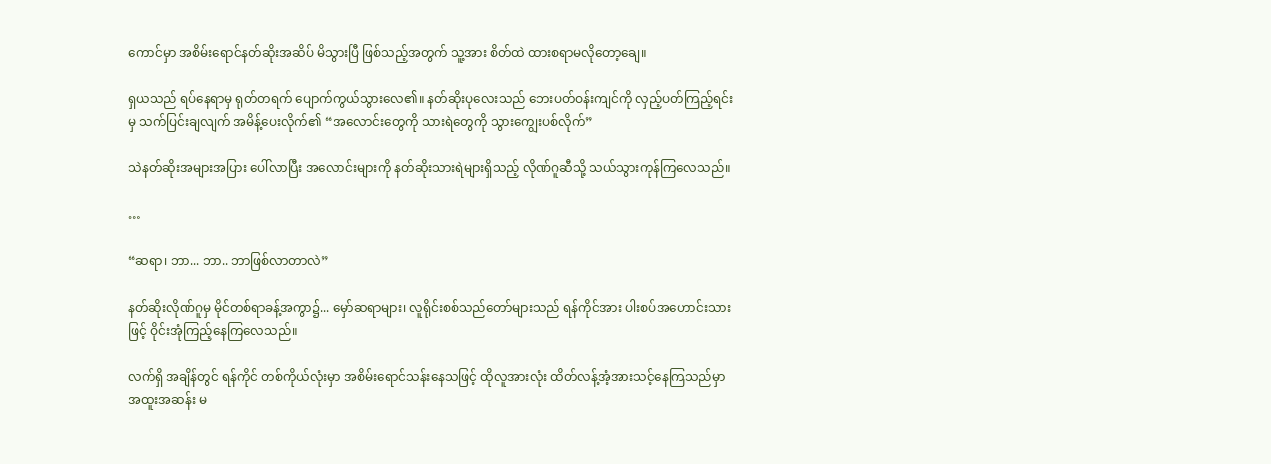ကောင်မှာ အစိမ်းရောင်နတ်ဆိုးအဆိပ် မိသွားပြီ ဖြစ်သည့်အတွက် သူ့အား စိတ်ထဲ ထားစရာမလိုတော့ချေ။

ရှယသည် ရပ်နေရာမှ ရုတ်တရက် ပျောက်ကွယ်သွားလေ၏။ နတ်ဆိုးပုလေးသည် ဘေးပတ်ဝန်းကျင်ကို လှည့်ပတ်ကြည့်ရင်းမှ သက်ပြင်းချလျက် အမိန့်ပေးလိုက်၏ “အလောင်းတွေကို သားရဲတွေကို သွားကျွေးပစ်လိုက်”

သဲနတ်ဆိုးအများအပြား ပေါ်လာပြီး အလောင်းများကို နတ်ဆိုးသားရဲများရှိသည့် လိုဏ်ဂူဆီသို့ သယ်သွားကုန်ကြလေသည်။

…

“ဆရာ၊ ဘာ... ဘာ.. ဘာဖြစ်လာတာလဲ”

နတ်ဆိုးလိုဏ်ဂူမှ မိုင်တစ်ရာခန့်အကွာ၌... မှော်ဆရာများ၊ လူရိုင်းစစ်သည်တော်များသည် ရန်ကိုင်အား ပါးစပ်အဟောင်းသားဖြင့် ဝိုင်းအုံကြည့်နေကြလေသည်။

လက်ရှိ အချိန်တွင် ရန်ကိုင် တစ်ကိုယ်လုံးမှာ အစိမ်းရောင်သန်းနေသဖြင့် ထိုလူအားလုံး ထိတ်လန့်အံ့အားသင့်နေကြသည်မှာ အထူးအဆန်း မ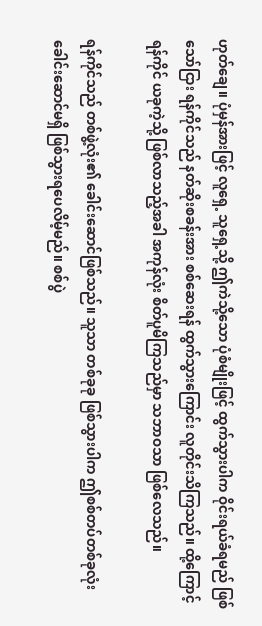ဟုတ်ချေ။ ပုံမှန်အားဖြင့် လူရှေ့ သူရှေ့သို့ ဤကဲသို့သော ပုံစံမျိုးဖြင့် ထွက်သွားပါက ဝိုင်းရယ်ခံရမည် ဖြစ်သော်ငြား ရန်ကိုင်သည် နတ်ဆိုးစခန်းအား စစ်ဆေးရန် ထွက်သွားကြောင်း လူတိုင်းသိကြသည်။ ထို့ကြောင့် ရန်ကိုင် ယခုကဲ့သို့ ဖြစ်လာသည့်အခါ အကုန်လုံး စိတ်ပူမိကြသည်မှာ သဘာဝသာ ဖြစ်လေသည်။

ရန်ကိုင်သည် တစ်ဖွဲ့လုံး၏ ခေါင်းဆောင်ဖြစ်သည်။ သူသာ တစ်ခုခု ဖြစ်သွားပါက ဤစစ်တပ်တစ်ခုလုံး ခေါင်းဆောင်မရှိ ဖြစ်သွားရပေလိမ့်မည်။ စစ်ပွဲ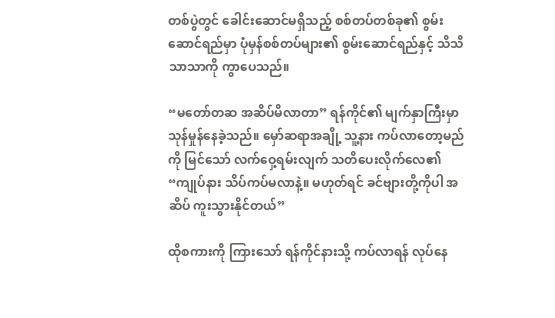တစ်ပွဲတွင် ခေါင်းဆောင်မရှိသည့် စစ်တပ်တစ်ခု၏ စွမ်းဆောင်ရည်မှာ ပုံမှန်စစ်တပ်များ၏ စွမ်းဆောင်ရည်နှင့် သိသိသာသာကို ကွာပေသည်။

“မတော်တဆ အဆိပ်မိလာတာ” ရန်ကိုင်၏ မျက်နှာကြီးမှာ သုန်မှုန်နေခဲ့သည်။ မှော်ဆရာအချို့ သူ့နား ကပ်လာတော့မည်ကို မြင်သော် လက်ဝှေ့ရမ်းလျက် သတိပေးလိုက်လေ၏ “ကျုပ်နား သိပ်ကပ်မလာနဲ့။ မဟုတ်ရင် ခင်ဗျားတို့ကိုပါ အဆိပ် ကူးသွားနိုင်တယ်”

ထိုစကားကို ကြားသော် ရန်ကိုင်နားသို့ ကပ်လာရန် လုပ်နေ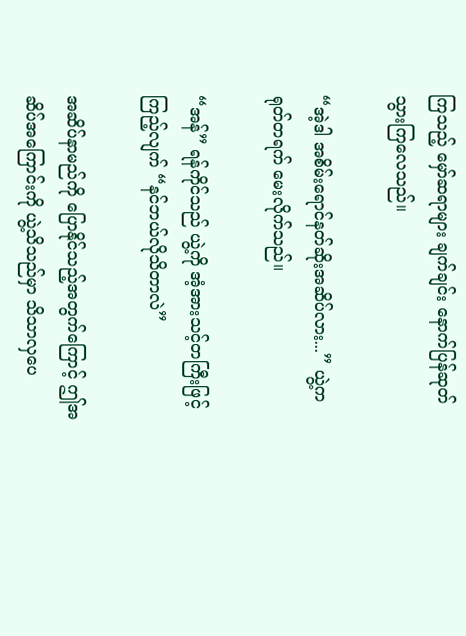ကြသည့် မှော်ဆရာများ ချက်ချင်း နောက်ပြန်ဆုတ်သွားကြလေသည်။

“အဲ့ဒါ အစိမ်းရောင်နတ်ဆိုးအဆိပ်လား...” ယွဲ့က ရုတ်တရက် မေးလိုက်သည်။

“အန်” ရန်ကိုင်သည် ယွဲ့ကို အံ့အားသင့်တကြီးဖြင့် ကြည့်လျက် “နင်ဘယ်လိုသိတာလဲ”

အဆိပ်နာမည်ကို ပြောနိုင်သည့်အတွက်ကြောင့် ဤအဆိပ်အကြောင်းကို ယွဲ့သိသည်မှာ သိသာလှပေ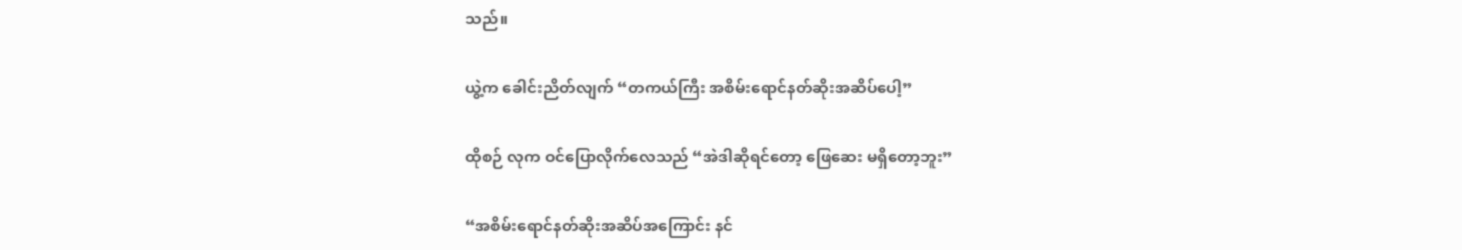သည်။

ယွဲ့က ခေါင်းညိတ်လျက် “တကယ်ကြီး အစိမ်းရောင်နတ်ဆိုးအဆိပ်ပေါ့”

ထိုစဉ် လုက ဝင်ပြောလိုက်လေသည် “အဲဒါဆိုရင်တော့ ဖြေဆေး မရှိတော့ဘူး”

“အစိမ်းရောင်နတ်ဆိုးအဆိပ်အကြောင်း နင်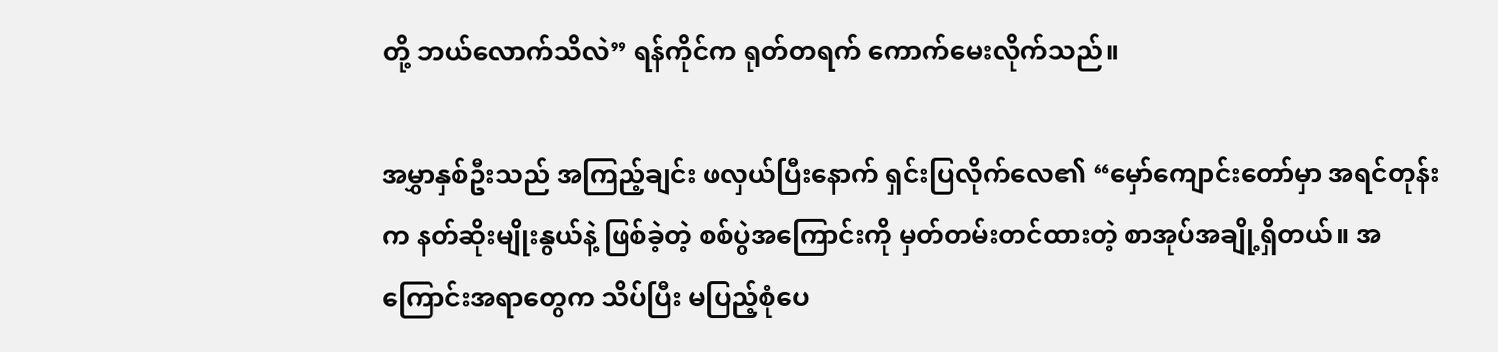တို့ ဘယ်လောက်သိလဲ” ရန်ကိုင်က ရုတ်တရက် ကောက်မေးလိုက်သည်။

အမွှာနှစ်ဦးသည် အကြည့်ချင်း ဖလှယ်ပြီးနောက် ရှင်းပြလိုက်လေ၏ “မှော်ကျောင်းတော်မှာ အရင်တုန်းက နတ်ဆိုးမျိုးနွယ်နဲ့ ဖြစ်ခဲ့တဲ့ စစ်ပွဲအကြောင်းကို မှတ်တမ်းတင်ထားတဲ့ စာအုပ်အချို့ရှိတယ်။ အကြောင်းအရာတွေက သိပ်ပြီး မပြည့်စုံပေ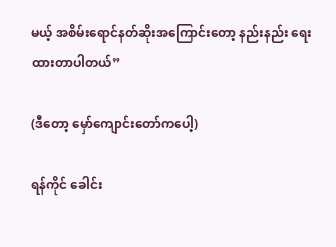မယ့် အစိမ်းရောင်နတ်ဆိုးအကြောင်းတော့ နည်းနည်း ရေးထားတာပါတယ်”

(ဒီတော့ မှော်ကျောင်းတော်ကပေါ့)

ရန်ကိုင် ခေါင်း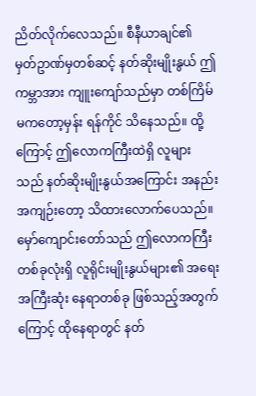ညိတ်လိုက်လေသည်။ စီနီယာချင်၏ မှတ်ဥာဏ်မှတစ်ဆင့် နတ်ဆိုးမျိုးနွယ် ဤကမ္ဘာအား ကျူးကျော်သည်မှာ တစ်ကြိမ်မကတော့မှန်း ရန်ကိုင် သိနေသည်။ ထို့ကြောင့် ဤလောကကြီးထဲရှိ လူများသည် နတ်ဆိုးမျိုးနွယ်အကြောင်း အနည်းအကျဉ်းတော့ သိထားလောက်ပေသည်။ မှော်ကျောင်းတော်သည် ဤလောကကြီး တစ်ခုလုံးရှိ လူရိုင်းမျိုးနွယ်များ၏ အရေးအကြီးဆုံး နေရာတစ်ခု ဖြစ်သည့်အတွက်ကြောင့် ထိုနေရာတွင် နတ်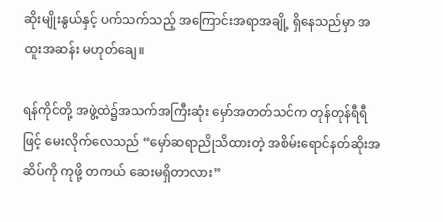ဆိုးမျိုးနွယ်နှင့် ပက်သက်သည့် အကြောင်းအရာအချို့ ရှိနေသည်မှာ အထူးအဆန်း မဟုတ်ချေ။

ရန်ကိုင်တို့ အဖွဲ့ထဲ၌အသက်အကြီးဆုံး မှော်အတတ်သင်က တုန်တုန်ရီရီဖြင့် မေးလိုက်လေသည် “မှော်ဆရာညိုသိထားတဲ့ အစိမ်းရောင်နတ်ဆိုးအဆိပ်ကို ကုဖို့ တကယ် ဆေးမရှိတာလား”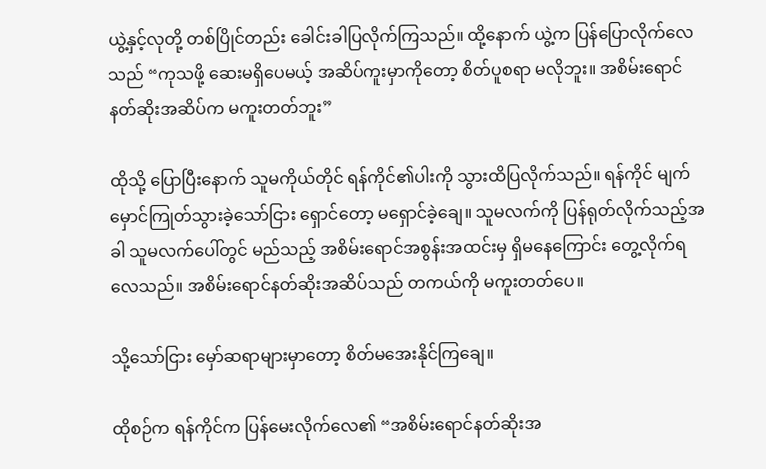ယွဲ့နှင့်လုတို့ တစ်ပြိုင်တည်း ခေါင်းခါပြလိုက်ကြသည်။ ထို့နောက် ယွဲ့က ပြန်ပြောလိုက်လေသည် “ကုသဖို့ ဆေးမရှိပေမယ့် အဆိပ်ကူးမှာကိုတော့ စိတ်ပူစရာ မလိုဘူး။ အစိမ်းရောင်နတ်ဆိုးအဆိပ်က မကူးတတ်ဘူး”

ထိုသို့ ပြောပြီးနောက် သူမကိုယ်တိုင် ရန်ကိုင်၏ပါးကို သွားထိပြလိုက်သည်။ ရန်ကိုင် မျက်မှောင်ကြုတ်သွားခဲ့သော်ငြား ရှောင်တော့ မရှောင်ခဲ့ချေ။ သူမလက်ကို ပြန်ရုတ်လိုက်သည့်အခါ သူမလက်ပေါ်တွင် မည်သည့် အစိမ်းရောင်အစွန်းအထင်းမှ ရှိမနေကြောင်း တွေ့လိုက်ရလေသည်။ အစိမ်းရောင်နတ်ဆိုးအဆိပ်သည် တကယ်ကို မကူးတတ်ပေ။

သို့သော်ငြား မှော်ဆရာများမှာတော့ စိတ်မအေးနိုင်ကြချေ။

ထိုစဉ်က ရန်ကိုင်က ပြန်မေးလိုက်လေ၏ “အစိမ်းရောင်နတ်ဆိုးအ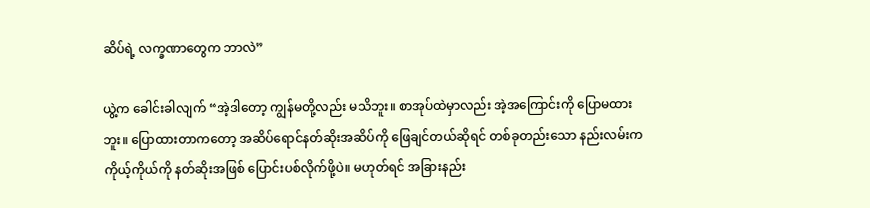ဆိပ်ရဲ့ လက္ခဏာတွေက ဘာလဲ”

ယွဲ့က ခေါင်းခါလျက် “အဲ့ဒါတော့ ကျွန်မတို့လည်း မသိဘူး။ စာအုပ်ထဲမှာလည်း အဲ့အကြောင်းကို ပြောမထားဘူး။ ပြောထားတာကတော့ အဆိပ်ရောင်နတ်ဆိုးအဆိပ်ကို ဖြေချင်တယ်ဆိုရင် တစ်ခုတည်းသော နည်းလမ်းက ကိုယ့်ကိုယ်ကို နတ်ဆိုးအဖြစ် ပြောင်းပစ်လိုက်ဖို့ပဲ။ မဟုတ်ရင် အခြားနည်း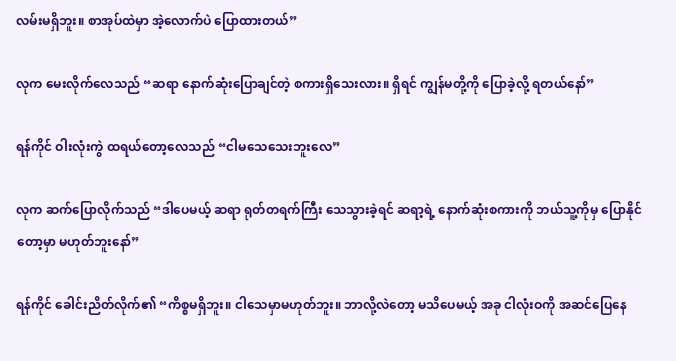လမ်းမရှိဘူး။ စာအုပ်ထဲမှာ အဲ့လောက်ပဲ ပြောထားတယ်”

လုက မေးလိုက်လေသည် “ဆရာ နောက်ဆုံးပြောချင်တဲ့ စကားရှိသေးလား။ ရှိရင် ကျွန်မတို့ကို ပြောခဲ့လို့ ရတယ်နော်”

ရန်ကိုင် ဝါးလုံးကွဲ ထရယ်တော့လေသည် “ငါမသေသေးဘူးလေ”

လုက ဆက်ပြောလိုက်သည် “ဒါပေမယ့် ဆရာ ရုတ်တရက်ကြီး သေသွားခဲ့ရင် ဆရာ့ရဲ့ နောက်ဆုံးစကားကို ဘယ်သူ့ကိုမှ ပြောနိုင်တော့မှာ မဟုတ်ဘူးနော်”

ရန်ကိုင် ခေါင်းညိတ်လိုက်၏ “ကိစ္စမရှိဘူး။ ငါသေမှာမဟုတ်ဘူး။ ဘာလို့လဲတော့ မသိပေမယ့် အခု ငါလုံးဝကို အဆင်ပြေနေ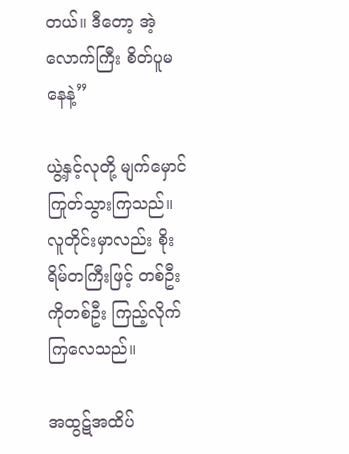တယ်။ ဒီတော့ အဲ့လောက်ကြီး စိတ်ပူမနေနဲ့”

ယွဲ့နှင့်လုတို့ မျက်မှောင်ကြုတ်သွားကြသည်။ လူတိုင်းမှာလည်း စိုးရိမ်တကြီးဖြင့် တစ်ဦးကိုတစ်ဦး ကြည့်လိုက်ကြလေသည်။

အထွဋ်အထိပ်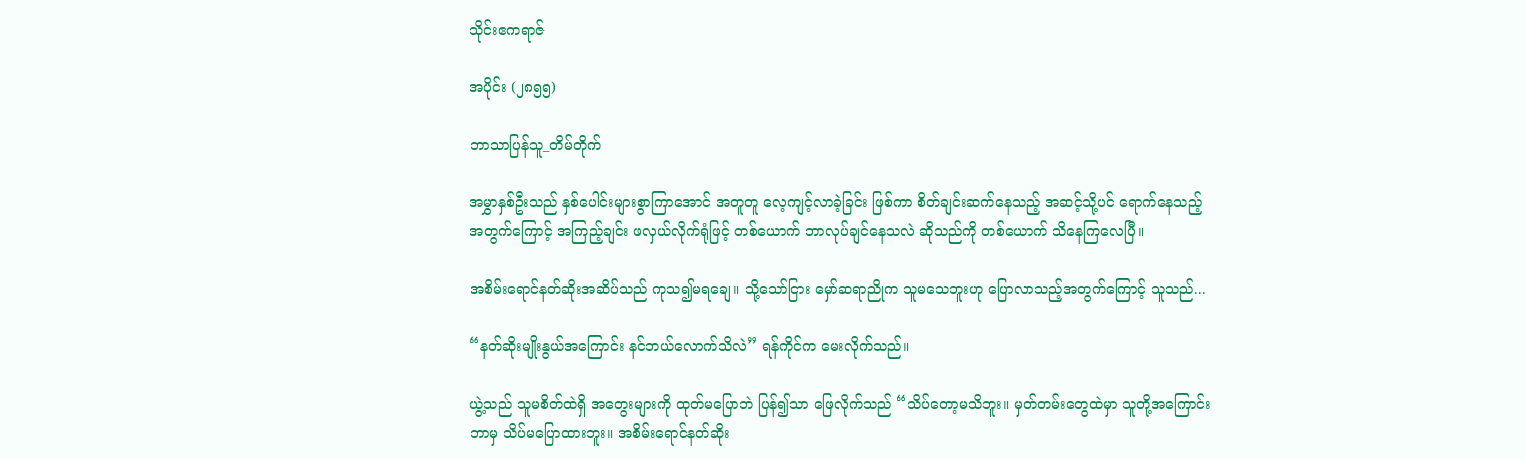သိုင်းဧကရာဇ်

အပိုင်း (၂၈၅၅)

ဘာသာပြန်သူ_တိမ်တိုက်

အမွှာနှစ်ဦးသည် နှစ်ပေါင်းများစွာကြာအောင် အတူတူ လေ့ကျင့်လာခဲ့ခြင်း ဖြစ်ကာ စိတ်ချင်းဆက်နေသည့် အဆင့်သို့ပင် ရောက်နေသည့်အတွက်ကြောင့် အကြည့်ချင်း ဖလှယ်လိုက်ရုံဖြင့် တစ်ယောက် ဘာလုပ်ချင်နေသလဲ ဆိုသည်ကို တစ်ယောက် သိနေကြလေပြီ။

အစိမ်းရောင်နတ်ဆိုးအဆိပ်သည် ကုသ၍မရချေ။ သို့သော်ငြား မှော်ဆရာညိုက သူမသေဘူးဟု ပြောလာသည့်အတွက်ကြောင့် သူသည်...

“နတ်ဆိုးမျိုးနွယ်အကြောင်း နင်ဘယ်လောက်သိလဲ” ရန်ကိုင်က မေးလိုက်သည်။

ယွဲ့သည် သူမစိတ်ထဲရှိ အတွေးများကို ထုတ်မပြောဘဲ ပြန်၍သာ ဖြေလိုက်သည် “သိပ်တော့မသိဘူး။ မှတ်တမ်းတွေထဲမှာ သူတို့အကြောင်း ဘာမှ သိပ်မပြောထားဘူး။ အစိမ်းရောင်နတ်ဆိုး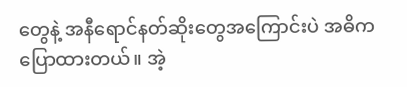တွေနဲ့ အနီရောင်နတ်ဆိုးတွေအကြောင်းပဲ အဓိက ပြောထားတယ်။ အဲ့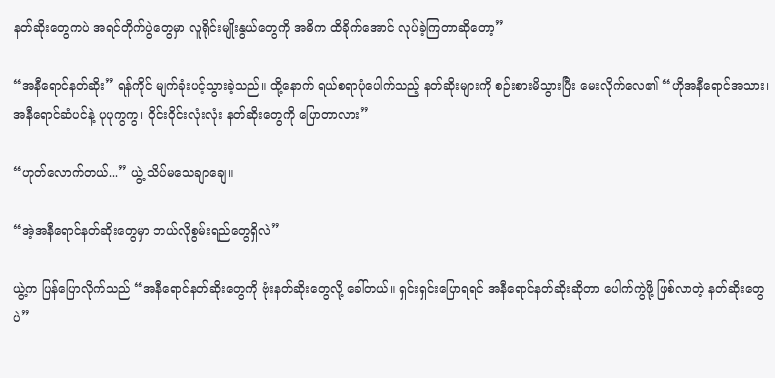နတ်ဆိုးတွေကပဲ အရင်တိုက်ပွဲတွေမှာ လူရိုင်းမျိုးနွယ်တွေကို အဓိက ထိခိုက်အောင် လုပ်ခဲ့ကြတာဆိုတော့”

“အနီရောင်နတ်ဆိုး” ရန်ကိုင် မျက်ခုံးပင့်သွားခဲ့သည်။ ထို့နောက် ရယ်စရာပုံပေါက်သည့် နတ်ဆိုးများကို စဉ်းစားမိသွားပြီး မေးလိုက်လေ၏ “ဟိုအနီရောင်အသား၊ အနီရောင်ဆံပင်နဲ့ ပုပုကွကွ၊ ဝိုင်းဝိုင်းလုံးလုံး နတ်ဆိုးတွေကို ပြောတာလား”

“ဟုတ်လောက်တယ်...” ယွဲ့ သိပ်မသေချာချေ။

“အဲ့အနီရောင်နတ်ဆိုးတွေမှာ ဘယ်လိုစွမ်းရည်တွေရှိလဲ”

ယွဲ့က ပြန်ပြောလိုက်သည် “အနီရောင်နတ်ဆိုးတွေကို ဗုံးနတ်ဆိုးတွေလို့ ခေါ်တယ်။ ရှင်းရှင်းပြောရရင် အနီရောင်နတ်ဆိုးဆိုတာ ပေါက်ကွဲဖို့ ဖြစ်လာတဲ့ နတ်ဆိုးတွေပဲ”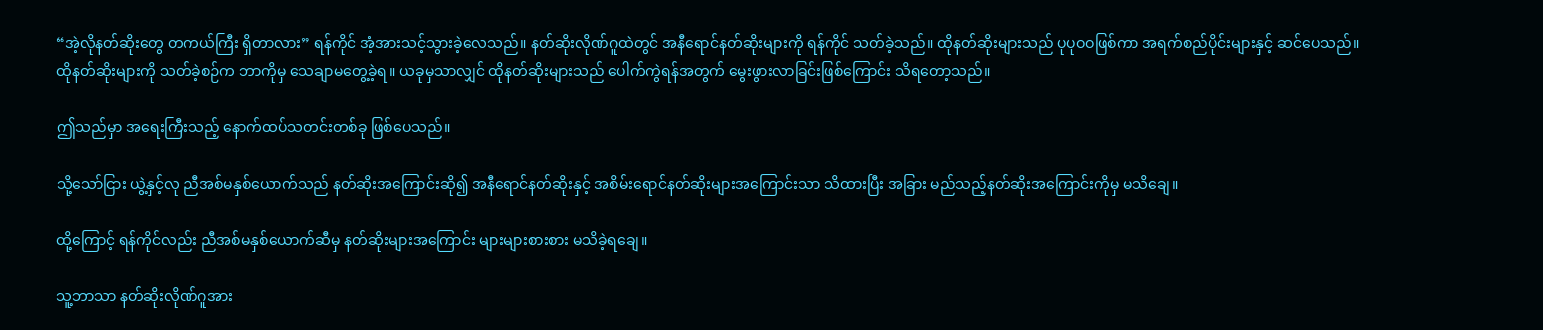“အဲ့လိုနတ်ဆိုးတွေ တကယ်ကြီး ရှိတာလား” ရန်ကိုင် အံ့အားသင့်သွားခဲ့လေသည်။ နတ်ဆိုးလိုဏ်ဂူထဲတွင် အနီရောင်နတ်ဆိုးများကို ရန်ကိုင် သတ်ခဲ့သည်။ ထိုနတ်ဆိုးများသည် ပုပုဝဝဖြစ်ကာ အရက်စည်ပိုင်းများနှင့် ဆင်ပေသည်။ ထိုနတ်ဆိုးများကို သတ်ခဲ့စဉ်က ဘာကိုမှ သေချာမတွေ့ခဲ့ရ။ ယခုမှသာလျှင် ထိုနတ်ဆိုးများသည် ပေါက်ကွဲရန်အတွက် မွေးဖွားလာခြင်းဖြစ်ကြောင်း သိရတော့သည်။

ဤသည်မှာ အရေးကြီးသည့် နောက်ထပ်သတင်းတစ်ခု ဖြစ်ပေသည်။

သို့သော်ငြား ယွဲ့နှင့်လု ညီအစ်မနှစ်ယောက်သည် နတ်ဆိုးအကြောင်းဆို၍ အနီရောင်နတ်ဆိုးနှင့် အစိမ်းရောင်နတ်ဆိုးများအကြောင်းသာ သိထားပြီး အခြား မည်သည့်နတ်ဆိုးအကြောင်းကိုမှ မသိချေ။

ထို့ကြောင့် ရန်ကိုင်လည်း ညီအစ်မနှစ်ယောက်ဆီမှ နတ်ဆိုးများအကြောင်း များများစားစား မသိခဲ့ရချေ။

သူ့ဘာသာ နတ်ဆိုးလိုဏ်ဂူအား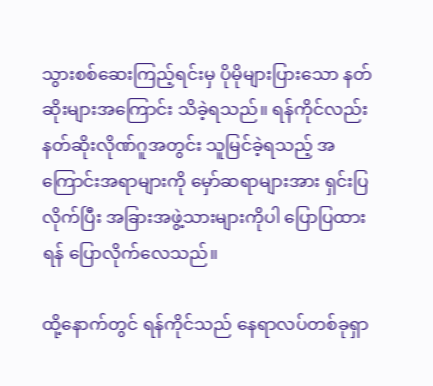သွားစစ်ဆေးကြည့်ရင်းမှ ပိုမိုများပြားသော နတ်ဆိုးများအကြောင်း သိခဲ့ရသည်။ ရန်ကိုင်လည်း နတ်ဆိုးလိုဏ်ဂူအတွင်း သူမြင်ခဲ့ရသည့် အကြောင်းအရာများကို မှော်ဆရာများအား ရှင်းပြလိုက်ပြီး အခြားအဖွဲ့သားများကိုပါ ပြောပြထားရန် ပြောလိုက်လေသည်။

ထို့နောက်တွင် ရန်ကိုင်သည် နေရာလပ်တစ်ခုရှာ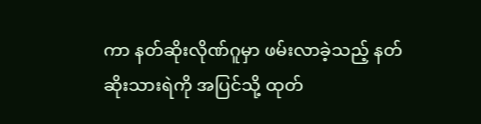ကာ နတ်ဆိုးလိုဏ်ဂူမှာ ဖမ်းလာခဲ့သည့် နတ်ဆိုးသားရဲကို အပြင်သို့ ထုတ်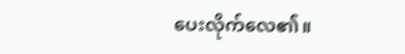ပေးလိုက်လေ၏။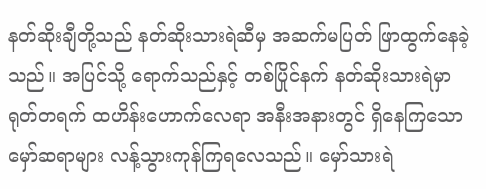နတ်ဆိုးချီတို့သည် နတ်ဆိုးသားရဲဆီမှ အဆက်မပြတ် ဖြာထွက်နေခဲ့သည်။ အပြင်သို့ ရောက်သည်နှင့် တစ်ပြိုင်နက် နတ်ဆိုးသားရဲမှာ ရုတ်တရက် ထဟိန်းဟောက်လေရာ အနီးအနားတွင် ရှိနေကြသော မှော်ဆရာများ လန့်သွားကုန်ကြရလေသည်။ မှော်သားရဲ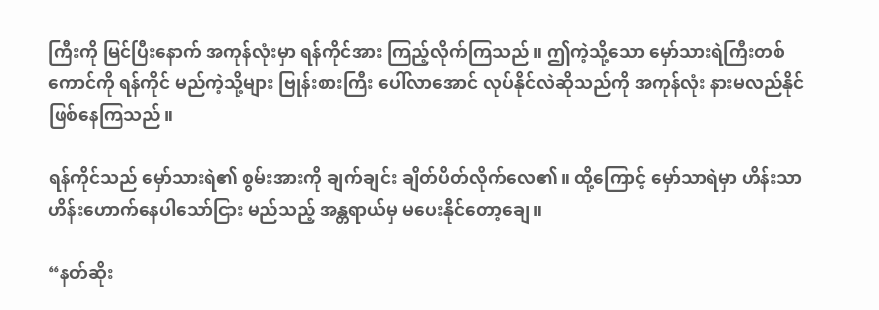ကြီးကို မြင်ပြီးနောက် အကုန်လုံးမှာ ရန်ကိုင်အား ကြည့်လိုက်ကြသည်။ ဤကဲ့သို့သော မှော်သားရဲကြီးတစ်ကောင်ကို ရန်ကိုင် မည်ကဲ့သို့များ ဗြုန်းစားကြီး ပေါ်လာအောင် လုပ်နိုင်လဲဆိုသည်ကို အကုန်လုံး နားမလည်နိုင် ဖြစ်နေကြသည်။

ရန်ကိုင်သည် မှော်သားရဲ၏ စွမ်းအားကို ချက်ချင်း ချိတ်ပိတ်လိုက်လေ၏။ ထို့ကြောင့် မှော်သာရဲမှာ ဟိန်းသာဟိန်းဟောက်နေပါသော်ငြား မည်သည့် အန္တရာယ်မှ မပေးနိုင်တော့ချေ။

“နတ်ဆိုး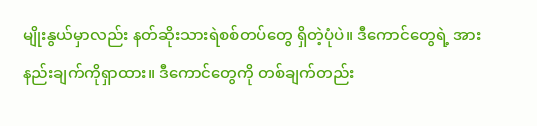မျိုးနွယ်မှာလည်း နတ်ဆိုးသားရဲစစ်တပ်တွေ ရှိတဲ့ပုံပဲ။ ဒီကောင်တွေရဲ့ အားနည်းချက်ကိုရှာထား။ ဒီကောင်တွေကို တစ်ချက်တည်း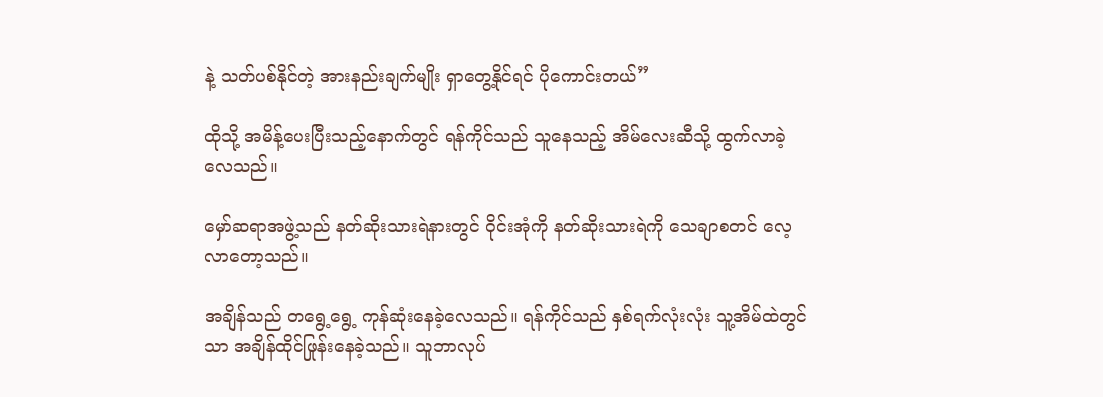နဲ့ သတ်ပစ်နိုင်တဲ့ အားနည်းချက်မျိုး ရှာတွေ့နိုင်ရင် ပိုကောင်းတယ်”

ထိုသို့ အမိန့်ပေးပြီးသည့်နောက်တွင် ရန်ကိုင်သည် သူနေသည့် အိမ်လေးဆီသို့ ထွက်လာခဲ့လေသည်။

မှော်ဆရာအဖွဲ့သည် နတ်ဆိုးသားရဲနားတွင် ဝိုင်းအုံကို နတ်ဆိုးသားရဲကို သေချာစတင် လေ့လာတော့သည်။

အချိန်သည် တရွေ့ရွေ့ ကုန်ဆုံးနေခဲ့လေသည်။ ရန်ကိုင်သည် နှစ်ရက်လုံးလုံး သူ့အိမ်ထဲတွင်သာ အချိန်ထိုင်ဖြုန်းနေခဲ့သည်။ သူဘာလုပ်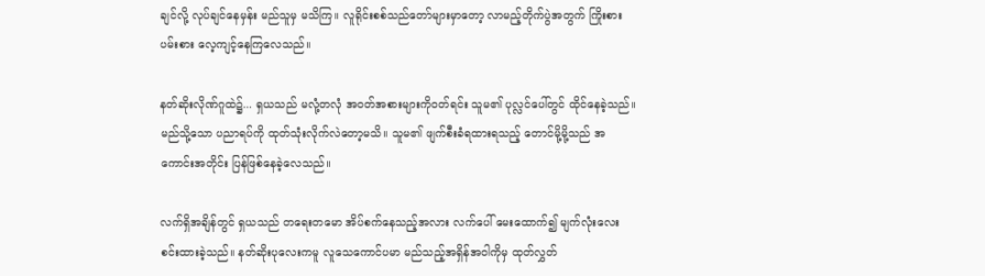ချင်လို့ လုပ်ချင်နေမှန်း မည်သူမှ မသိကြ။ လူရိုင်းစစ်သည်တော်များမှာတော့ လာမည့်တိုက်ပွဲအတွက် ကြိုးစားပမ်းစား လေ့ကျင့်နေကြလေသည်။

နတ်ဆိုးလိုဏ်ဂူထဲ၌... ရှယသည် မလုံ့တလုံ အဝတ်အစားများကိုဝတ်ရင်း သူမ၏ ပုလ္လင်ပေါ်တွင် ထိုင်နေခဲ့သည်။ မည်သို့သော ပညာရပ်ကို ထုတ်သုံးလိုက်လဲတော့မသိ။ သူမ၏ ဖျက်စီးခံရထားရသည့် တောင်မို့မို့သည် အကောင်းအတိုင်း ပြန်ဖြစ်နေခဲ့လေသည်။

လက်ရှိအချိန်တွင် ရှယသည် တရေးတမော အိပ်စက်နေသည့်အလား လက်ပေါ် မေးထောက်၍ မျက်လုံးလေး စင်းထားခဲ့သည်။ နတ်ဆိုးပုလေးကမူ လူသေကောင်ပမာ မည်သည့်အရှိန်အဝါကိုမှ ထုတ်လွှတ်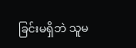ခြင်းမရှိဘဲ သူမ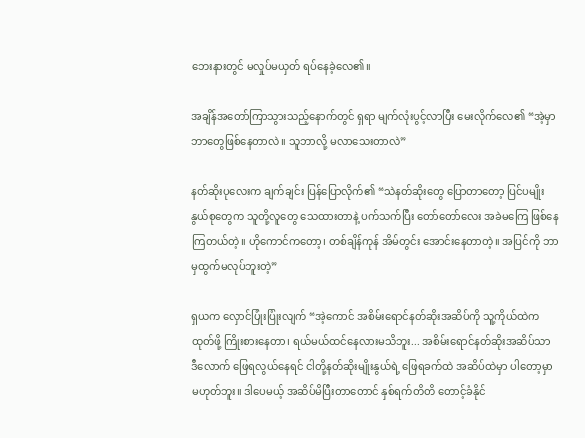ဘေးနားတွင် မလှုပ်မယှတ် ရပ်နေခဲ့လေ၏။

အချိန်အတော်ကြာသွားသည့်နောက်တွင် ရှရာ မျက်လုံးပွင့်လာပြီး မေးလိုက်လေ၏ “အဲ့မှာ ဘာတွေဖြစ်နေတာလဲ။ သူဘာလို့ မလာသေးတာလဲ”

နတ်ဆိုးပုလေးက ချက်ချင်း ပြန်ပြောလိုက်၏ “သဲနတ်ဆိုးတွေ ပြောတာတော့ ပြင်ပမျိုးနွယ်စုတွေက သူတို့လူတွေ သေထားတာနဲ့ ပက်သက်ပြီး တော်တော်လေး အခဲမကြေ ဖြစ်နေကြတယ်တဲ့။ ဟိုကောင်ကတော့၊ တစ်ချိန်ကုန် အိမ်တွင်း အောင်းနေတာတဲ့။ အပြင်ကို ဘာမှထွက်မလုပ်ဘူးတဲ့”

ရှယက လှောင်ပြုံးပြုံးလျက် “အဲ့ကောင် အစိမ်းရောင်နတ်ဆိုးအဆိပ်ကို သူ့ကိုယ်ထဲက ထုတ်ဖို့ ကြိုးစားနေတာ၊ ရယ်မယ်ထင်နေလားမသိဘူး... အစိမ်းရောင်နတ်ဆိုးအဆိပ်သာ ဒီလောက် ဖြေရလွယ်နေရင် ငါတို့နတ်ဆိုးမျိုးနွယ်ရဲ့ ဖြေရခက်ထဲ အဆိပ်ထဲမှာ ပါတော့မှာ မဟုတ်ဘူး။ ဒါပေမယ့် အဆိပ်မိပြီးတာတောင် နှစ်ရက်တိတိ တောင့်ခံနိုင်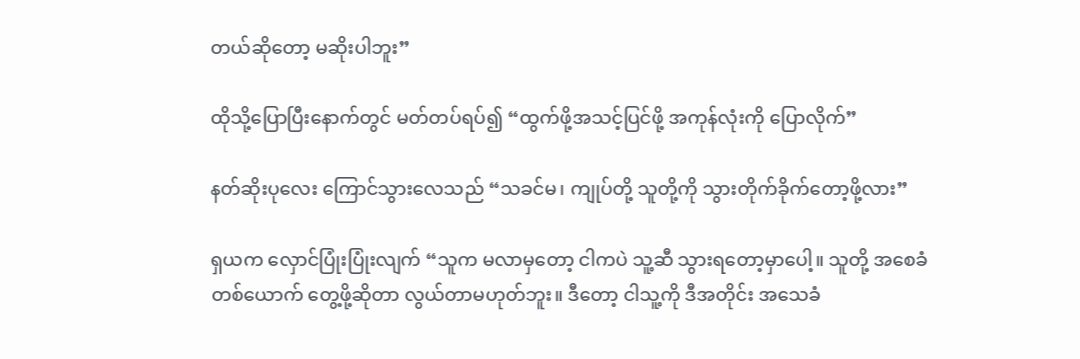တယ်ဆိုတော့ မဆိုးပါဘူး”

ထိုသို့ပြောပြီးနောက်တွင် မတ်တပ်ရပ်၍ “ထွက်ဖို့အသင့်ပြင်ဖို့ အကုန်လုံးကို ပြောလိုက်”

နတ်ဆိုးပုလေး ကြောင်သွားလေသည် “သခင်မ၊ ကျုပ်တို့ သူတို့ကို သွားတိုက်ခိုက်တော့ဖို့လား”

ရှယက လှောင်ပြုံးပြုံးလျက် “သူက မလာမှတော့ ငါကပဲ သူ့ဆီ သွားရတော့မှာပေါ့။ သူတို့ အစေခံတစ်ယောက် တွေ့ဖို့ဆိုတာ လွယ်တာမဟုတ်ဘူး။ ဒီတော့ ငါသူ့ကို ဒီအတိုင်း အသေခံ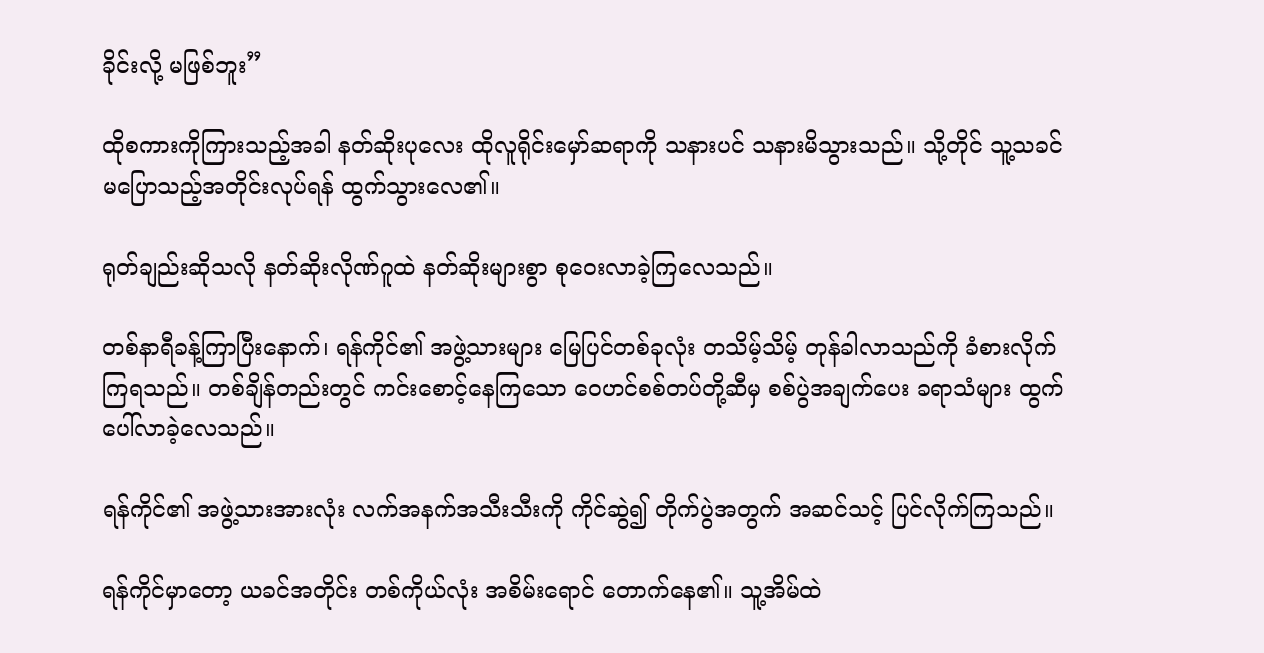ခိုင်းလို့ မဖြစ်ဘူး”

ထိုစကားကိုကြားသည့်အခါ နတ်ဆိုးပုလေး ထိုလူရိုင်းမှော်ဆရာကို သနားပင် သနားမိသွားသည်။ သို့တိုင် သူ့သခင်မပြောသည့်အတိုင်းလုပ်ရန် ထွက်သွားလေ၏။

ရုတ်ချည်းဆိုသလို နတ်ဆိုးလိုဏ်ဂူထဲ နတ်ဆိုးများစွာ စုဝေးလာခဲ့ကြလေသည်။

တစ်နာရီခန့်ကြာပြီးနောက်၊ ရန်ကိုင်၏ အဖွဲ့သားများ မြေပြင်တစ်ခုလုံး တသိမ့်သိမ့် တုန်ခါလာသည်ကို ခံစားလိုက်ကြရသည်။ တစ်ချိန်တည်းတွင် ကင်းစောင့်နေကြသော ဝေဟင်စစ်တပ်တို့ဆီမှ စစ်ပွဲအချက်ပေး ခရာသံများ ထွက်ပေါ်လာခဲ့လေသည်။

ရန်ကိုင်၏ အဖွဲ့သားအားလုံး လက်အနက်အသီးသီးကို ကိုင်ဆွဲ၍ တိုက်ပွဲအတွက် အဆင်သင့် ပြင်လိုက်ကြသည်။

ရန်ကိုင်မှာတော့ ယခင်အတိုင်း တစ်ကိုယ်လုံး အစိမ်းရောင် တောက်နေ၏။ သူ့အိမ်ထဲ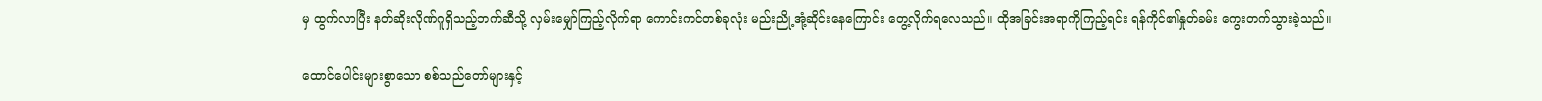မှ ထွက်လာပြီး နတ်ဆိုးလိုဏ်ဂူရှိသည့်ဘက်ဆီသို့ လှမ်းမျှော်ကြည့်လိုက်ရာ ကောင်းကင်တစ်ခုလုံး မည်းညို့အုံ့ဆိုင်းနေကြောင်း တွေ့လိုက်ရလေသည်။ ထိုအခြင်းအရာကိုကြည့်ရင်း ရန်ကိုင်၏နှုတ်ခမ်း ကွေးတက်သွားခဲ့သည်။

ထောင်ပေါင်းများစွာသော စစ်သည်တော်များနှင့်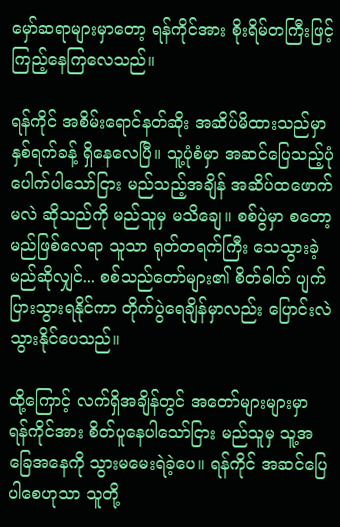မှော်ဆရာများမှာတော့ ရန်ကိုင်အား စိုးရိမ်တကြီးဖြင့် ကြည့်နေကြလေသည်။

ရန်ကိုင် အစိမ်းရောင်နတ်ဆိုး အဆိပ်မိထားသည်မှာ နှစ်ရက်ခန့် ရှိနေလေပြီ။ သူ့ပုံစံမှာ အဆင်ပြေသည့်ပုံ ပေါက်ပါသော်ငြား မည်သည့်အချိန် အဆိပ်ထဖောက်မလဲ ဆိုသည်ကို မည်သူမှ မသိချေ။ စစ်ပွဲမှာ စတော့မည်ဖြစ်လေရာ သူသာ ရုတ်တရက်ကြီး သေသွားခဲ့မည်ဆိုလျှင်... စစ်သည်တော်များ၏ စိတ်ဓါတ် ပျက်ပြားသွားရနိုင်ကာ တိုက်ပွဲရေချိန်မှာလည်း ပြောင်းလဲသွားနိုင်ပေသည်။

ထို့ကြောင့် လက်ရှိအချိန်တွင် အတော်များများမှာ ရန်ကိုင်အား စိတ်ပူနေပါသော်ငြား မည်သူမှ သူ့အခြေအနေကို သွားမမေးရဲခဲ့ပေ။ ရန်ကိုင် အဆင်ပြေပါစေဟုသာ သူတို့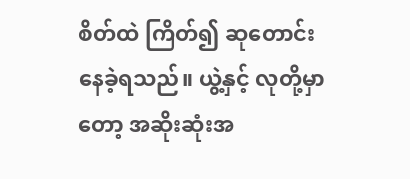စိတ်ထဲ ကြိတ်၍ ဆုတောင်းနေခဲ့ရသည်။ ယွဲ့နှင့် လုတို့မှာတော့ အဆိုးဆုံးအ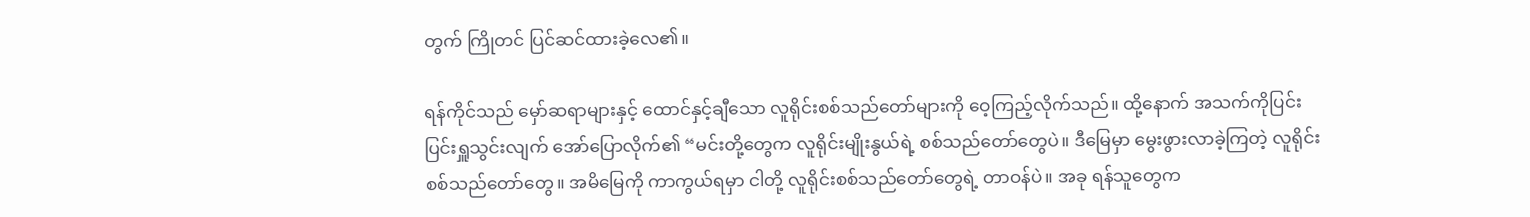တွက် ကြိုတင် ပြင်ဆင်ထားခဲ့လေ၏။

ရန်ကိုင်သည် မှော်ဆရာများနှင့် ထောင်နှင့်ချီသော လူရိုင်းစစ်သည်တော်များကို ဝေ့ကြည့်လိုက်သည်။ ထို့နောက် အသက်ကိုပြင်းပြင်းရှူသွင်းလျက် အော်ပြောလိုက်၏ “မင်းတို့တွေက လူရိုင်းမျိုးနွယ်ရဲ့ စစ်သည်တော်တွေပဲ။ ဒီမြေမှာ မွေးဖွားလာခဲ့ကြတဲ့ လူရိုင်းစစ်သည်တော်တွေ။ အမိမြေကို ကာကွယ်ရမှာ ငါတို့ လူရိုင်းစစ်သည်တော်တွေရဲ့ တာဝန်ပဲ။ အခု ရန်သူတွေက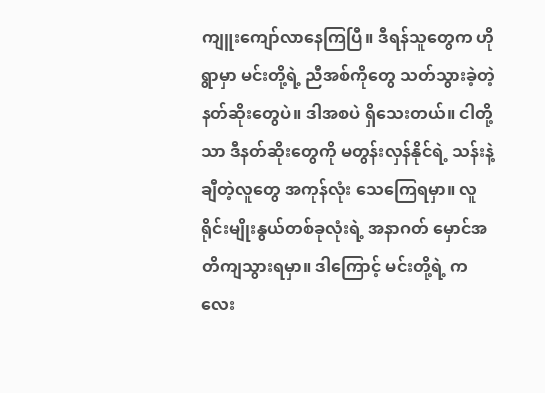ကျူးကျော်လာနေကြပြီ။ ဒီရန်သူတွေက ဟိုရွာမှာ မင်းတို့ရဲ့ ညီအစ်ကိုတွေ သတ်သွားခဲ့တဲ့ နတ်ဆိုးတွေပဲ။ ဒါအစပဲ ရှိသေးတယ်။ ငါတို့သာ ဒီနတ်ဆိုးတွေကို မတွန်းလှန်နိုင်ရဲ့ သန်းနဲ့ချီတဲ့လူတွေ အကုန်လုံး သေကြေရမှာ။ လူရိုင်းမျိုးနွယ်တစ်ခုလုံးရဲ့ အနာဂတ် မှောင်အတိကျသွားရမှာ။ ဒါကြောင့် မင်းတို့ရဲ့ ကလေး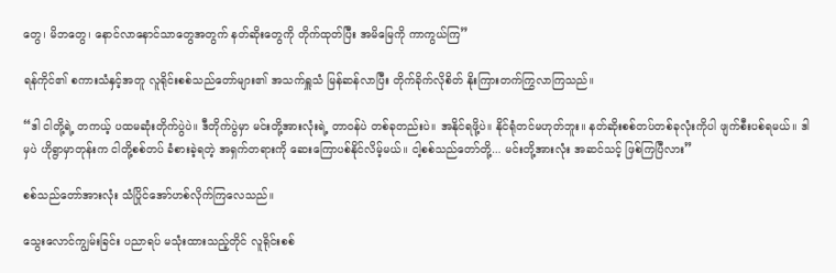တွေ၊ မိဘတွေ၊ နောင်လာနောင်သာတွေအတွက် နတ်ဆိုးတွေကို တိုက်ထုတ်ပြီး အမိမြေကို ကာကွယ်ကြ”

ရန်ကိုင်၏ စကားသံနှင့်အတူ လူရိုင်းစစ်သည်တော်များ၏ အသက်ရှူသံ မြန်ဆန်လာပြီး တိုက်ခိုက်လိုစိတ် နိုးကြားတက်ကြွလာကြသည်။

“ဒါ ငါတို့ရဲ့ တကယ့် ပထမဆုံးတိုက်ပွဲပဲ။ ဒီတိုက်ပွဲမှာ မင်းတို့အားလုံးရဲ့ တာဝန်ပဲ တစ်ခုတည်းပဲ။ အနိုင်ရဖို့ပဲ။ နိုင်ရုံတင်မဟုတ်ဘူး။ နတ်ဆိုးစစ်တပ်တစ်ခုလုံးကိုပါ ဖျက်စီးပစ်ရမယ်။ ဒါမှပဲ ဟိုရွာမှာတုန်းက ငါတို့စစ်တပ် ခံစားခဲ့ရတဲ့ အရှက်တရားကို ဆေးကြောပစ်နိုင်လိမ့်မယ်။ ငါ့စစ်သည်တော်တို့... မင်းတို့အားလုံး အဆင်သင့် ဖြစ်ကြပြီလား”

စစ်သည်တော်အားလုံး သံပြိုင်အော်ဟစ်လိုက်ကြလေသည်။

သွေးလောင်ကျွမ်းခြင်း ပညာရပ် မသုံးထားသည့်တိုင် လူရိုင်းစစ်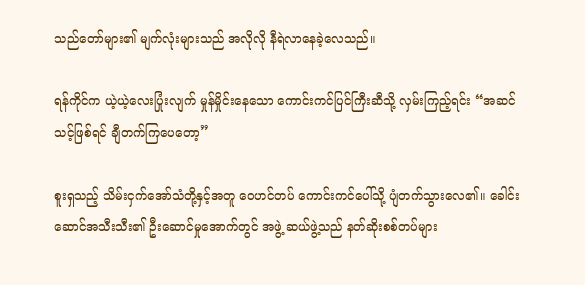သည်တော်များ၏ မျက်လုံးများသည် အလိုလို နီရဲလာနေခဲ့လေသည်။

ရန်ကိုင်က ယဲ့ယဲ့လေးပြုံးလျက် မှုန်မှိုင်းနေသော ကောင်းကင်ပြင်ကြီးဆီသို့ လှမ်းကြည့်ရင်း “အဆင်သင့်ဖြစ်ရင် ချီတက်ကြပေတော့”

စူးရှသည့် သိမ်းငှက်အော်သံတို့နှင့်အတူ ဝေဟင်တပ် ကောင်းကင်ပေါ်သို့ ပျံတက်သွားလေ၏။ ခေါင်းဆောင်အသီးသီး၏ ဦးဆောင်မှုအောက်တွင် အဖွဲ့ ဆယ်ဖွဲ့သည် နတ်ဆိုးစစ်တပ်များ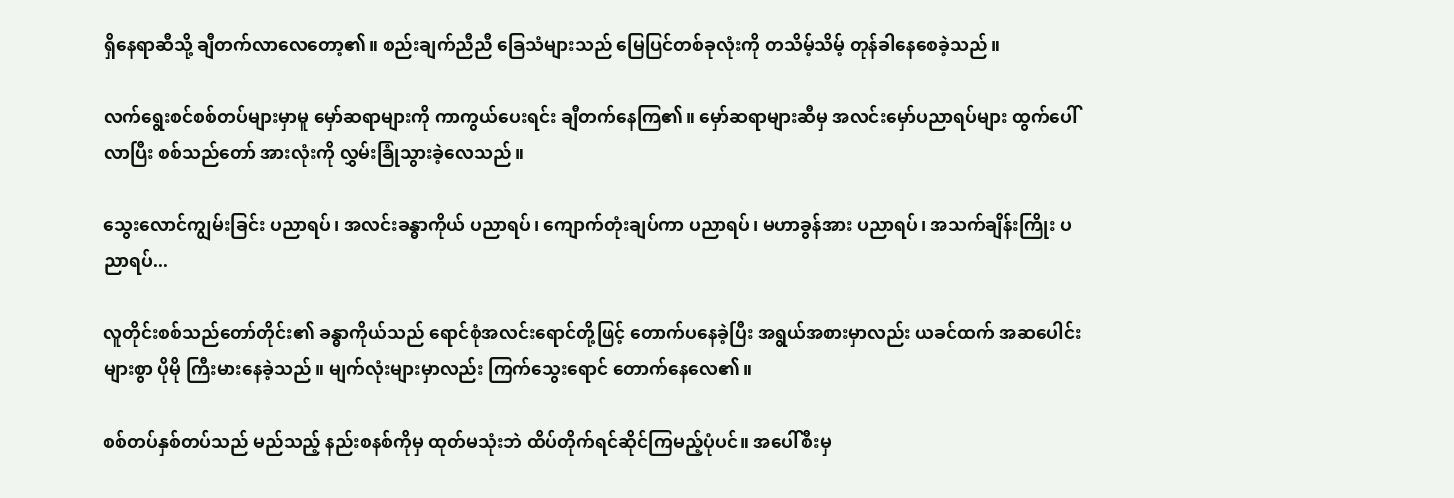ရှိနေရာဆီသို့ ချီတက်လာလေတော့၏။ စည်းချက်ညီညီ ခြေသံများသည် မြေပြင်တစ်ခုလုံးကို တသိမ့်သိမ့် တုန်ခါနေစေခဲ့သည်။

လက်ရွေးစင်စစ်တပ်များမှာမူ မှော်ဆရာများကို ကာကွယ်ပေးရင်း ချီတက်နေကြ၏။ မှော်ဆရာများဆီမှ အလင်းမှော်ပညာရပ်များ ထွက်ပေါ်လာပြီး စစ်သည်တော် အားလုံးကို လွှမ်းခြုံသွားခဲ့လေသည်။

သွေးလောင်ကျွမ်းခြင်း ပညာရပ်၊ အလင်းခန္ဓာကိုယ် ပညာရပ်၊ ကျောက်တုံးချပ်ကာ ပညာရပ်၊ မဟာခွန်အား ပညာရပ်၊ အသက်ချိန်းကြိုး ပညာရပ်...

လူတိုင်းစစ်သည်တော်တိုင်း၏ ခန္ဓာကိုယ်သည် ရောင်စုံအလင်းရောင်တို့ဖြင့် တောက်ပနေခဲ့ပြီး အရွယ်အစားမှာလည်း ယခင်ထက် အဆပေါင်းများစွာ ပိုမို ကြီးမားနေခဲ့သည်။ မျက်လုံးများမှာလည်း ကြက်သွေးရောင် တောက်နေလေ၏။

စစ်တပ်နှစ်တပ်သည် မည်သည့် နည်းစနစ်ကိုမှ ထုတ်မသုံးဘဲ ထိပ်တိုက်ရင်ဆိုင်ကြမည့်ပုံပင်။ အပေါ်စီးမှ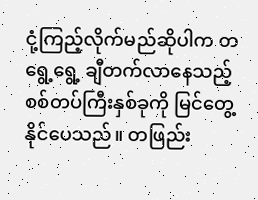ငုံ့ကြည့်လိုက်မည်ဆိုပါက တရွေ့ရွေ့ ချီတက်လာနေသည့် စစ်တပ်ကြီးနှစ်ခုကို မြင်တွေ့နိုင်ပေသည်။ တဖြည်း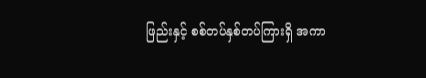ဖြည်းနှင့် စစ်တပ်နှစ်တပ်ကြားရှိ အကာ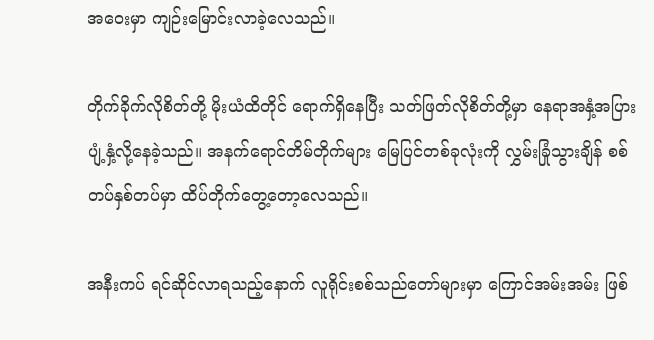အဝေးမှာ ကျဉ်းမြောင်းလာခဲ့လေသည်။

တိုက်ခိုက်လိုစိတ်တို့ မိုးယံထိတိုင် ရောက်ရှိနေပြီး သတ်ဖြတ်လိုစိတ်တို့မှာ နေရာအနှံ့အပြား ပျံ့နှံ့လို့နေခဲ့သည်။ အနက်ရောင်တိမ်တိုက်များ မြေပြင်တစ်ခုလုံးကို လွှမ်းခြုံသွားချိန် စစ်တပ်နှစ်တပ်မှာ ထိပ်တိုက်တွေ့တော့လေသည်။

အနီးကပ် ရင်ဆိုင်လာရသည့်နောက် လူရိုင်းစစ်သည်တော်များမှာ ကြောင်အမ်းအမ်း ဖြစ်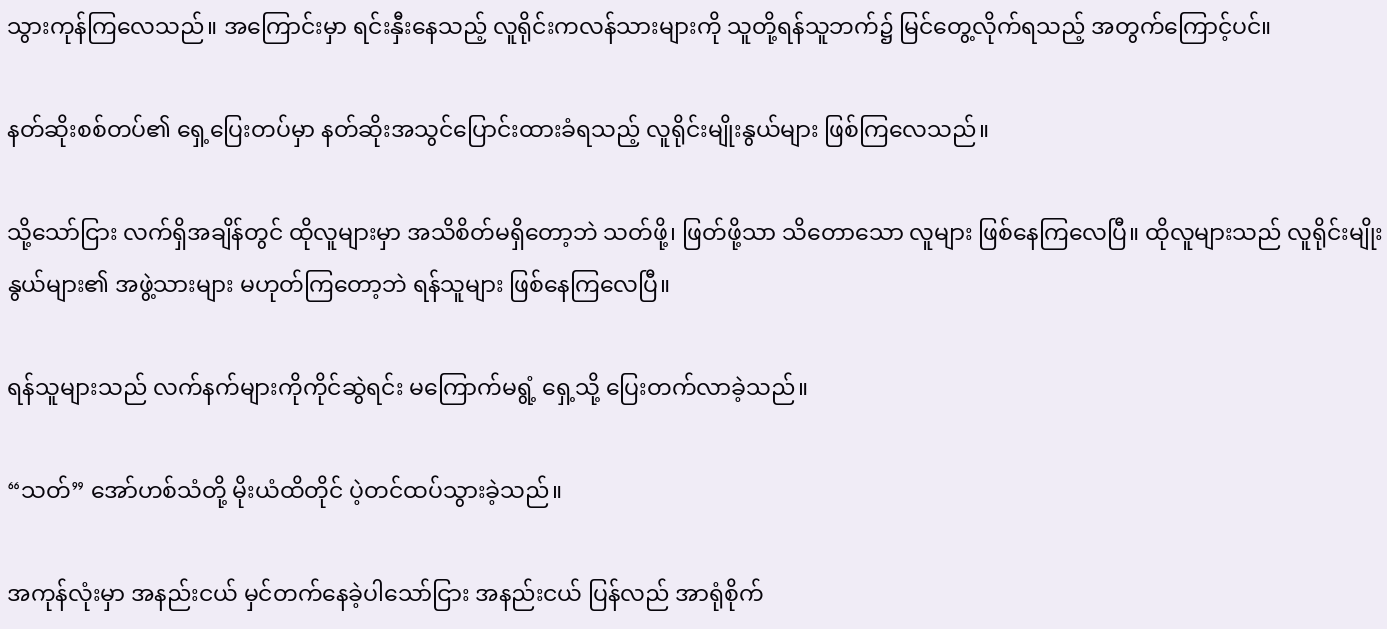သွားကုန်ကြလေသည်။ အကြောင်းမှာ ရင်းနှီးနေသည့် လူရိုင်းကလန်သားများကို သူတို့ရန်သူဘက်၌ မြင်တွေ့လိုက်ရသည့် အတွက်ကြောင့်ပင်။

နတ်ဆိုးစစ်တပ်၏ ရှေ့ပြေးတပ်မှာ နတ်ဆိုးအသွင်ပြောင်းထားခံရသည့် လူရိုင်းမျိုးနွယ်များ ဖြစ်ကြလေသည်။

သို့သော်ငြား လက်ရှိအချိန်တွင် ထိုလူများမှာ အသိစိတ်မရှိတော့ဘဲ သတ်ဖို့၊ ဖြတ်ဖို့သာ သိတောသော လူများ ဖြစ်နေကြလေပြီ။ ထိုလူများသည် လူရိုင်းမျိုးနွယ်များ၏ အဖွဲ့သားများ မဟုတ်ကြတော့ဘဲ ရန်သူများ ဖြစ်နေကြလေပြီ။

ရန်သူများသည် လက်နက်များကိုကိုင်ဆွဲရင်း မကြောက်မရွံ့ ရှေ့သို့ ပြေးတက်လာခဲ့သည်။

“သတ်” အော်ဟစ်သံတို့ မိုးယံထိတိုင် ပဲ့တင်ထပ်သွားခဲ့သည်။

အကုန်လုံးမှာ အနည်းငယ် မှင်တက်နေခဲ့ပါသော်ငြား အနည်းငယ် ပြန်လည် အာရုံစိုက်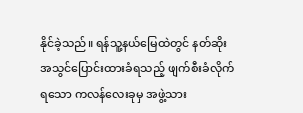နိုင်ခဲ့သည်။ ရန်သူ့နယ်မြေထဲတွင် နတ်ဆိုးအသွင်ပြောင်းထားခံရသည့် ဖျက်စီးခံလိုက်ရသော ကလန်လေးခုမှ အဖွဲ့သား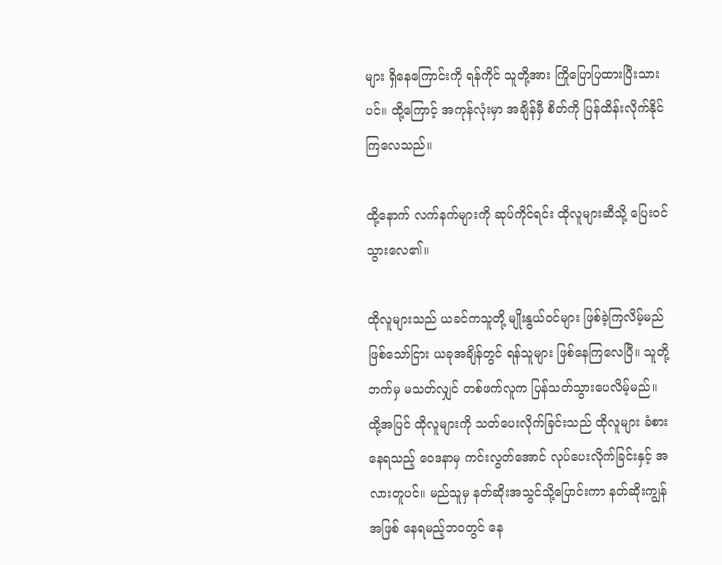များ ရှိနေကြောင်းကို ရန်ကိုင် သူတို့အား ကြိုပြောပြထားပြီးသားပင်။ ထို့ကြောင့် အကုန်လုံးမှာ အချိန်မှီ စိတ်ကို ပြန်ထိန်းလိုက်နိုင်ကြလေသည်။

ထို့နောက် လက်နက်များကို ဆုပ်ကိုင်ရင်း ထိုလူများဆီသို့ ပြေးဝင်သွားလေ၏။

ထိုလူများသည် ယခင်ကသူတို့ မျိုးနွယ်ဝင်များ ဖြစ်ခဲ့ကြလိမ့်မည် ဖြစ်သော်ငြား ယခုအချိန်တွင် ရန်သူများ ဖြစ်နေကြလေပြီ။ သူတို့ဘက်မှ မသတ်လျှင် တစ်ဖက်လူက ပြန်သတ်သွားပေလိမ့်မည်။ ထို့အပြင် ထိုလူများကို သတ်ပေးလိုက်ခြင်းသည် ထိုလူများ ခံစားနေရသည့် ဝေဒနာမှ ကင်းလွတ်အောင် လုပ်ပေးလိုက်ခြင်းနှင့် အလားတူပင်။ မည်သူမှ နတ်ဆိုးအသွင်သို့ပြောင်းကာ နတ်ဆိုးကျွန်အဖြစ် နေရမည့်ဘဝတွင် နေ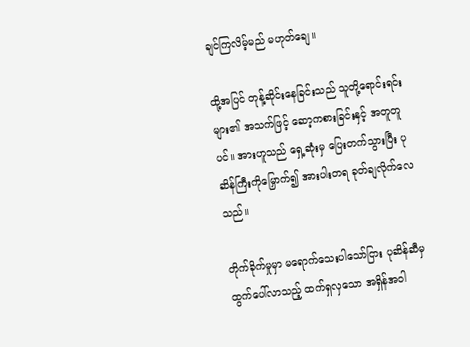ချင်ကြလိမ့်မည် မဟုတ်ချေ။

ထို့အပြင် တုန့်ဆိုင်းနေခြင်းသည် သူတို့ရောင်းရင်းများ၏ အသက်ဖြင့် ဆော့ကစားခြင်းနှင့် အတူတူပင်။ အားဟူသည် ရှေ့ဆုံးမှ ပြေးတက်သွားပြီး ပုဆိန်ကြီးကိုမြှောက်၍ အားပါးတရ ခုတ်ချလိုက်လေသည်။

တိုက်ခိုက်မှုမှာ မရောက်သေးပါသော်ငြား ပုဆိန်ဆီမှ ထွက်ပေါ်လာသည့် ထက်ရှလှသော အရှိန်အဝါ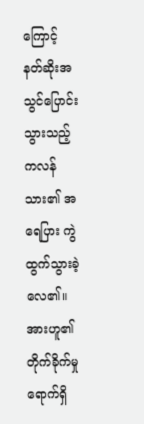ကြောင့် နတ်ဆိုးအသွင်ပြောင်းသွားသည့် ကလန်သား၏ အရေပြား ကွဲထွက်သွားခဲ့လေ၏။ အားဟူ၏ တိုက်ခိုက်မှု ရောက်ရှိ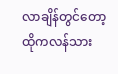လာချိန်တွင်တော့ ထိုကလန်သား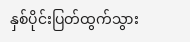နှစ်ပိုင်းပြတ်ထွက်သွား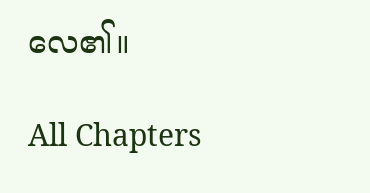လေ၏။

All Chapters